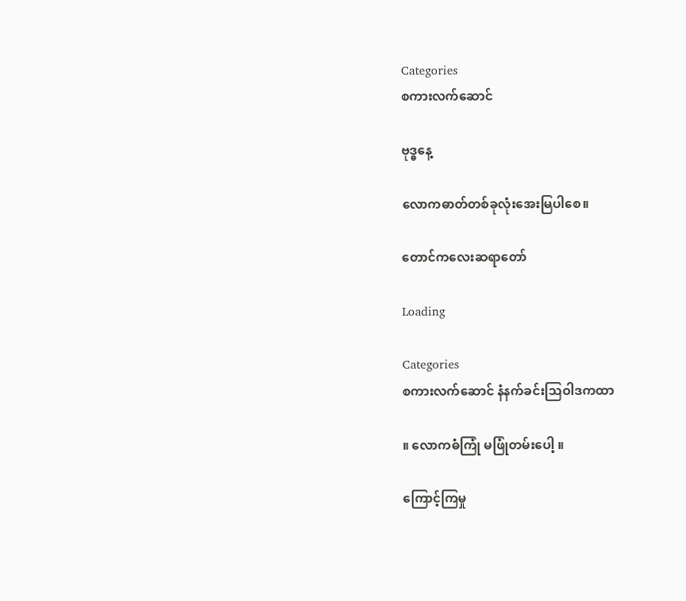Categories
စကားလက်ဆောင်

ဗုဒ္ဓနေ့

လောကဓာတ်တစ်ခုလုံးအေးမြပါစေ။

တောင်ကလေးဆရာတော်

Loading

Categories
စကားလက်ဆောင် နံနက်ခင်းသြဝါဒကထာ

။ လောကဓံကြုံ မဖြုံတမ်းပေါ့ ။

ကြောင့်ကြမှု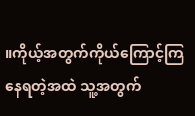။ကိုယ့်အတွက်ကိုယ်ကြောင့်ကြနေရတဲ့အထဲ သူ့အတွက်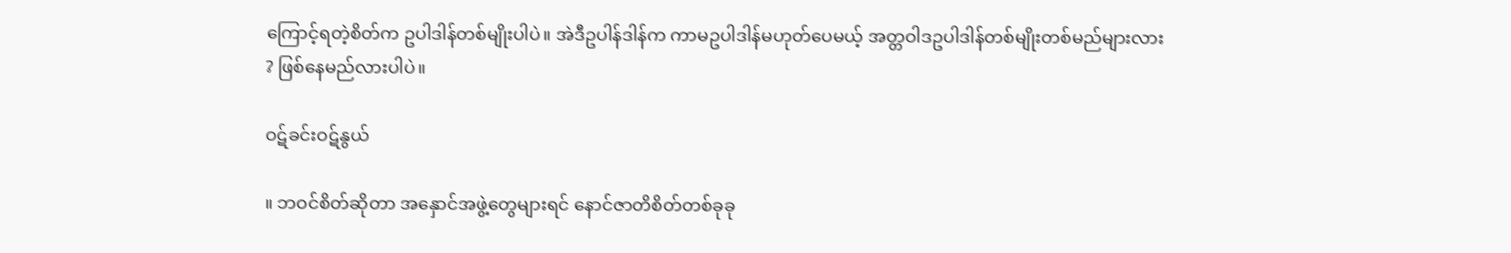ကြောင့်ရတဲ့စိတ်က ဥပါဒါန်တစ်မျိုးပါပဲ။ အဲဒီဥပါန်ဒါန်က ကာမဥပါဒါန်မဟုတ်ပေမယ့် အတ္တဝါဒဥပါဒါန်တစ်မျိုးတစ်မည်များလား ? ဖြစ်နေမည်လားပါပဲ။

ဝဋ်ခင်းဝဋ်နွယ်

။ ဘဝင်စိတ်ဆိုတာ အနှောင်အဖွဲ့တွေများရင် နောင်ဇာတိစိတ်တစ်ခုခု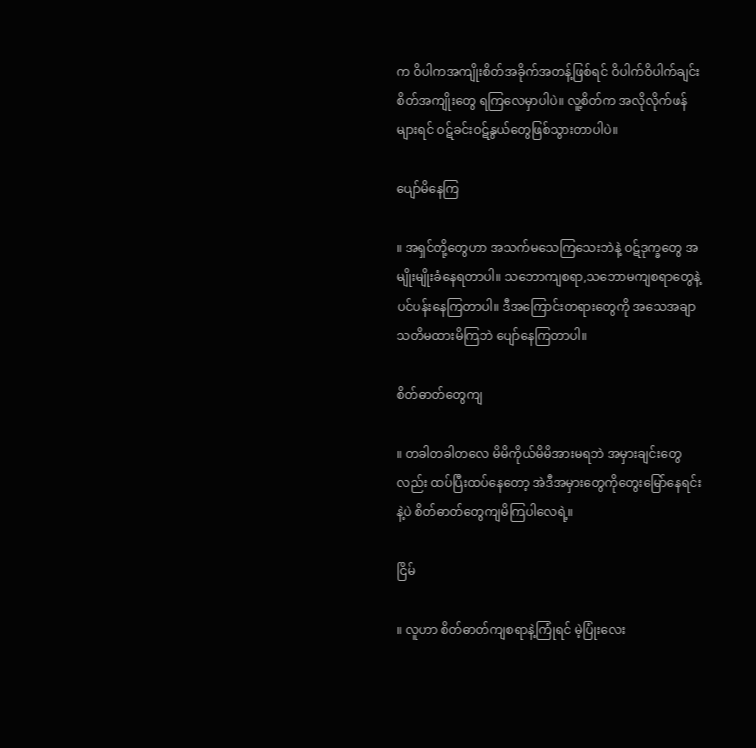က ဝိပါကအကျိုးစိတ်အခိုက်အတန့်ဖြစ်ရင် ဝိပါက်ဝိပါက်ချင်းစိတ်အကျိုးတွေ ရကြလေမှာပါပဲ။ လူ့စိတ်က အလိုလိုက်ဖန်များရင် ဝဋ်ခင်းဝဋ်နွယ်တွေဖြစ်သွားတာပါပဲ။

ပျော်မိနေကြ

။ အရှင်တို့တွေဟာ အသက်မသေကြသေးဘဲနဲ့ ဝဋ်ဒုက္ခတွေ အမျိုးမျိုးခံနေရတာပါ။ သဘောကျစရာ,သဘောမကျစရာတွေနဲ့ ပင်ပန်းနေကြတာပါ။ ဒီအကြောင်းတရားတွေကို အသေအချာသတိမထားမိကြဘဲ ပျော်နေကြတာပါ။

စိတ်ဓာတ်တွေကျ

။ တခါတခါတလေ မိမိကိုယ်မိမိအားမရဘဲ အမှားချင်းတွေလည်း ထပ်ပြီးထပ်နေတော့ အဲဒီအမှားတွေကိုတွေးမြော်နေရင်းနဲ့ပဲ စိတ်ဓာတ်တွေကျမိကြပါလေရဲ့။

ငြိမ်

။ လူဟာ စိတ်ဓာတ်ကျစရာနဲ့ကြုံရင် မဲ့ပြုံးလေး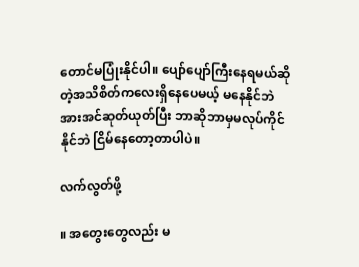တောင်မပြုံးနိုင်ပါ။ ပျော်ပျော်ကြီးနေရမယ်ဆိုတဲ့အသိစိတ်ကလေးရှိနေပေမယ့် မနေနိုင်ဘဲ အားအင်ဆုတ်ယုတ်ပြီး ဘာဆိုဘာမှမလုပ်ကိုင်နိုင်ဘဲ ငြိမ်နေတော့တာပါပဲ။

လက်လွတ်ဖို့

။ အတွေးတွေလည်း မ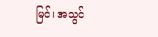မြင်၊ အသွင်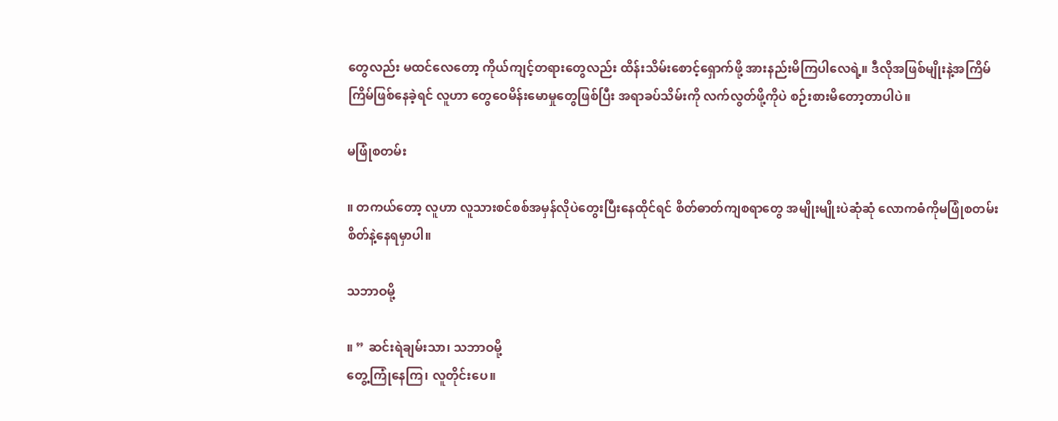တွေလည်း မထင်လေတော့ ကိုယ်ကျင့်တရားတွေလည်း ထိန်းသိမ်းစောင့်ရှောက်ဖို့ အားနည်းမိကြပါလေရဲ့။ ဒီလိုအဖြစ်မျိုးနဲ့အကြိမ်ကြိမ်ဖြစ်နေခဲ့ရင် လူဟာ တွေဝေမိန်းမောမှုတွေဖြစ်ပြီး အရာခပ်သိမ်းကို လက်လွတ်ဖို့ကိုပဲ စဉ်းစားမိတော့တာပါပဲ။

မဖြုံစတမ်း

။ တကယ်တော့ လူဟာ လူသားစင်စစ်အမှန်လိုပဲတွေးပြီးနေထိုင်ရင် စိတ်ဓာတ်ကျစရာတွေ အမျိုးမျိုးပဲဆုံဆုံ လောကဓံကိုမဖြုံစတမ်းစိတ်နဲ့နေရမှာပါ။

သဘာဝမို့

။ ” ဆင်းရဲချမ်းသာ၊ သဘာဝမို့
တွေ့ကြုံနေကြ၊ လူတိုင်းပေ။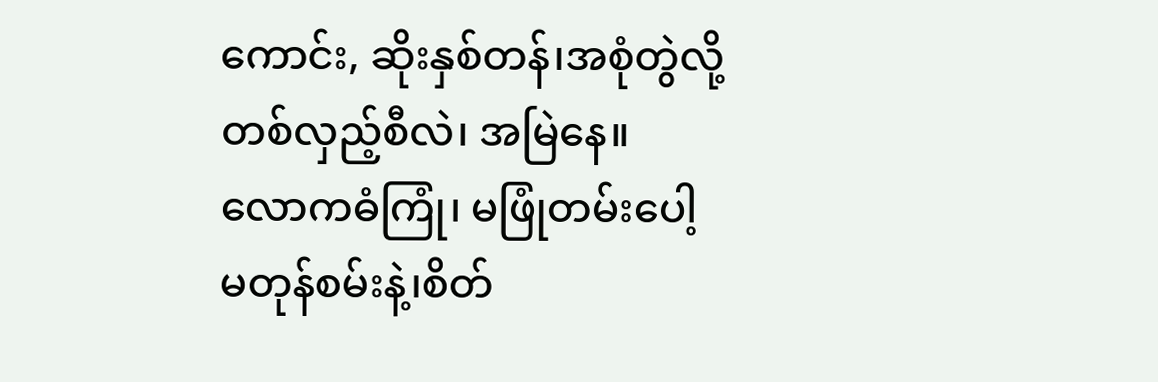ကောင်း, ဆိုးနှစ်တန်၊အစုံတွဲလို့
တစ်လှည့်စီလဲ၊ အမြဲနေ။
လောကဓံကြုံ၊ မဖြုံတမ်းပေါ့
မတုန်စမ်းနဲ့၊စိတ်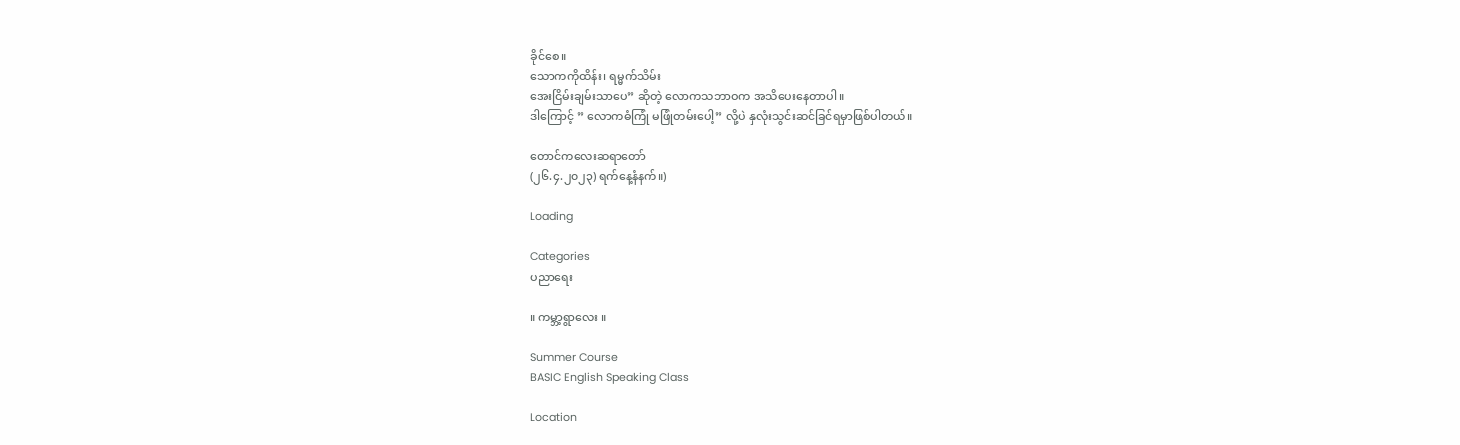ခိုင်စေ။
သောကကိုထိန်း၊ ရမ္မက်သိမ်း
အေးငြိမ်းချမ်းသာပေ” ဆိုတဲ့ လောကသဘာဝက အသိပေးနေတာပါ။
ဒါကြောင့် ” လောကဓံကြုံ မဖြုံတမ်းပေါ့” လို့ပဲ နှလုံးသွင်းဆင်ခြင်ရမှာဖြစ်ပါတယ်။

တောင်ကလေးဆရာတော်
(၂၆.၄.၂၀၂၃) ရက်နေ့နံနက်။)

Loading

Categories
ပညာရေး

။ ကမ္ဘာ့ရွာလေး ။

Summer Course
BASIC English Speaking Class

Location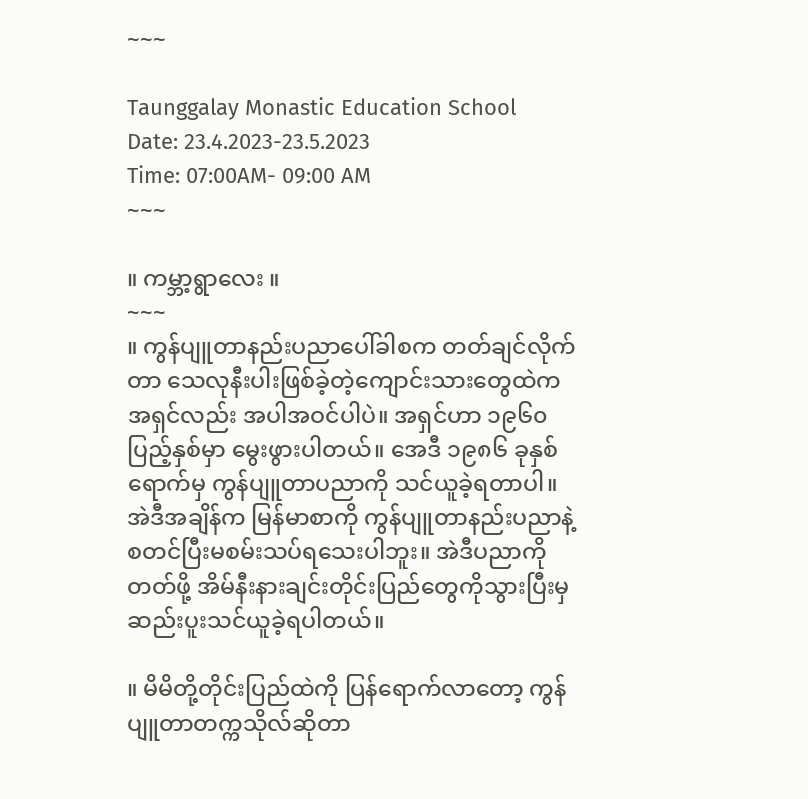~~~

Taunggalay Monastic Education School
Date: 23.4.2023-23.5.2023
Time: 07:00AM- 09:00 AM
~~~

။ ကမ္ဘာ့ရွာလေး ။
~~~
။ ကွန်ပျူတာနည်းပညာပေါ်ခါစက တတ်ချင်လိုက်တာ သေလုနီးပါးဖြစ်ခဲ့တဲ့ကျောင်းသားတွေထဲက အရှင်လည်း အပါအဝင်ပါပဲ။ အရှင်ဟာ ၁၉၆၀ ပြည့်နှစ်မှာ မွေးဖွားပါတယ်။ အေဒီ ၁၉၈၆ ခုနှစ်ရောက်မှ ကွန်ပျူတာပညာကို သင်ယူခဲ့ရတာပါ။ အဲဒီအချိန်က မြန်မာစာကို ကွန်ပျူတာနည်းပညာနဲ့စတင်ပြီးမစမ်းသပ်ရသေးပါဘူး။ အဲဒီပညာကိုတတ်ဖို့ အိမ်နီးနားချင်းတိုင်းပြည်တွေကိုသွားပြီးမှဆည်းပူးသင်ယူခဲ့ရပါတယ်။

။ မိမိတို့တိုင်းပြည်ထဲကို ပြန်ရောက်လာတော့ ကွန်ပျူတာတက္ကသိုလ်ဆိုတာ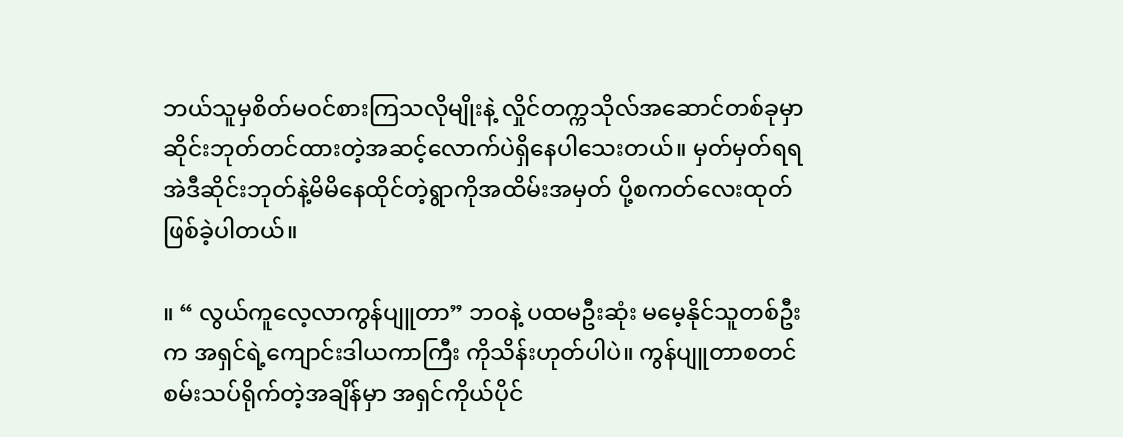ဘယ်သူမှစိတ်မဝင်စားကြသလိုမျိုးနဲ့ လှိုင်တက္ကသိုလ်အဆောင်တစ်ခုမှာ ဆိုင်းဘုတ်တင်ထားတဲ့အဆင့်လောက်ပဲရှိနေပါသေးတယ်။ မှတ်မှတ်ရရ အဲဒီဆိုင်းဘုတ်နဲ့မိမိနေထိုင်တဲ့ရွာကိုအထိမ်းအမှတ် ပို့စကတ်လေးထုတ်ဖြစ်ခဲ့ပါတယ်။

။ “ လွယ်ကူလေ့လာကွန်ပျူတာ” ဘဝနဲ့ ပထမဦးဆုံး မမေ့နိုင်သူတစ်ဦးက အရှင်ရဲ့ကျောင်းဒါယကာကြီး ကိုသိန်းဟုတ်ပါပဲ။ ကွန်ပျူတာစတင်စမ်းသပ်ရိုက်တဲ့အချိန်မှာ အရှင်ကိုယ်ပိုင်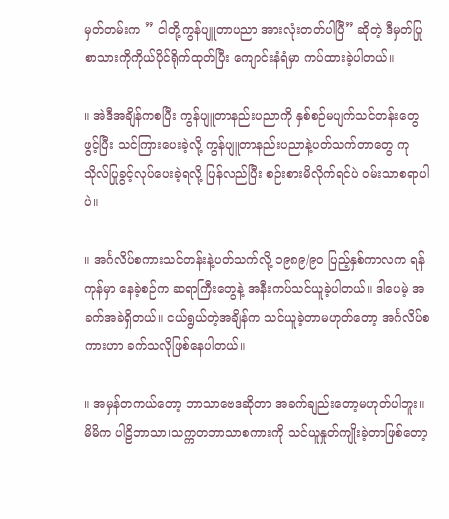မှတ်တမ်းက ” ငါတို့ကွန်ပျူတာပညာ အားလုံးတတ်ပါပြီ” ဆိုတဲ့ ဒီမှတ်ပြုစာသားကိုကိုယ်ပိုင်ရိုက်ထုတ်ပြီး ကျောင်းနံရံမှာ ကပ်ထားခဲ့ပါတယ်။

။ အဲဒီအချိန်ကစပြီး ကွန်ပျူတာနည်းပညာကို နှစ်စဉ်မပျက်သင်တန်းတွေဖွင့်ပြီး သင်ကြားပေးခဲ့လို့ ကွန်ပျူတာနည်းပညာနဲ့ပတ်သက်တာတွေ ကုသိုလ်ပြုခွင့်လုပ်ပေးခဲ့ရလို့ ပြန်လည်ပြီး စဉ်းစားမိလိုက်ရင်ပဲ ဝမ်းသာစရာပါပဲ။

။ အင်္ဂလိပ်စကားသင်တန်းနဲ့ပတ်သက်လို့ ၁၉၈၉/၉၀ ပြည့်နှစ်ကာလက ရန်ကုန်မှာ နေခဲ့စဉ်က ဆရာကြီးတွေနဲ့ အနီးကပ်သင်ယူခဲ့ပါတယ်။ ဒါပေမဲ့ အခက်အခဲရှိတယ်။ ငယ်ရွယ်တဲ့အချိန်က သင်ယူခဲ့တာမဟုတ်တော့ အင်္ဂလိပ်စကားဟာ ခက်သလိုဖြစ်နေပါတယ်။

။ အမှန်တကယ်တော့ ဘာသာဗေဒဆိုတာ အခက်ချည်းတော့မဟုတ်ပါဘူး။ မိမိက ပါဠိဘာသာ၊သက္ကတဘာသာစကားကို သင်ယူနှုတ်ကျိုးခဲ့တာဖြစ်တော့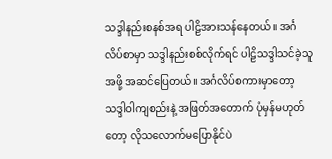သဒ္ဒါနည်းစနစ်အရ ပါဠိအားသန်နေတယ်။ အင်္ဂလိပ်စာမှာ သဒ္ဒါနည်းစစ်လိုက်ရင် ပါဠိသဒ္ဒါသင်ခဲ့သူအဖို့ အဆင်ပြေတယ်။ အင်္ဂလိပ်စကားမှာတော့ သဒ္ဒါဝါကျစည်းနဲ့ အဖြတ်အတောက် ပုံမှန်မဟုတ်တော့ လိုသလောက်မပြောနိုင်ပဲ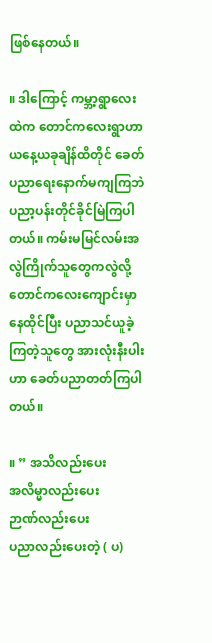ဖြစ်နေတယ်။

။ ဒါကြောင့် ကမ္ဘာ့ရွာလေးထဲက တောင်ကလေးရွာဟာ ယနေ့ယခုချိန်ထိတိုင် ခေတ်ပညာရေးနောက်မကျကြဘဲ ပညာ့ပန်းတိုင်ခိုင်မြဲကြပါတယ်။ ကမ်းမမြင်လမ်းအလွဲကြိုက်သူတွေကလွဲလို့ တောင်ကလေးကျောင်းမှာနေထိုင်ပြီး ပညာသင်ယူခဲ့ကြတဲ့သူတွေ အားလုံးနီးပါးဟာ ခေတ်ပညာတတ်ကြပါတယ်။

။ ” အသိလည်းပေး
အလိမ္မာလည်းပေး
ဉာဏ်လည်းပေး
ပညာလည်းပေးတဲ့ ( ပ)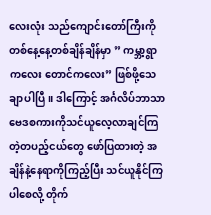လေးလုံး သည်ကျောင်းတော်ကြီးကို တစ်နေ့နေ့တစ်ချိန်ချိန်မှာ ” ကမ္ဘာ့ရွာကလေး တောင်ကလေး” ဖြစ်ဖို့သေချာပါပြီ။ ဒါကြောင့် အင်္ဂလိပ်ဘာသာဗေဒစကားကိုသင်ယူလေ့လာချင်ကြတဲ့တပည့်ငယ်တွေ ဖော်ပြထားတဲ့ အချိန်နဲ့နေရာကိုကြည့်ပြီး သင်ယူနိုင်ကြပါစေလို့ တိုက်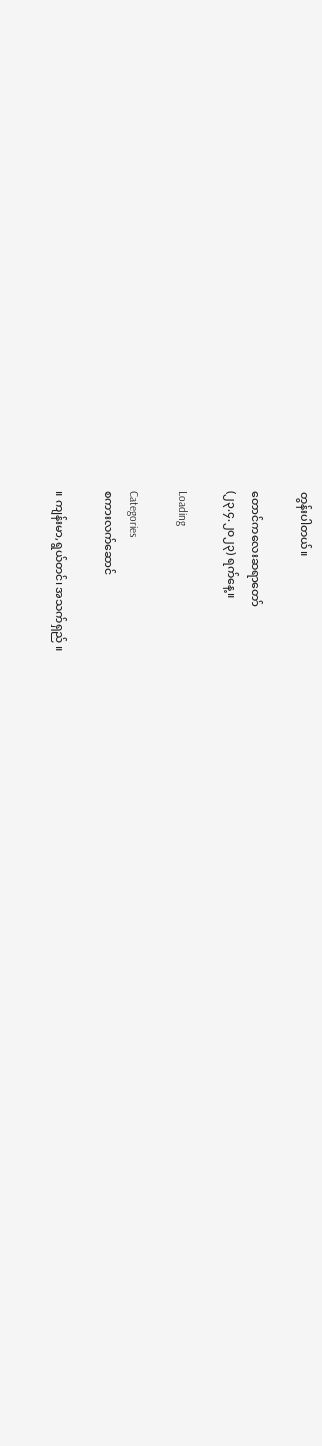တွန်းပါတယ်။

တောင်ကလေးဆရာတော်
(၂၃.၄.၂၀၂၃) ရက်နေ့။

Loading

Categories
စကားလက်ဆောင်

။ ကျန်းမာ,ရွယ်တင်၊ အသက်ရှည် ။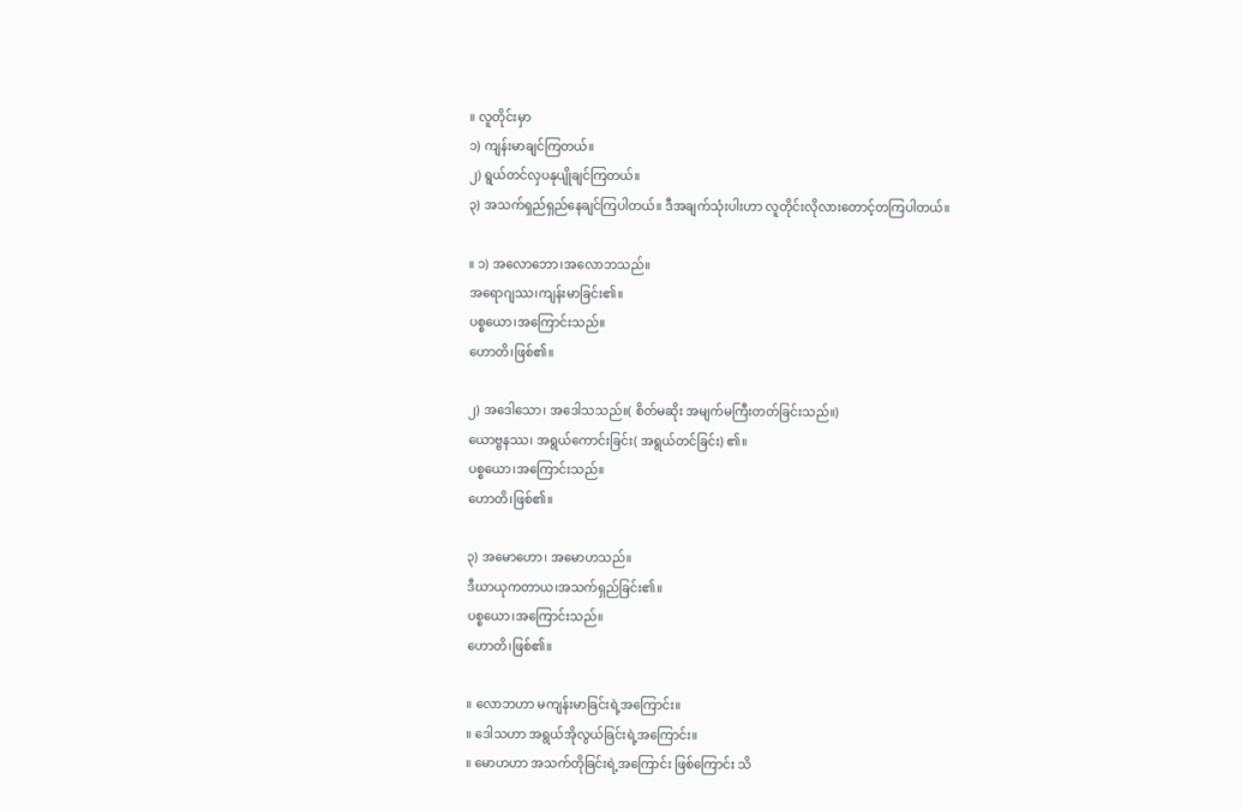။ လူတိုင်းမှာ
၁) ကျန်းမာချင်ကြတယ်။
၂) ရွယ်တင်လှပနုပျိုချင်ကြတယ်။
၃) အသက်ရှည်ရှည်နေချင်ကြပါတယ်။ ဒီအချက်သုံးပါးဟာ လူတိုင်းလိုလားတောင့်တကြပါတယ်။

။ ၁) အလောဘော၊အလောဘသည်။
အရောဂျဿ၊ကျန်းမာခြင်း၏။
ပစ္စယော၊အကြောင်းသည်။
ဟောတိ၊ဖြစ်၏။

၂) အဒေါသော၊ အဒေါသသည်။( စိတ်မဆိုး အမျက်မကြီးတတ်ခြင်းသည်။)
ယောဗ္ဗနဿ၊ အရွယ်ကောင်းခြင်း( အရွယ်တင်ခြင်း) ၏။
ပစ္စယော၊အကြောင်းသည်။
ဟောတိ၊ဖြစ်၏။

၃) အမောဟော၊ အမောဟသည်။
ဒီဃာယုကတာယ၊အသက်ရှည်ခြင်း၏။
ပစ္စယော၊အကြောင်းသည်။
ဟောတိ၊ဖြစ်၏။

။ လောဘဟာ မကျန်းမာခြင်းရဲ့အကြောင်း။
။ ဒေါသဟာ အရွယ်အိုလွယ်ခြင်းရဲ့အကြောင်း။
။ မောဟဟာ အသက်တိုခြင်းရဲ့အကြောင်း ဖြစ်ကြောင်း သိ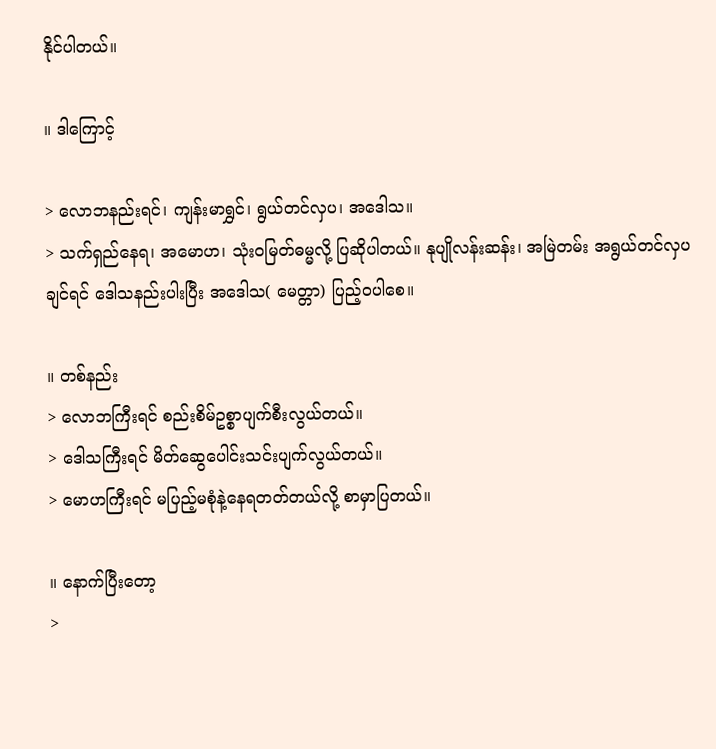နိုင်ပါတယ်။

။ ဒါကြောင့်

> လောဘနည်းရင်၊ ကျန်းမာရွှင်၊ ရွယ်တင်လှပ၊ အဒေါသ။
> သက်ရှည်နေရ၊ အမောဟ၊ သုံးဝမြတ်ဓမ္မလို့ ပြဆိုပါတယ်။ နုပျိုလန်းဆန်း၊ အမြဲတမ်း အရွယ်တင်လှပချင်ရင် ဒေါသနည်းပါးပြီး အဒေါသ( မေတ္တာ) ပြည့်ဝပါစေ။

။ တစ်နည်း
> လောဘကြီးရင် စည်းစိမ်ဥစ္စာပျက်စီးလွယ်တယ်။
> ဒေါသကြီးရင် မိတ်ဆွေပေါင်းသင်းပျက်လွယ်တယ်။
> မောဟကြီးရင် မပြည့်မစုံနဲ့နေရတတ်တယ်လို့ စာမှာပြတယ်။

။ နောက်ပြီးတော့
>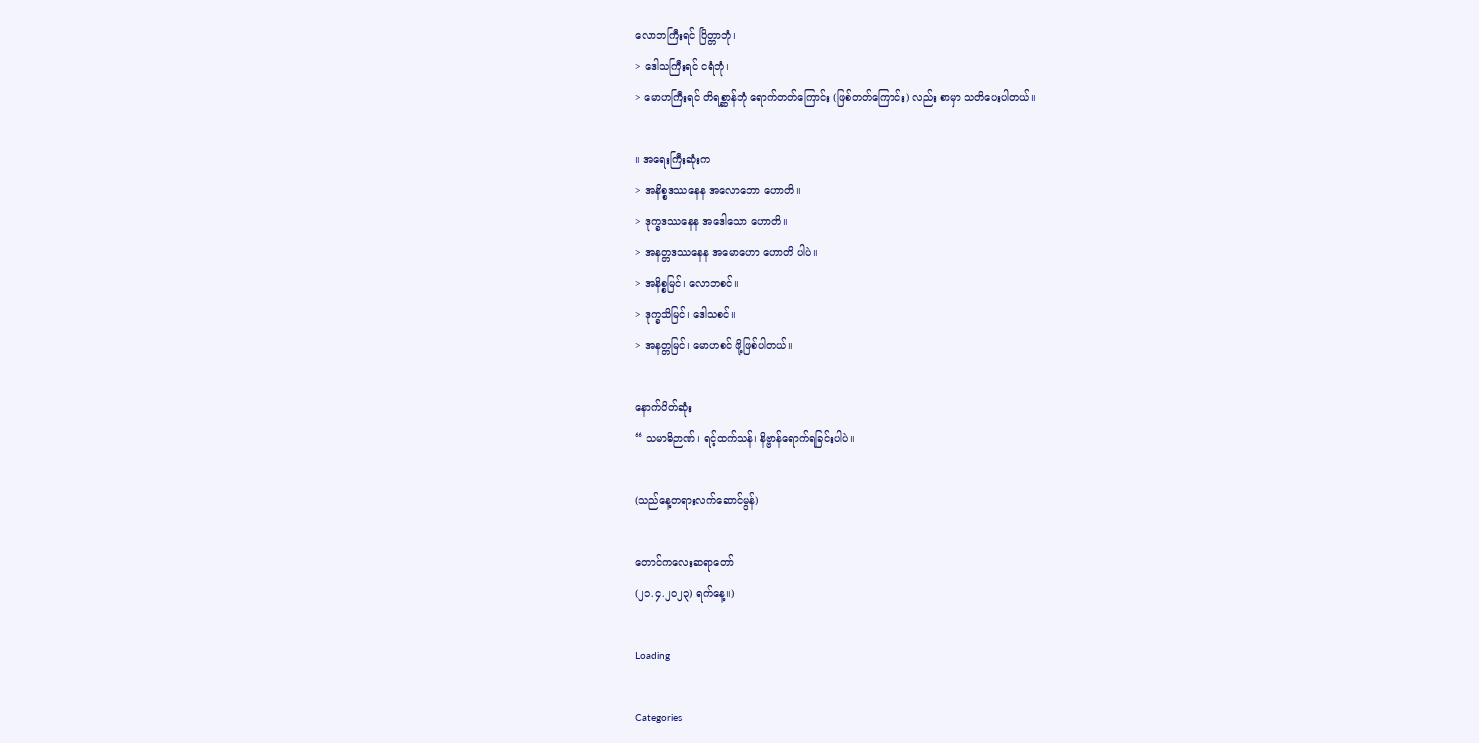လောဘကြီးရင် ပြိတ္တာဘုံ၊
> ဒေါသကြီးရင် ငရံဘုံ၊
> မောဟကြီးရင် တိရစ္ဆာန်ဘုံ ရောက်တတ်ကြောင်း (ဖြစ်တတ်ကြောင်း) လည်း စာမှာ သတိပေးပါတယ်။

။ အရေးကြီးဆုံးက
> အနိစ္စဒဿနေန အလောဘော ဟောတိ။
> ဒုက္ခဒဿနေန အဒေါသော ဟောတိ။
> အနတ္တဒဿနေန အမောဟော ဟောတိ ပါပဲ။
> အနိစ္စမြင်၊ လောဘစင်။
> ဒုက္ခသိမြင်၊ ဒေါသစင်။
> အနတ္တမြင်၊ မောဟစင် ဖို့ဖြစ်ပါတယ်။

နောက်ပိတ်ဆုံး
“ သမာဓိဉာဏ်၊ ရင့်ထက်သန်၊ နိဗ္ဗာန်ရောက်ရခြင်းပါပဲ။

(သည်နေ့တရားလက်ဆောင်မွန်)

တောင်ကလေးဆရာတော်
(၂၁.၄.၂၀၂၃) ရက်နေ့။)

Loading

Categories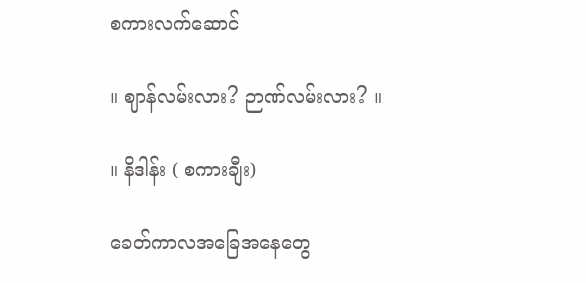စကားလက်ဆောင်

။ ဈာန်လမ်းလား? ဉာဏ်လမ်းလား? ။

။ နိဒါန်း ( စကားချီး)

ခေတ်ကာလအခြေအနေတွေ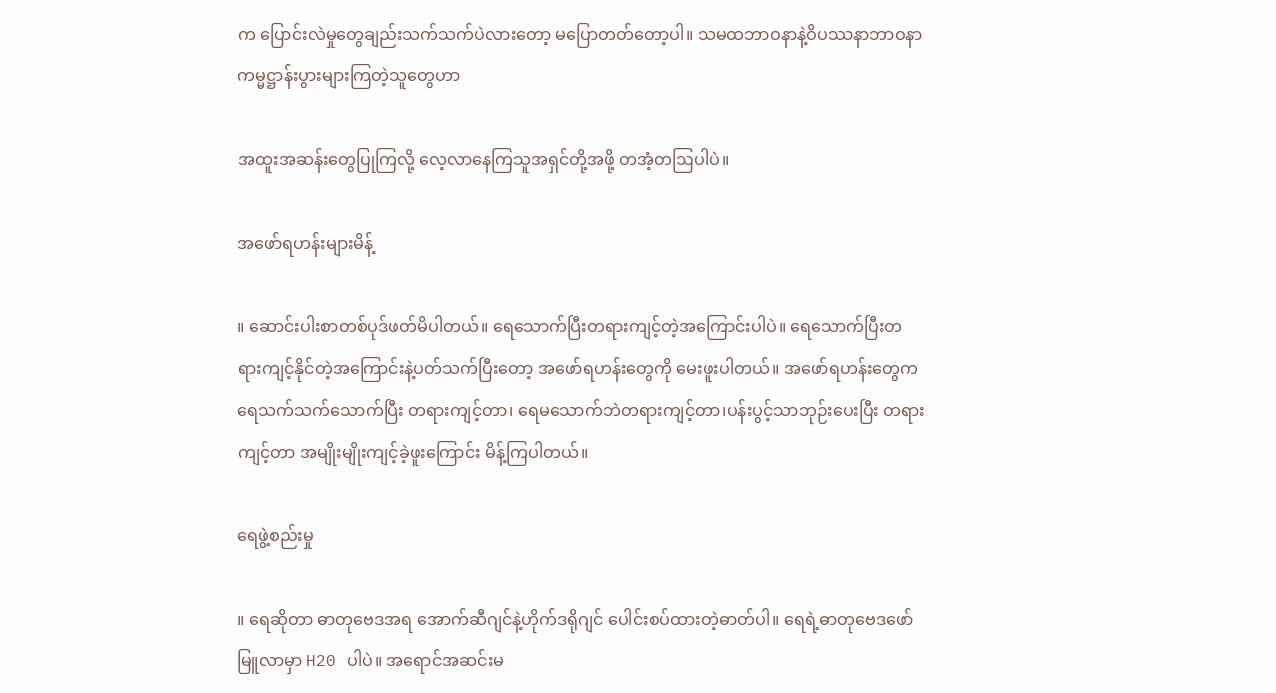က ပြောင်းလဲမှုတွေချည်းသက်သက်ပဲလားတော့ မပြောတတ်တော့ပါ။ သမထဘာဝနာနဲ့ဝိပဿနာဘာဝနာကမ္မဋ္ဌာန်းပွားများကြတဲ့သူတွေဟာ

အထူးအဆန်းတွေပြုကြလို့ လေ့လာနေကြသူအရှင်တို့အဖို့ တအံ့တဩပါပဲ။

အဖော်ရဟန်းများမိန့်

။ ဆောင်းပါးစာတစ်ပုဒ်ဖတ်မိပါတယ်။ ရေသောက်ပြီးတရားကျင့်တဲ့အကြောင်းပါပဲ။ ရေသောက်ပြီးတရားကျင့်နိုင်တဲ့အကြောင်းနဲ့ပတ်သက်ပြီးတော့ အဖော်ရဟန်းတွေကို မေးဖူးပါတယ်။ အဖော်ရဟန်းတွေက ရေသက်သက်သောက်ပြီး တရားကျင့်တာ၊ ရေမသောက်ဘဲတရားကျင့်တာ၊ပန်းပွင့်သာဘုဉ်းပေးပြီး တရားကျင့်တာ အမျိုးမျိုးကျင့်ခဲ့ဖူးကြောင်း မိန့်ကြပါတယ်။

ရေဖွဲ့စည်းမှု

။ ရေဆိုတာ ဓာတုဗေဒအရ အောက်ဆီဂျင်နဲ့ဟိုက်ဒရိုဂျင် ပေါင်းစပ်ထားတဲ့ဓာတ်ပါ။ ရေရဲ့ဓာတုဗေဒဖော်မြူလာမှာ H20 ပါပဲ။ အရောင်အဆင်းမ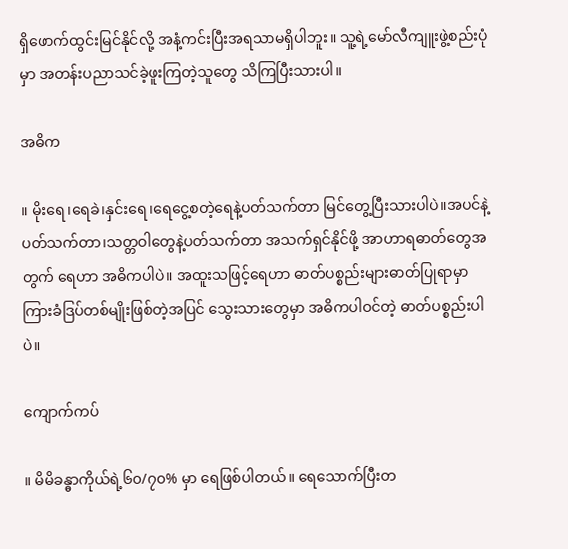ရှိဖောက်ထွင်းမြင်နိုင်လို့ အနံ့ကင်းပြီးအရသာမရှိပါဘူး။ သူ့ရဲ့မော်လီကျူးဖွဲ့စည်းပုံမှာ အတန်းပညာသင်ခဲ့ဖူးကြတဲ့သူတွေ သိကြပြီးသားပါ။

အဓိက

။ မိုးရေ၊ရေခဲ၊နှင်းရေ၊ရေငွေ့စတဲ့ရေနဲ့ပတ်သက်တာ မြင်တွေ့ပြီးသားပါပဲ။အပင်နဲ့ပတ်သက်တာ၊သတ္တဝါတွေနဲ့ပတ်သက်တာ အသက်ရှင်နိုင်ဖို့ အာဟာရဓာတ်တွေအတွက် ရေဟာ အဓိကပါပဲ။ အထူးသဖြင့်ရေဟာ ဓာတ်ပစ္စည်းများဓာတ်ပြုရာမှာ ကြားခံဒြပ်တစ်မျိုးဖြစ်တဲ့အပြင် သွေးသားတွေမှာ အဓိကပါဝင်တဲ့ ဓာတ်ပစ္စည်းပါပဲ။

ကျောက်ကပ်

။ မိမိခန္ဓာကိုယ်ရဲ့၆၀/၇၀% မှာ ရေဖြစ်ပါတယ်။ ရေသောက်ပြီးတ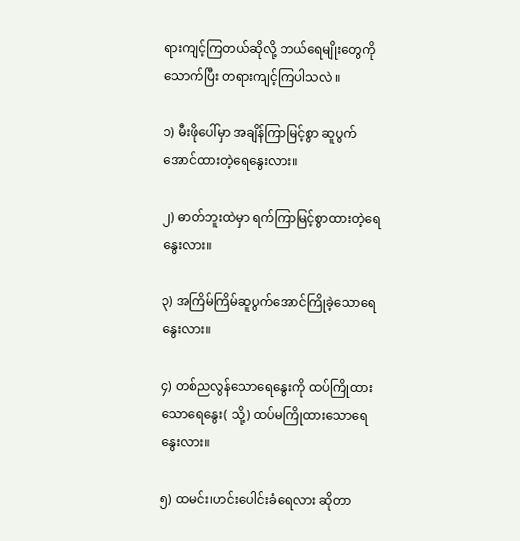ရားကျင့်ကြတယ်ဆိုလို့ ဘယ်ရေမျိုးတွေကို သောက်ပြီး တရားကျင့်ကြပါသလဲ ။

၁) မီးဖိုပေါ်မှာ အချိန်ကြာမြင့်စွာ ဆူပွက်အောင်ထားတဲ့ရေနွေးလား။

၂) ဓာတ်ဘူးထဲမှာ ရက်ကြာမြင့်စွာထားတဲ့ရေနွေးလား။

၃) အကြိမ်ကြိမ်ဆူပွက်အောင်ကြိုခဲ့သောရေနွေးလား။

၄) တစ်ညလွန်သောရေနွေးကို ထပ်ကြိုထားသောရေနွေး( သို့) ထပ်မကြိုထားသောရေနွေးလား။

၅) ထမင်း၊ဟင်းပေါင်းခံရေလား ဆိုတာ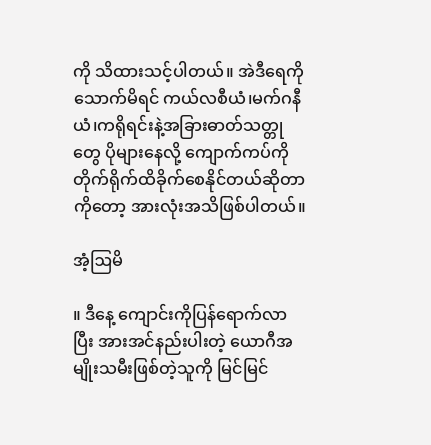ကို သိထားသင့်ပါတယ်။ အဲဒီရေကို သောက်မိရင် ကယ်လစီယံ၊မက်ဂနီယံ၊ကရိုရင်းနဲ့အခြားဓာတ်သတ္တုတွေ ပိုများနေလို့ ကျောက်ကပ်ကို တိုက်ရိုက်ထိခိုက်စေနိုင်တယ်ဆိုတာကိုတော့ အားလုံးအသိဖြစ်ပါတယ်။

အံ့ဩမိ

။ ဒီနေ့ ကျောင်းကိုပြန်ရောက်လာပြီး အားအင်နည်းပါးတဲ့ ယောဂီအမျိုးသမီးဖြစ်တဲ့သူကို မြင်မြင်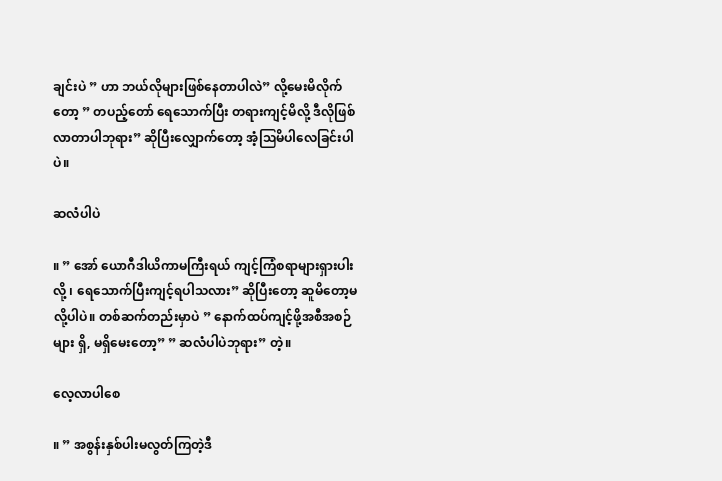ချင်းပဲ ” ဟာ ဘယ်လိုများဖြစ်နေတာပါလဲ” လို့မေးမိလိုက်တော့ ” တပည့်တော် ရေသောက်ပြီး တရားကျင့်မိလို့ ဒီလိုဖြစ်လာတာပါဘုရား” ဆိုပြီးလျှောက်တော့ အံ့ဩမိပါလေခြင်းပါပဲ။

ဆလံပါပဲ

။ ” အော် ယောဂီဒါယိကာမကြီးရယ် ကျင့်ကြံစရာများရှားပါးလို့ ၊ ရေသောက်ပြီးကျင့်ရပါသလား” ဆိုပြီးတော့ ဆူမိတော့မလို့ပါပဲ။ တစ်ဆက်တည်းမှာပဲ ” နောက်ထပ်ကျင့်ဖို့အစီအစဉ်များ ရှိ, မရှိမေးတော့” ” ဆလံပါပဲဘုရား” တဲ့။

လေ့လာပါစေ

။ ” အစွန်းနှစ်ပါးမလွတ်ကြတဲ့ဒီ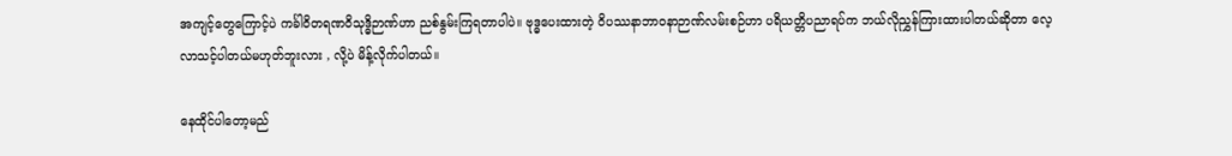အကျင့်တွေကြောင့်ပဲ ကင်္ခါဝိတရဏဝိသုဒ္ဓိဉာဏ်ဟာ ညစ်နွမ်းကြရတာပါပဲ။ ဗုဒ္ဓပေးထားတဲ့ ဝိပဿနာဘာဝနာဉာဏ်လမ်းစဉ်ဟာ ပရိယတ္တိပညာရပ်က ဘယ်လိုညွှန်ကြားထားပါတယ်ဆိုတာ လေ့လာသင့်ပါတယ်မဟုတ်ဘူးလား , လို့ပဲ မိန့်လိုက်ပါတယ်။

နေထိုင်ပါတော့မည်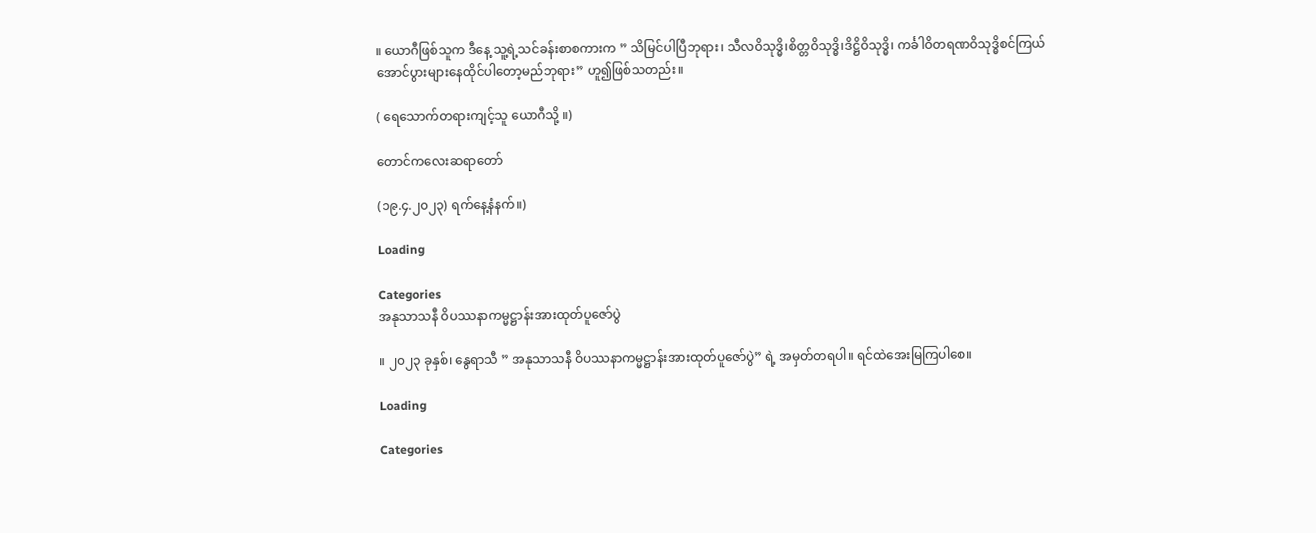။ ယောဂီဖြစ်သူက ဒီနေ့ သူ့ရဲ့သင်ခန်းစာစကားက ” သိမြင်ပါပြီဘုရား၊ သီလဝိသုဒ္ဓိ၊စိတ္တဝိသုဒ္ဓိ၊ဒိဋ္ဌိဝိသုဒ္ဓိ၊ ကင်္ခါဝိတရဏဝိသုဒ္ဓိစင်ကြယ်အောင်ပွားများနေထိုင်ပါတော့မည်ဘုရား” ဟူ၍ဖြစ်သတည်း။

( ရေသောက်တရားကျင့်သူ ယောဂီသို့ ။)

တောင်ကလေးဆရာတော်

(၁၉.၄.၂၀၂၃) ရက်နေ့နံနက်။)

Loading

Categories
အနုသာသနီ ဝိပဿနာကမ္မဋ္ဌာန်းအားထုတ်ပူဇော်ပွဲ

။ ၂၀၂၃ ခုနှစ်၊ နွေရာသီ ” အနုသာသနီ ဝိပဿနာကမ္မဋ္ဌာန်းအားထုတ်ပူဇော်ပွဲ” ရဲ့ အမှတ်တရပါ။ ရင်ထဲအေးမြကြပါစေ။

Loading

Categories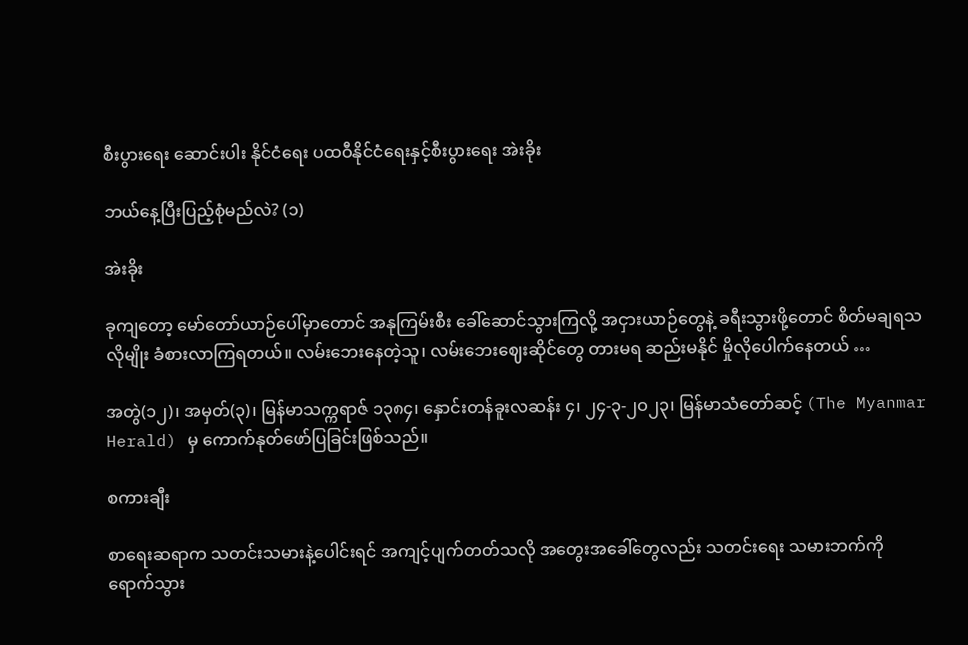စီးပွားရေး ဆောင်းပါး နိုင်ငံရေး ပထဝီနိုင်ငံရေးနှင့်စီးပွားရေး အဲးခိုး

ဘယ်နေ့ပြီးပြည့်စုံမည်လဲ? (၁)

အဲးခိုး

ခုကျတော့ မော်တော်ယာဉ်ပေါ်မှာတောင် အနုကြမ်းစီး ခေါ်ဆောင်သွားကြလို့ အငှားယာဉ်တွေနဲ့ ခရီးသွားဖို့တောင် စိတ်မချရသလိုမျိုး ခံစားလာကြရတယ်။ လမ်းဘေးနေတဲ့သူ၊ လမ်းဘေးဈေးဆိုင်တွေ တားမရ ဆည်းမနိုင် မှိုလိုပေါက်နေတယ် …

အတွဲ(၁၂)၊ အမှတ်(၃)၊ မြန်မာသက္ကရာဇ် ၁၃၈၄၊ နှောင်းတန်ခူးလဆန်း ၄၊ ၂၄-၃-၂ဝ၂၃၊ မြန်မာသံတော်ဆင့် (The Myanmar Herald) မှ ကောက်နုတ်ဖော်ပြခြင်းဖြစ်သည်။

စကားချီး

စာရေးဆရာက သတင်းသမားနဲ့ပေါင်းရင် အကျင့်ပျက်တတ်သလို အတွေးအခေါ်တွေလည်း သတင်းရေး သမားဘက်ကို ရောက်သွား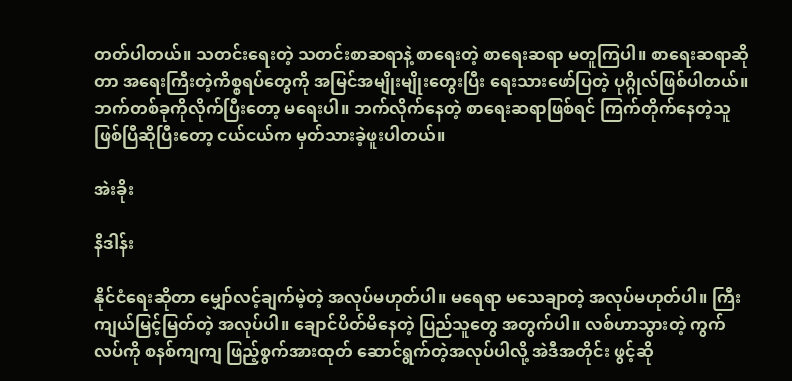တတ်ပါတယ်။ သတင်းရေးတဲ့ သတင်းစာဆရာနဲ့ စာရေးတဲ့ စာရေးဆရာ မတူကြပါ။ စာရေးဆရာဆိုတာ အရေးကြီးတဲ့ကိစ္စရပ်တွေကို အမြင်အမျိုးမျိုးတွေးပြီး ရေးသားဖော်ပြတဲ့ ပုဂ္ဂိုလ်ဖြစ်ပါတယ်။ ဘက်တစ်ခုကိုလိုက်ပြီးတော့ မရေးပါ။ ဘက်လိုက်နေတဲ့ စာရေးဆရာဖြစ်ရင် ကြက်တိုက်နေတဲ့သူဖြစ်ပြီဆိုပြီးတော့ ငယ်ငယ်က မှတ်သားခဲ့ဖူးပါတယ်။

အဲးခိုး

နိဒါန်း

နိုင်ငံရေးဆိုတာ မျှော်လင့်ချက်မဲ့တဲ့ အလုပ်မဟုတ်ပါ။ မရေရာ မသေချာတဲ့ အလုပ်မဟုတ်ပါ။ ကြီးကျယ်မြင့်မြတ်တဲ့ အလုပ်ပါ။ ချောင်ပိတ်မိနေတဲ့ ပြည်သူတွေ အတွက်ပါ။ လစ်ဟာသွားတဲ့ ကွက်လပ်ကို စနစ်ကျကျ ဖြည့်စွက်အားထုတ် ဆောင်ရွက်တဲ့အလုပ်ပါလို့ အဲဒီအတိုင်း ဖွင့်ဆို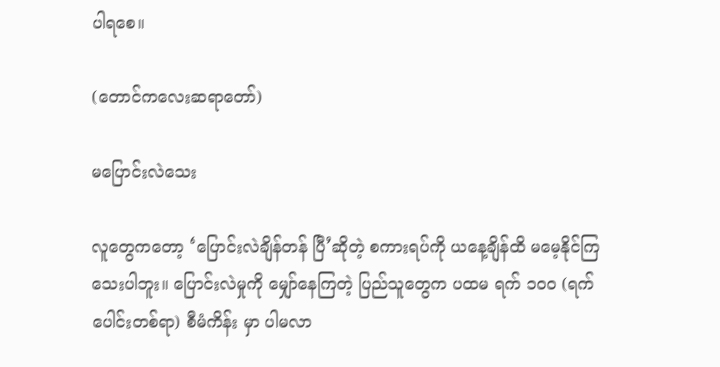ပါရစေ။

(တောင်ကလေးဆရာတော်)

မပြောင်းလဲသေး

လူတွေကတော့ ‘ပြောင်းလဲချိန်တန် ပြီ’ဆိုတဲ့ စကားရပ်ကို ယနေ့ချိန်ထိ မမေ့နိုင်ကြသေးပါဘူး။ ပြောင်းလဲမှုကို မျှော်နေကြတဲ့ ပြည်သူတွေက ပထမ ရက် ၁ဝဝ (ရက်ပေါင်းတစ်ရာ) စီမံကိန်း မှာ ပါမလာ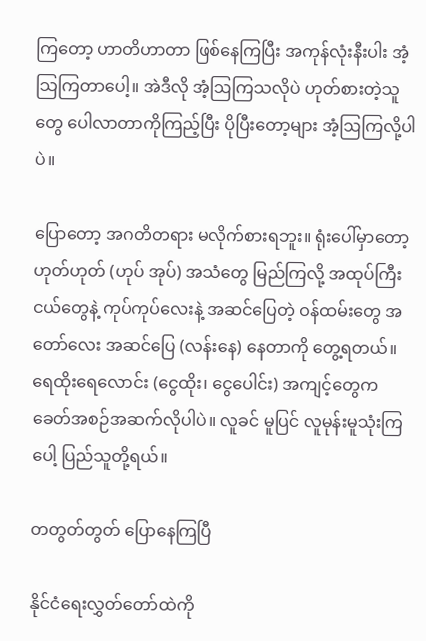ကြတော့ ဟာတိဟာတာ ဖြစ်နေကြပြီး အကုန်လုံးနီးပါး အံ့သြကြတာပေါ့။ အဲဒီလို အံ့ဩကြသလိုပဲ ဟုတ်စားတဲ့သူတွေ ပေါလာတာကိုကြည့်ပြီး ပိုပြီးတော့များ အံ့ဩကြလို့ပါပဲ။

ပြောတော့ အဂတိတရား မလိုက်စားရဘူး။ ရုံးပေါ်မှာတော့ ဟုတ်ဟုတ် (ဟုပ် အုပ်) အသံတွေ မြည်ကြလို့ အထုပ်ကြီးငယ်တွေနဲ့ ကုပ်ကုပ်လေးနဲ့ အဆင်ပြေတဲ့ ဝန်ထမ်းတွေ အတော်လေး အဆင်ပြေ (လန်းနေ) နေတာကို တွေ့ရတယ်။ ရေထိုးရေလောင်း (ငွေထိုး၊ ငွေပေါင်း) အကျင့်တွေက ခေတ်အစဉ်အဆက်လိုပါပဲ။ လူခင် မူပြင် လူမုန်းမူသုံးကြပေါ့ ပြည်သူတို့ရယ်။

တတွတ်တွတ် ပြောနေကြပြီ

နိုင်ငံရေးလွှတ်တော်ထဲကို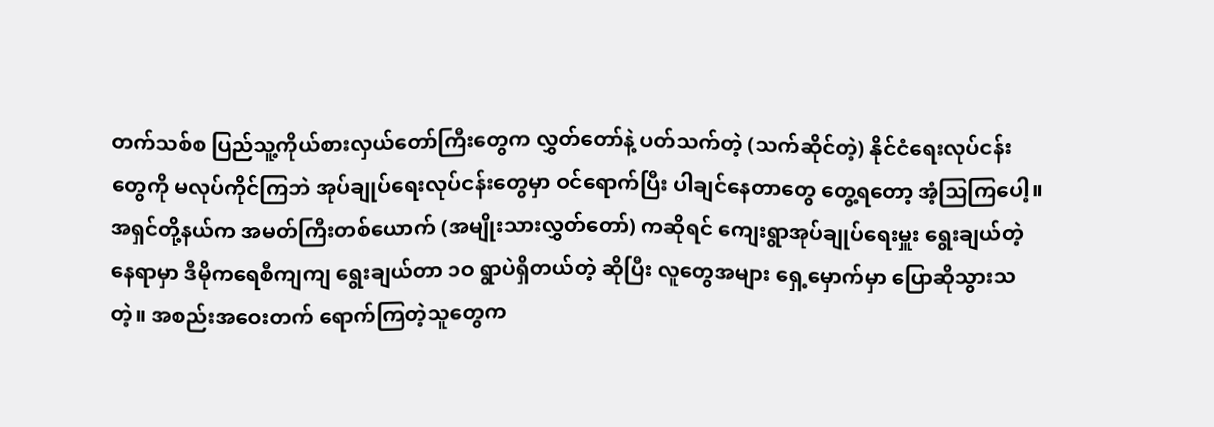တက်သစ်စ ပြည်သူ့ကိုယ်စားလှယ်တော်ကြီးတွေက လွှတ်တော်နဲ့ ပတ်သက်တဲ့ (သက်ဆိုင်တဲ့) နိုင်ငံရေးလုပ်ငန်းတွေကို မလုပ်ကိုင်ကြဘဲ အုပ်ချုပ်ရေးလုပ်ငန်းတွေမှာ ဝင်ရောက်ပြီး ပါချင်နေတာတွေ တွေ့ရတော့ အံ့သြကြပေါ့။ အရှင်တို့နယ်က အမတ်ကြီးတစ်ယောက် (အမျိုးသားလွှတ်တော်) ကဆိုရင် ကျေးရွာအုပ်ချုပ်ရေးမှူး ရွေးချယ်တဲ့နေရာမှာ ဒီမိုကရေစီကျကျ ရွေးချယ်တာ ၁ဝ ရွာပဲရှိတယ်တဲ့ ဆိုပြီး လူတွေအများ ရှေ့မှောက်မှာ ပြောဆိုသွားသတဲ့။ အစည်းအဝေးတက် ရောက်ကြတဲ့သူတွေက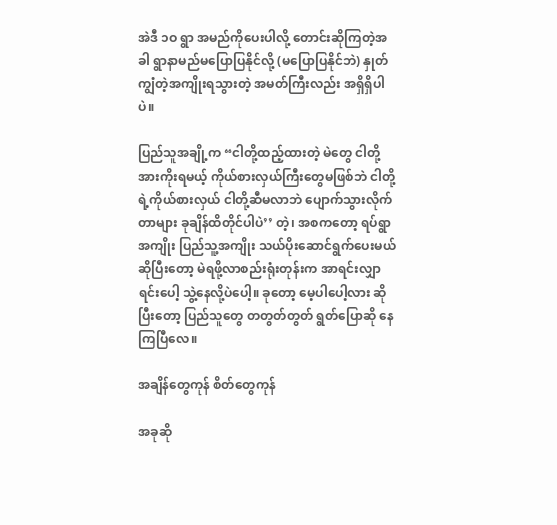အဲဒီ ၁ဝ ရွာ အမည်ကိုပေးပါလို့ တောင်းဆိုကြတဲ့အခါ ရွာနာမည်မပြောပြနိုင်လို့ (မပြောပြနိုင်ဘဲ) နှုတ်ကျွံတဲ့အကျိုးရသွားတဲ့ အမတ်ကြီးလည်း အရှိရှိပါပဲ။

ပြည်သူအချို့က “ငါတို့ထည့်ထားတဲ့ မဲတွေ ငါတို့အားကိုးရမယ့် ကိုယ်စားလှယ်ကြီးတွေမဖြစ်ဘဲ ငါတို့ရဲ့ကိုယ်စားလှယ် ငါတို့ဆီမလာဘဲ ပျောက်သွားလိုက်တာများ ခုချိန်ထိတိုင်ပါပဲ’’ တဲ့၊ အစကတော့ ရပ်ရွာအကျိုး ပြည်သူ့အကျိုး သယ်ပိုးဆောင်ရွက်ပေးမယ် ဆိုပြီးတော့ မဲရဖို့လာစည်းရုံးတုန်းက အာရင်းလျှာရင်းပေါ့ သွဲ့နေလို့ပဲပေါ့။ ခုတော့ မေ့ပါပေါ့လား ဆိုပြီးတော့ ပြည်သူတွေ တတွတ်တွတ် ရွတ်ပြောဆို နေကြပြီလေ။

အချိန်တွေကုန် စိတ်တွေကုန်

အခုဆို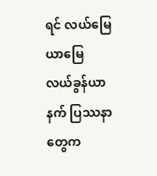ရင် လယ်မြေယာမြေ လယ်ခွန်ယာနက် ပြဿနာတွေက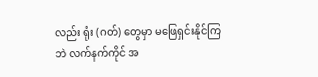လည်း ရုံး (ဂတ်) တွေမှာ မဖြေရှင်းနိုင်ကြဘဲ လက်နက်ကိုင် အ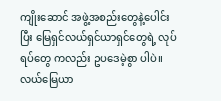ကျိုးဆောင် အဖွဲ့အစည်းတွေနဲ့ပေါင်းပြီး မြေရှင်လယ်ရှင်ယာရှင်တွေရဲ့ လုပ်ရပ်တွေ ကလည်း ဥပဒေမဲ့စွာ ပါပဲ။ လယ်မြေယာ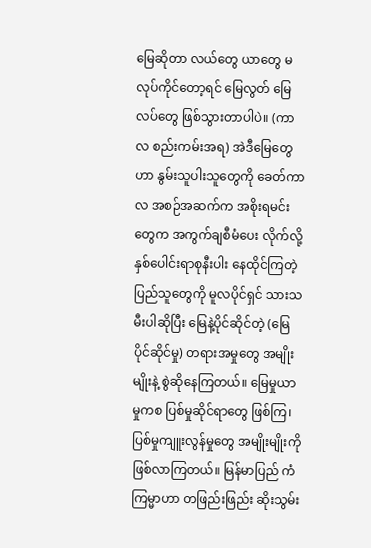မြေဆိုတာ လယ်တွေ ယာတွေ မလုပ်ကိုင်တော့ရင် မြေလွတ် မြေလပ်တွေ ဖြစ်သွားတာပါပဲ။ (ကာလ စည်းကမ်းအရ) အဲဒီမြေတွေဟာ နွမ်းသူပါးသူတွေကို ခေတ်ကာလ အစဉ်အဆက်က အစိုးရမင်းတွေက အကွက်ချစီမံပေး လိုက်လို့ နှစ်ပေါင်းရာစုနီးပါး နေထိုင်ကြတဲ့ ပြည်သူတွေကို မူလပိုင်ရှင် သားသမီးပါဆိုပြီး မြေနဲ့ပိုင်ဆိုင်တဲ့ (မြေပိုင်ဆိုင်မှု) တရားအမှုတွေ အမျိုးမျိုးနဲ့ စွဲဆိုနေကြတယ်။ မြေမှုယာမှုကစ ပြစ်မှုဆိုင်ရာတွေ ဖြစ်ကြ၊ ပြစ်မှုကျူးလွန်မှုတွေ အမျိုးမျိုးကို ဖြစ်လာကြတယ်။ မြန်မာပြည် ကံကြမ္မာဟာ တဖြည်းဖြည်း ဆိုးသွမ်း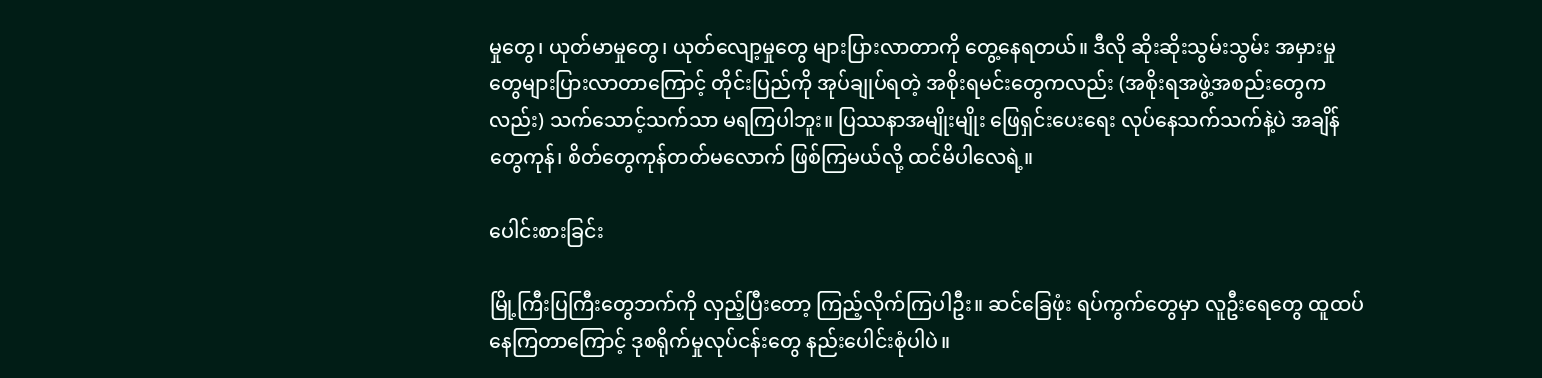မှုတွေ၊ ယုတ်မာမှုတွေ၊ ယုတ်လျော့မှုတွေ များပြားလာတာကို တွေ့နေရတယ်။ ဒီလို ဆိုးဆိုးသွမ်းသွမ်း အမှားမှုတွေများပြားလာတာကြောင့် တိုင်းပြည်ကို အုပ်ချုပ်ရတဲ့ အစိုးရမင်းတွေကလည်း (အစိုးရအဖွဲ့အစည်းတွေကလည်း) သက်သောင့်သက်သာ မရကြပါဘူး။ ပြဿနာအမျိုးမျိုး ဖြေရှင်းပေးရေး လုပ်နေသက်သက်နဲ့ပဲ အချိန်တွေကုန်၊ စိတ်တွေကုန်တတ်မလောက် ဖြစ်ကြမယ်လို့ ထင်မိပါလေရဲ့။

ပေါင်းစားခြင်း

မြို့ကြီးပြကြီးတွေဘက်ကို လှည့်ပြီးတော့ ကြည့်လိုက်ကြပါဦး။ ဆင်ခြေဖုံး ရပ်ကွက်တွေမှာ လူဦးရေတွေ ထူထပ်နေကြတာကြောင့် ဒုစရိုက်မှုလုပ်ငန်းတွေ နည်းပေါင်းစုံပါပဲ။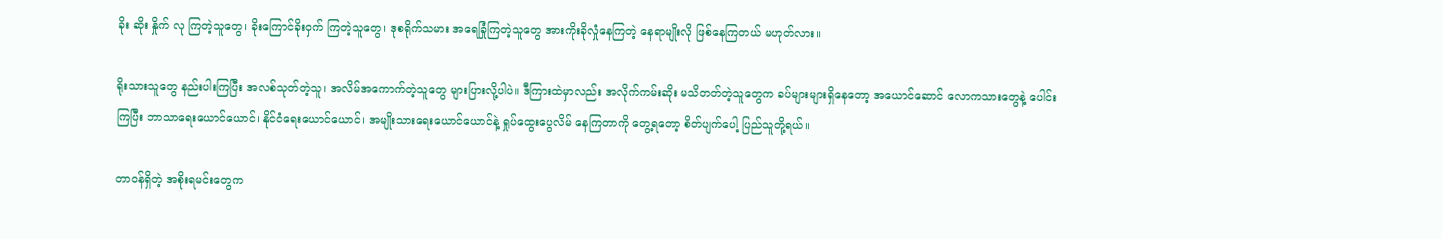ခိုး ဆိုး နှိုက် လု ကြတဲ့သူတွေ၊ ခိုးကြောင်ခိုးဝှက် ကြတဲ့သူတွေ၊ ဒုစရိုက်သမား အရေခြုံကြတဲ့သူတွေ အားကိုးခိုလှုံနေကြတဲ့ နေရာမျိုးလို ဖြစ်နေကြတယ် မဟုတ်လား။

ရိုးသားသူတွေ နည်းပါးကြပြီး အလစ်သုတ်တဲ့သူ၊ အလိမ်အကောက်တဲ့သူတွေ များပြားလို့ပါပဲ။ ဒီကြားထဲမှာလည်း အလိုက်ကမ်းဆိုး မသိတတ်တဲ့သူတွေက ခပ်များများရှိနေတော့ အယောင်ဆောင် လောကသားတွေနဲ့ ပေါင်းကြပြီး ဘာသာရေးယောင်ယောင်၊ နိုင်ငံရေးယောင်ယောင်၊ အမျိုးသားရေးယောင်ယောင်နဲ့ ရှုပ်ထွေးပွေလိမ် နေကြတာကို တွေ့ရတော့ စိတ်ပျက်ပေါ့ ပြည်သူတို့ရယ်။

တာဝန်ရှိတဲ့ အစိုးရမင်းတွေက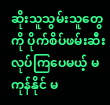ဆိုးသူသွမ်းသူတွေကို ပိုက်စိပ်ဖမ်းဆီး လုပ်ကြပေမယ့် မကုန်နိုင် မ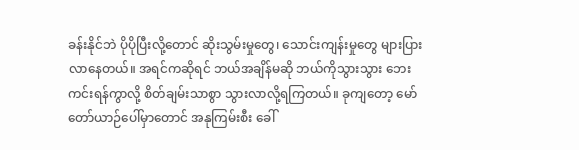ခန်းနိုင်ဘဲ ပိုပိုပြီးလို့တောင် ဆိုးသွမ်းမှုတွေ၊ သောင်းကျန်းမှုတွေ များပြားလာနေတယ်။ အရင်ကဆိုရင် ဘယ်အချိန်မဆို ဘယ်ကိုသွားသွား ဘေးကင်းရန်ကွာလို့ စိတ်ချမ်းသာစွာ သွားလာလို့ရကြတယ်။ ခုကျတော့ မော်တော်ယာဉ်ပေါ်မှာတောင် အနုကြမ်းစီး ခေါ်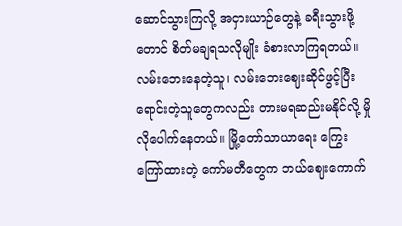ဆောင်သွားကြလို့ အငှားယာဉ်တွေနဲ့ ခရီးသွားဖို့တောင် စိတ်မချရသလိုမျိုး ခံစားလာကြရတယ်။ လမ်းဘေးနေတဲ့သူ၊ လမ်းဘေးဈေးဆိုင်ဖွင့်ပြီး ရောင်းတဲ့သူတွေကလည်း တားမရဆည်းမနိုင်လို့ မှိုလိုပေါက်နေတယ်။ မြို့တော်သာယာရေး ကြွေးကြော်ထားတဲ့ ကော်မတီတွေက ဘယ်ဈေးကောက်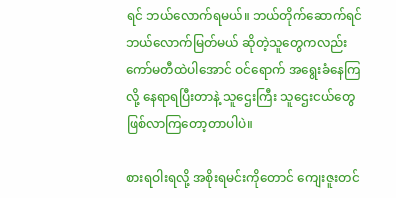ရင် ဘယ်လောက်ရမယ်။ ဘယ်တိုက်ဆောက်ရင် ဘယ်လောက်မြတ်မယ် ဆိုတဲ့သူတွေကလည်း ကော်မတီထဲပါအောင် ဝင်ရောက် အရွေးခံနေကြလို့ နေရာရပြီးတာနဲ့ သူဌေးကြီး သူဌေးငယ်တွေ ဖြစ်လာကြတော့တာပါပဲ။

စားရဝါးရလို့ အစိုးရမင်းကိုတောင် ကျေးဇူးတင်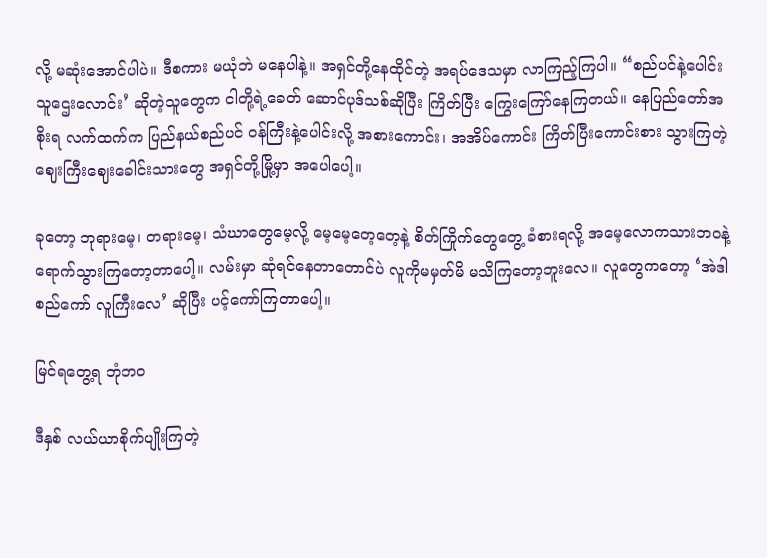လို့ မဆုံးအောင်ပါပဲ။ ဒီစကား မယုံဘဲ မနေပါနဲ့။ အရှင်တို့နေထိုင်တဲ့ အရပ်ဒေသမှာ လာကြည့်ကြပါ။ “စည်ပင်နဲ့ပေါင်းသူဌေးလောင်း’ ဆိုတဲ့သူတွေက ငါတို့ရဲ့ခေတ် ဆောင်ပုဒ်သစ်ဆိုပြီး ကြိတ်ပြီး ကြွေးကြော်နေကြတယ်။ နေပြည်တော်အစိုးရ လက်ထက်က ပြည်နယ်စည်ပင် ဝန်ကြီးနဲ့ပေါင်းလို့ အစားကောင်း၊ အအိပ်ကောင်း ကြိတ်ပြီးကောင်းစား သွားကြတဲ့ ဈေးကြီးဈေးခေါင်းသားတွေ အရှင်တို့မြို့မှာ အပေါပေါ့။

ခုတော့ ဘုရားမေ့၊ တရားမေ့၊ သံဃာတွေမေ့လို့ မေ့မေ့တေ့တေ့နဲ့ စိတ်ကြိုက်တွေတွေ့ ခံစားရလို့ အမေ့လောကသားဘဝနဲ့ ရောက်သွားကြတော့တာပေါ့။ လမ်းမှာ ဆုံရင်နေတာတောင်ပဲ လူကိုမမှတ်မိ မသိကြတော့ဘူးလေ။ လူတွေကတော့ ‘အဲဒါ စည်ကော် လူကြီးလေ’ ဆိုပြီး ပင့်ကော်ကြတာပေါ့။

မြင်ရတွေ့ရ ဘုံဘဝ

ဒီနှစ် လယ်ယာစိုက်ပျိုးကြတဲ့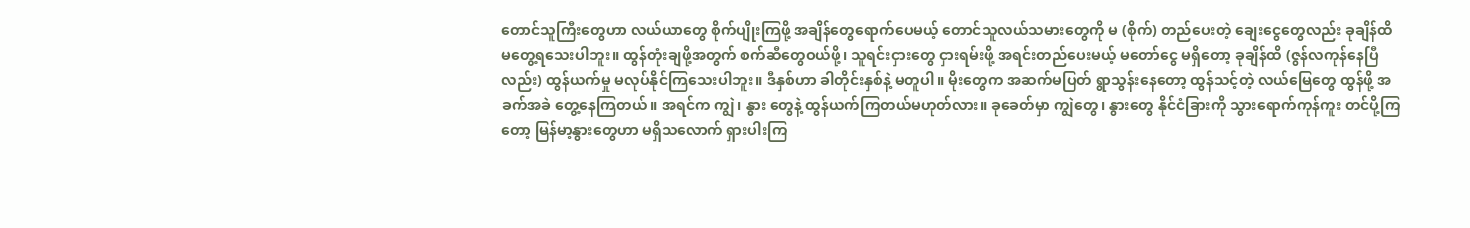တောင်သူကြီးတွေဟာ လယ်ယာတွေ စိုက်ပျိုးကြဖို့ အချိန်တွေရောက်ပေမယ့် တောင်သူလယ်သမားတွေကို မ (စိုက်) တည်ပေးတဲ့ ချေးငွေတွေလည်း ခုချိန်ထိ မတွေ့ရသေးပါဘူး။ ထွန်တုံးချဖို့အတွက် စက်ဆီတွေဝယ်ဖို့၊ သူရင်းငှားတွေ ငှားရမ်းဖို့ အရင်းတည်ပေးမယ့် မတော်ငွေ မရှိတော့ ခုချိန်ထိ (ဇွန်လကုန်နေပြီလည်း) ထွန်ယက်မှု မလုပ်နိုင်ကြသေးပါဘူး။ ဒီနှစ်ဟာ ခါတိုင်းနှစ်နဲ့ မတူပါ။ မိုးတွေက အဆက်မပြတ် ရွာသွန်းနေတော့ ထွန်သင့်တဲ့ လယ်မြေတွေ ထွန်ဖို့ အခက်အခဲ တွေ့နေကြတယ်။ အရင်က ကျွဲ၊ နွား တွေနဲ့ ထွန်ယက်ကြတယ်မဟုတ်လား။ ခုခေတ်မှာ ကျွဲတွေ၊ နွားတွေ နိုင်ငံခြားကို သွားရောက်ကုန်ကူး တင်ပို့ကြတော့ မြန်မာ့နွားတွေဟာ မရှိသလောက် ရှားပါးကြ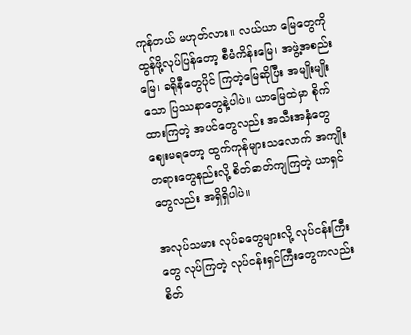ကုန်တယ် မဟုတ်လား။ လယ်ယာ မြေတွေကို ထွန်ဖို့လုပ်ပြန်တော့ စီမံကိန်းမြေ၊ အဖွဲ့အစည်းမြေ၊ ခရိုနီတွေပိုင် ကြတဲ့မြေဆိုပြီး အမျိုးမျိုးသော ပြဿနာတွေနဲ့ပါပဲ။ ယာမြေထဲမှာ စိုက်ထားကြတဲ့ အပင်တွေလည်း အသီးအနှံတွေ ဈေးမရတော့ ထွက်ကုန်များသလောက် အကျိုးတရားတွေနည်းလို့ စိတ်ဓာတ်ကျကြတဲ့ ယာရှင်တွေလည်း အရှိရှိပါပဲ။

အလုပ်သမား လုပ်ခတွေများလို့ လုပ်ငန်းကြီးတွေ လုပ်ကြတဲ့ လုပ်ငန်းရှင်ကြီးတွေကလည်း စိတ်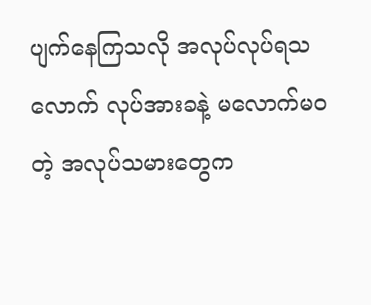ပျက်နေကြသလို အလုပ်လုပ်ရသလောက် လုပ်အားခနဲ့ မလောက်မဝတဲ့ အလုပ်သမားတွေက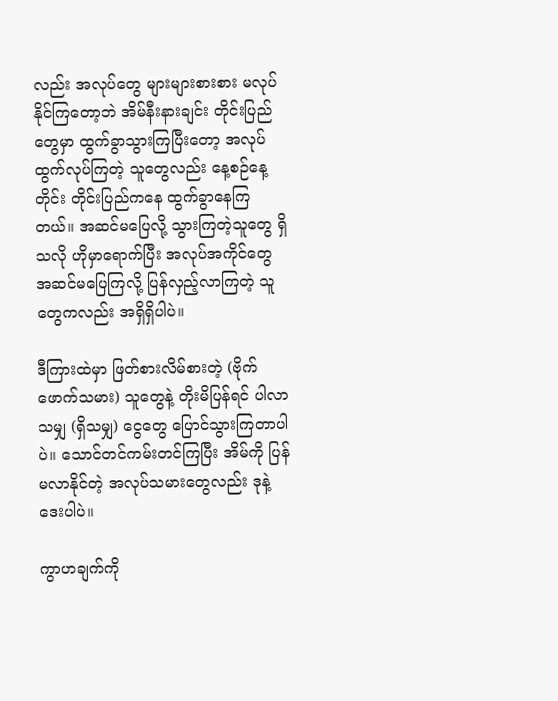လည်း အလုပ်တွေ များများစားစား မလုပ်နိုင်ကြတော့ဘဲ အိမ်နီးနားချင်း တိုင်းပြည်တွေမှာ ထွက်ခွာသွားကြပြီးတော့ အလုပ် ထွက်လုပ်ကြတဲ့ သူတွေလည်း နေ့စဉ်နေ့တိုင်း တိုင်းပြည်ကနေ ထွက်ခွာနေကြတယ်။ အဆင်မပြေလို့ သွားကြတဲ့သူတွေ ရှိသလို ဟိုမှာရောက်ပြီး အလုပ်အကိုင်တွေ အဆင်မပြေကြလို့ ပြန်လှည့်လာကြတဲ့ သူတွေကလည်း အရှိရှိပါပဲ။

ဒီကြားထဲမှာ ဖြတ်စားလိမ်စားတဲ့ (ဗိုက်ဖောက်သမား) သူတွေနဲ့ တိုးမိပြန်ရင် ပါလာသမျှ (ရှိသမျှ) ငွေတွေ ပြောင်သွားကြတာပါပဲ။ သောင်တင်ကမ်းတင်ကြပြီး အိမ်ကို ပြန်မလာနိုင်တဲ့ အလုပ်သမားတွေလည်း ဒုနဲ့ဒေးပါပဲ။

ကွာဟချက်ကို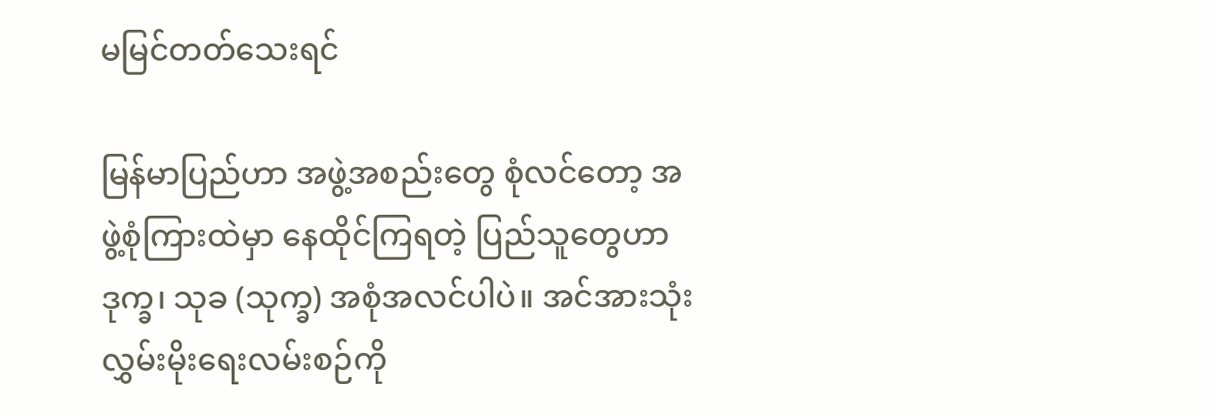မမြင်တတ်သေးရင်

မြန်မာပြည်ဟာ အဖွဲ့အစည်းတွေ စုံလင်တော့ အဖွဲ့စုံကြားထဲမှာ နေထိုင်ကြရတဲ့ ပြည်သူတွေဟာ ဒုက္ခ၊ သုခ (သုက္ခ) အစုံအလင်ပါပဲ။ အင်အားသုံး လွှမ်းမိုးရေးလမ်းစဉ်ကို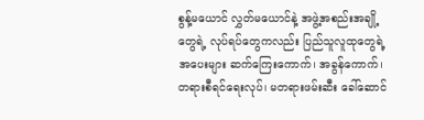စွန့်မယောင် လွှတ်မယောင်နဲ့ အဖွဲ့အစည်းအချို့တွေရဲ့ လုပ်ရပ်တွေကလည်း ပြည်သူလူထုတွေရဲ့အပေးများ ဆက်ကြေးကောက်၊ အခွန်ကောက်၊ တရားစီရင်ရေးလုပ်၊ မတရားဖမ်းဆီး ခေါ်ဆောင်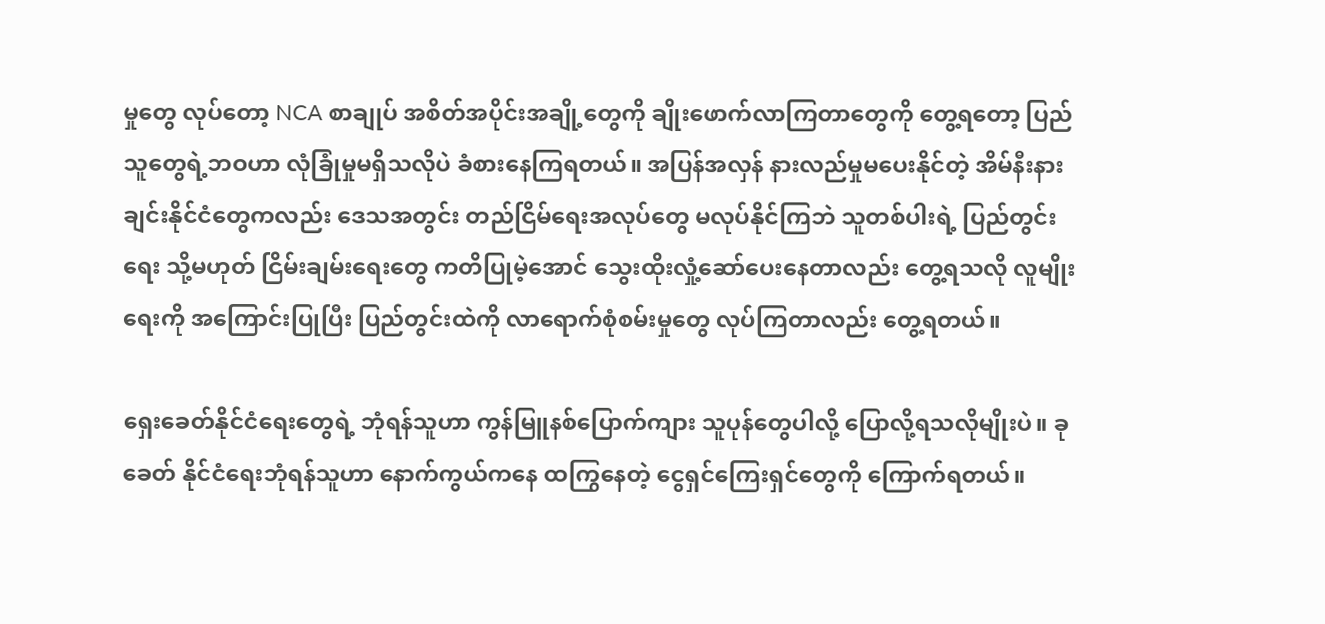မှုတွေ လုပ်တော့ NCA စာချုပ် အစိတ်အပိုင်းအချို့တွေကို ချိုးဖောက်လာကြတာတွေကို တွေ့ရတော့ ပြည်သူတွေရဲ့ဘဝဟာ လုံခြုံမှုမရှိသလိုပဲ ခံစားနေကြရတယ်။ အပြန်အလှန် နားလည်မှုမပေးနိုင်တဲ့ အိမ်နီးနားချင်းနိုင်ငံတွေကလည်း ဒေသအတွင်း တည်ငြိမ်ရေးအလုပ်တွေ မလုပ်နိုင်ကြဘဲ သူတစ်ပါးရဲ့ ပြည်တွင်းရေး သို့မဟုတ် ငြိမ်းချမ်းရေးတွေ ကတိပြုမဲ့အောင် သွေးထိုးလှုံ့ဆော်ပေးနေတာလည်း တွေ့ရသလို လူမျိုးရေးကို အကြောင်းပြုပြီး ပြည်တွင်းထဲကို လာရောက်စုံစမ်းမှုတွေ လုပ်ကြတာလည်း တွေ့ရတယ်။

ရှေးခေတ်နိုင်ငံရေးတွေရဲ့ ဘုံရန်သူဟာ ကွန်မြူနစ်ပြောက်ကျား သူပုန်တွေပါလို့ ပြောလို့ရသလိုမျိုးပဲ။ ခုခေတ် နိုင်ငံရေးဘုံရန်သူဟာ နောက်ကွယ်ကနေ ထကြွနေတဲ့ ငွေရှင်ကြေးရှင်တွေကို ကြောက်ရတယ်။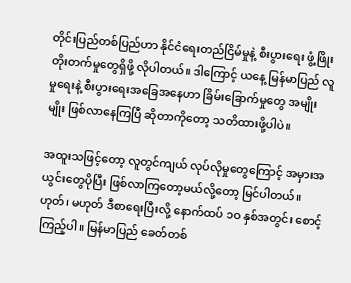တိုင်းပြည်တစ်ပြည်ဟာ နိုင်ငံရေးတည်ငြိမ်မှုနဲ့ စီးပွားရေး ဖွံ့ဖြိုးတိုးတက်မှုတွေရှိဖို့ လိုပါတယ်။ ဒါကြောင့် ယနေ့ မြန်မာပြည် လူမှုရေးနဲ့ စီးပွားရေးအခြေအနေဟာ ခြိမ်းခြောက်မှုတွေ အမျိုးမျိုး ဖြစ်လာနေကြပြီ ဆိုတာကိုတော့ သတိထားဖို့ပါပဲ။

အထူးသဖြင့်တော့ လူတွင်ကျယ် လုပ်လိုမှုတွေကြောင့် အမှားအယွင်းတွေပိုပြီး ဖြစ်လာကြတော့မယ်လို့တော့ မြင်ပါတယ်။ ဟုတ်၊ မဟုတ် ဒီစာရေးပြီးလို့ နောက်ထပ် ၁ဝ နှစ်အတွင်း စောင့်ကြည့်ပါ။ မြန်မာပြည် ခေတ်တစ်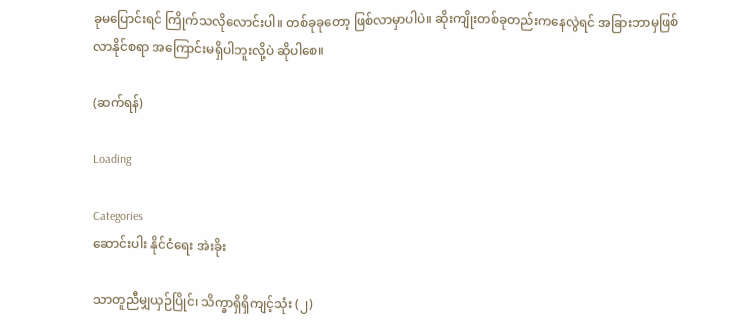ခုမပြောင်းရင် ကြိုက်သလိုလောင်းပါ။ တစ်ခုခုတော့ ဖြစ်လာမှာပါပဲ။ ဆိုးကျိုးတစ်ခုတည်းကနေလွဲရင် အခြားဘာမှဖြစ်လာနိုင်စရာ အကြောင်းမရှိပါဘူးလို့ပဲ ဆိုပါစေ။

(ဆက်ရန်)

Loading

Categories
ဆောင်းပါး နိုင်ငံရေး အဲးခိုး

သာတူညီမျှယှဉ်ပြိုင်၊ သိက္ခာရှိရှိကျင့်သုံး (၂)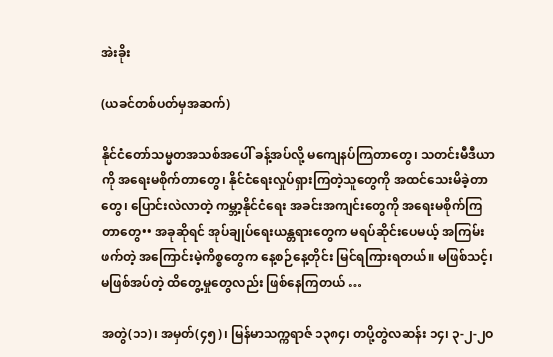အဲးခိုး

(ယခင်တစ်ပတ်မှအဆက်)

နိုင်ငံတော်သမ္မတအသစ်အပေါ် ခန့်အပ်လို့ မကျေနပ်ကြတာတွေ၊ သတင်းမီဒီယာကို အရေးမစိုက်တာတွေ၊ နိုင်ငံရေးလှုပ်ရှားကြတဲ့သူတွေကို အထင်သေးမိခဲ့တာတွေ၊ ပြောင်းလဲလာတဲ့ ကမ္ဘာ့နိုင်ငံရေး အခင်းအကျင်းတွေကို အရေးမစိုက်ကြတာတွေ•• အခုဆိုရင် အုပ်ချုပ်ရေးယန္တရားတွေက မရပ်ဆိုင်းပေမယ့် အကြမ်းဖက်တဲ့ အကြောင်းမဲ့ကိစ္စတွေက နေ့စဉ်နေ့တိုင်း မြင်ရကြားရတယ်။ မဖြစ်သင့်၊ မဖြစ်အပ်တဲ့ ထိတွေ့မှုတွေလည်း ဖြစ်နေကြတယ် …

အတွဲ(၁၁)၊ အမှတ်(၄၅)၊ မြန်မာသက္ကရာဇ် ၁၃၈၄၊ တပို့တွဲလဆန်း ၁၄၊ ၃-၂-၂ဝ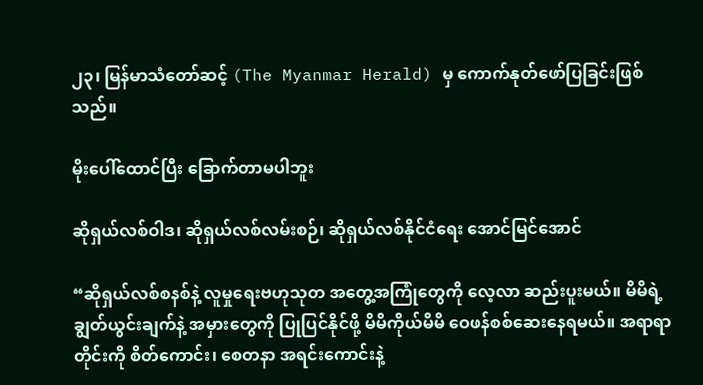၂၃၊ မြန်မာသံတော်ဆင့် (The Myanmar Herald) မှ ကောက်နုတ်ဖော်ပြခြင်းဖြစ်သည်။

မိုးပေါ်ထောင်ပြီး ခြောက်တာမပါဘူး

ဆိုရှယ်လစ်ဝါဒ၊ ဆိုရှယ်လစ်လမ်းစဉ်၊ ဆိုရှယ်လစ်နိုင်ငံရေး အောင်မြင်အောင်

“ဆိုရှယ်လစ်စနစ်နဲ့ လူမှုရေးဗဟုသုတ အတွေ့အကြုံတွေကို လေ့လာ ဆည်းပူးမယ်။ မိမိရဲ့ချွတ်ယွင်းချက်နဲ့ အမှားတွေကို ပြုပြင်နိုင်ဖို့ မိမိကိုယ်မိမိ ဝေဖန်စစ်ဆေးနေရမယ်။ အရာရာတိုင်းကို စိတ်ကောင်း၊ စေတနာ အရင်းကောင်းနဲ့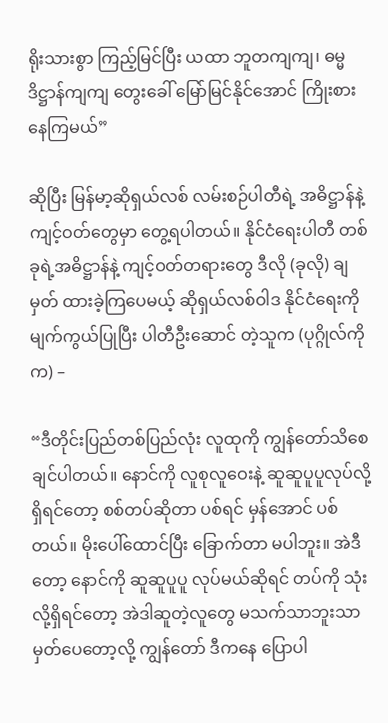ရိုးသားစွာ ကြည့်မြင်ပြီး ယထာ ဘူတကျကျ၊ ဓမ္မဒိဋ္ဌာန်ကျကျ တွေးခေါ် မြော်မြင်နိုင်အောင် ကြိုးစားနေကြမယ်”

ဆိုပြီး မြန်မာ့ဆိုရှယ်လစ် လမ်းစဉ်ပါတီရဲ့ အဓိဋ္ဌာန်နဲ့ ကျင့်ဝတ်တွေမှာ တွေ့ရပါတယ်။ နိုင်ငံရေးပါတီ တစ်ခုရဲ့အဓိဋ္ဌာန်နဲ့ ကျင့်ဝတ်တရားတွေ ဒီလို (ခုလို) ချမှတ် ထားခဲ့ကြပေမယ့် ဆိုရှယ်လစ်ဝါဒ နိုင်ငံရေးကို မျက်ကွယ်ပြုပြီး ပါတီဦးဆောင် တဲ့သူက (ပုဂ္ဂိုလ်ကိုက) –

“ဒီတိုင်းပြည်တစ်ပြည်လုံး လူထုကို ကျွန်တော်သိစေချင်ပါတယ်။ နောင်ကို လူစုလူဝေးနဲ့ ဆူဆူပူပူလုပ်လို့ ရှိရင်တော့ စစ်တပ်ဆိုတာ ပစ်ရင် မှန်အောင် ပစ်တယ်။ မိုးပေါ်ထောင်ပြီး ခြောက်တာ မပါဘူး။ အဲဒီတော့ နောင်ကို ဆူဆူပူပူ လုပ်မယ်ဆိုရင် တပ်ကို သုံးလို့ရှိရင်တော့ အဲဒါဆူတဲ့လူတွေ မသက်သာဘူးသာ မှတ်ပေတော့လို့ ကျွန်တော် ဒီကနေ ပြောပါ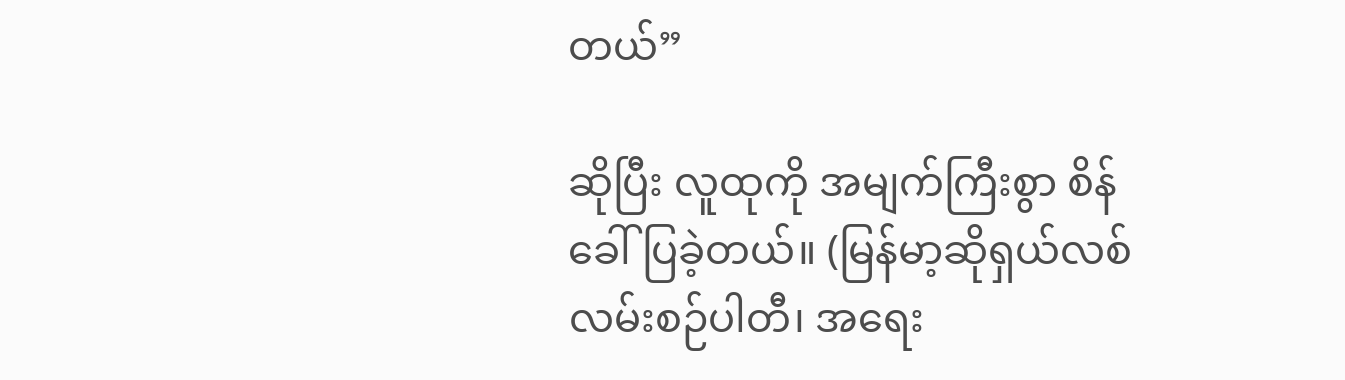တယ်”

ဆိုပြီး လူထုကို အမျက်ကြီးစွာ စိန်ခေါ်ပြခဲ့တယ်။ (မြန်မာ့ဆိုရှယ်လစ် လမ်းစဉ်ပါတီ၊ အရေး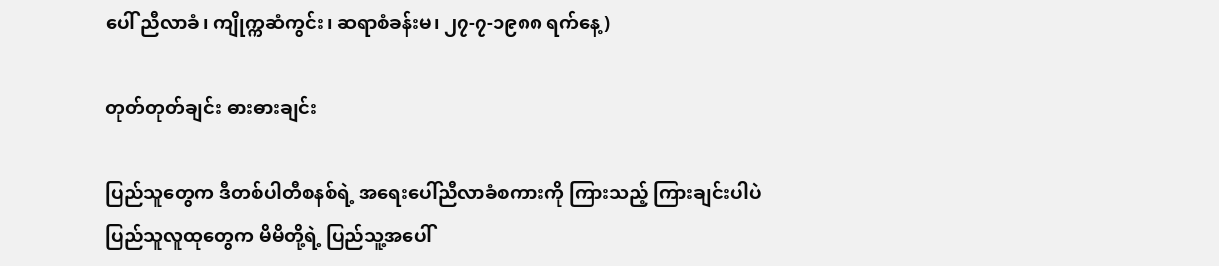ပေါ် ညီလာခံ၊ ကျိုက္ကဆံကွင်း၊ ဆရာစံခန်းမ၊ ၂၇-၇-၁၉၈၈ ရက်နေ့)

တုတ်တုတ်ချင်း ဓားဓားချင်း

ပြည်သူတွေက ဒီတစ်ပါတီစနစ်ရဲ့ အရေးပေါ်ညီလာခံစကားကို ကြားသည့် ကြားချင်းပါပဲ ပြည်သူလူထုတွေက မိမိတို့ရဲ့ ပြည်သူ့အပေါ်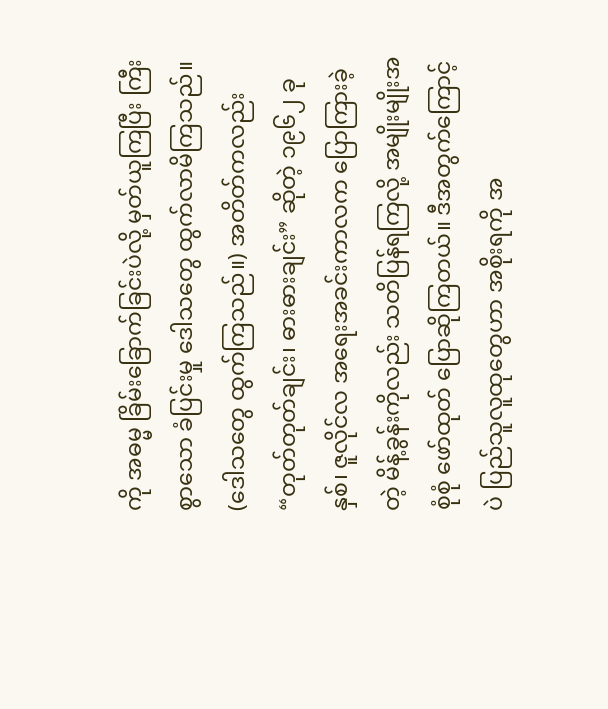ကို အဓမ္မ ခြိမ်းခြောက်ခြင်းပဲလို့ မှတ်ယူကြပြီး ကြီးစွာသော ခံပြင်းမှု ဒေါသတွေ ထွက်လာမိကြသည်။ (ဒေါသတွေ ထွက်ကြသည်။) အတိတ်ကလည်း “တုတ်တုတ်ချင်း၊ ဓားဓားချင်း” ဆိုတဲ့ ၁၉၆၂ ခုနှစ်၊ ဇူလိုင်လ အရေးအခင်းကာလက ပြောကြားခဲ့တဲ့ မိန့်ခွန်းကိုလည်း သတိပြန်ရကြလို့ အမျိုးမျိုးအစုံစုံ ဖော်ထုတ် ပြောဆိုကြတယ်။ ဒီအတွက်ကြောင့်ပဲ ပြည်သူလူထုတွေဟာ အစိုးရကို အ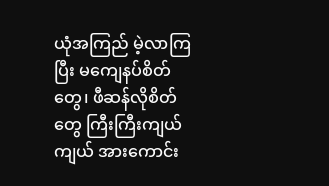ယုံအကြည် မဲ့လာကြပြီး မကျေနပ်စိတ်တွေ၊ ဖီဆန်လိုစိတ်တွေ ကြီးကြီးကျယ်ကျယ် အားကောင်း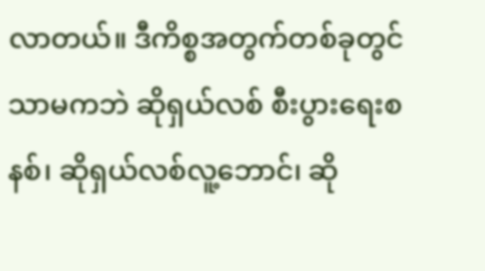လာတယ်။ ဒီကိစ္စအတွက်တစ်ခုတွင် သာမကဘဲ ဆိုရှယ်လစ် စီးပွားရေးစနစ်၊ ဆိုရှယ်လစ်လူ့ဘောင်၊ ဆို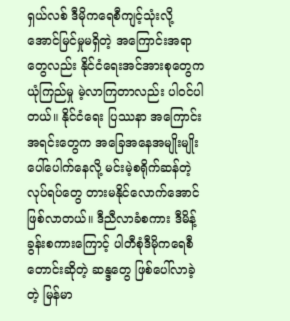ရှယ်လစ် ဒီမိုကရေစီကျင့်သုံးလို့ အောင်မြင်မှုမရှိတဲ့ အကြောင်းအရာတွေလည်း နိုင်ငံရေးအင်အားစုတွေက ယုံကြည်မှု မဲ့လာကြတာလည်း ပါဝင်ပါတယ်။ နိုင်ငံရေး ပြဿနာ အကြောင်းအရင်းတွေက အခြေအနေအမျိုးမျိုး ပေါ်ပေါက်နေလို့ မင်းမဲ့စရိုက်ဆန်တဲ့ လုပ်ရပ်တွေ တားမနိုင်လောက်အောင် ဖြစ်လာတယ်။ ဒီညီလာခံစကား ဒီမိန့်ခွန်းစကားကြောင့် ပါတီစုံဒီမိုကရေစီ တောင်းဆိုတဲ့ ဆန္ဒတွေ ဖြစ်ပေါ်လာခဲ့တဲ့ မြန်မာ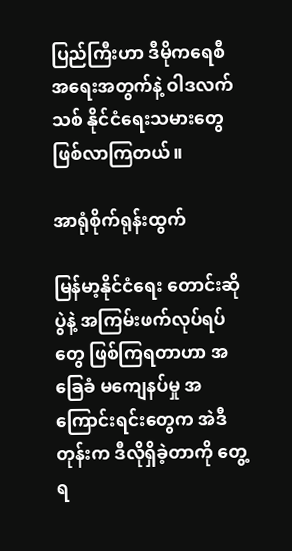ပြည်ကြီးဟာ ဒီမိုကရေစီ အရေးအတွက်နဲ့ ဝါဒလက်သစ် နိုင်ငံရေးသမားတွေ ဖြစ်လာကြတယ်။

အာရုံစိုက်ရုန်းထွက်

မြန်မာ့နိုင်ငံရေး တောင်းဆိုပွဲနဲ့ အကြမ်းဖက်လုပ်ရပ်တွေ ဖြစ်ကြရတာဟာ အခြေခံ မကျေနပ်မှု အကြောင်းရင်းတွေက အဲဒီတုန်းက ဒီလိုရှိခဲ့တာကို တွေ့ရ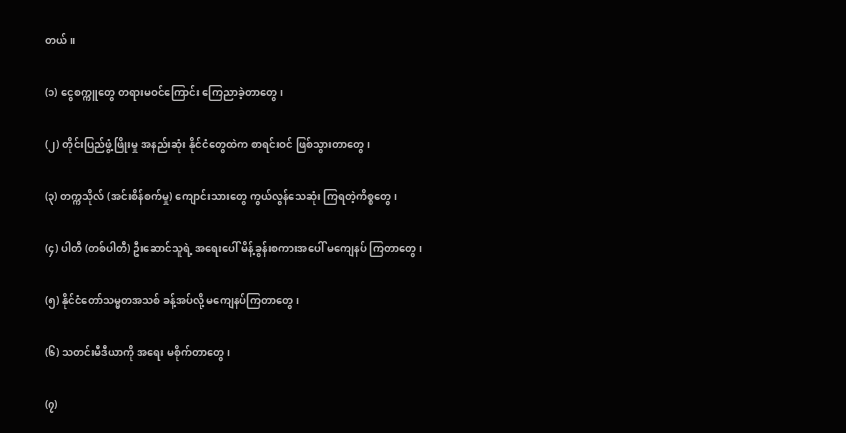တယ်။

(၁) ငွေစက္ကူတွေ တရားမဝင်ကြောင်း ကြေညာခဲ့တာတွေ၊

(၂) တိုင်းပြည်ဖွံ့ဖြိုးမှု အနည်းဆုံး နိုင်ငံတွေထဲက စာရင်းဝင် ဖြစ်သွားတာတွေ၊

(၃) တက္ကသိုလ် (အင်းစိန်စက်မှု) ကျောင်းသားတွေ ကွယ်လွန်သေဆုံး ကြရတဲ့ကိစ္စတွေ၊

(၄) ပါတီ (တစ်ပါတီ) ဦးဆောင်သူရဲ့ အရေးပေါ် မိန့်ခွန်းစကားအပေါ် မကျေနပ် ကြတာတွေ၊

(၅) နိုင်ငံတော်သမ္မတအသစ် ခန့်အပ်လို့ မကျေနပ်ကြတာတွေ၊

(၆) သတင်းမီဒီယာကို အရေး မစိုက်တာတွေ၊

(၇)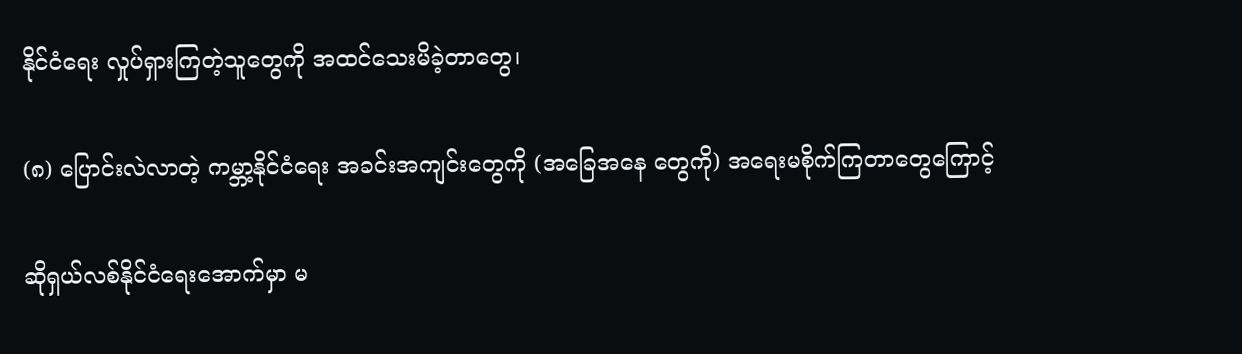နိုင်ငံရေး လှုပ်ရှားကြတဲ့သူတွေကို အထင်သေးမိခဲ့တာတွေ၊

(၈) ပြောင်းလဲလာတဲ့ ကမ္ဘာ့နိုင်ငံရေး အခင်းအကျင်းတွေကို (အခြေအနေ တွေကို) အရေးမစိုက်ကြတာတွေကြောင့်

ဆိုရှယ်လစ်နိုင်ငံရေးအောက်မှာ မ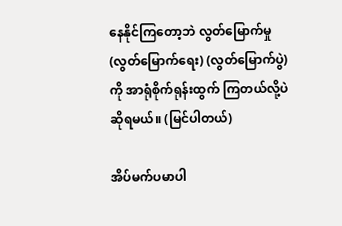နေနိုင်ကြတော့ဘဲ လွတ်မြောက်မှု (လွတ်မြောက်ရေး) (လွတ်မြောက်ပွဲ) ကို အာရုံစိုက်ရုန်းထွက် ကြတယ်လို့ပဲ ဆိုရမယ်။ (မြင်ပါတယ်)

အိပ်မက်ပမာပါ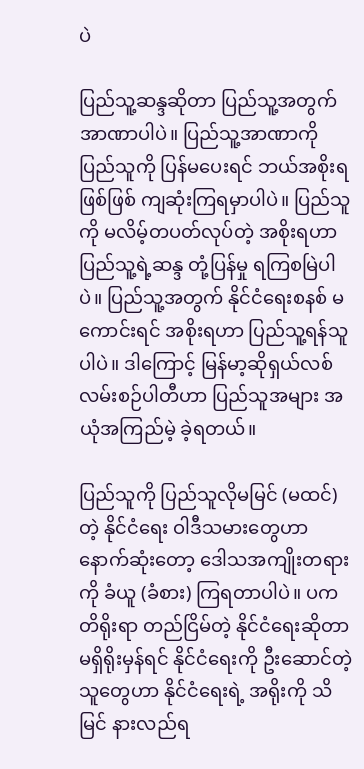ပဲ

ပြည်သူ့ဆန္ဒဆိုတာ ပြည်သူ့အတွက် အာဏာပါပဲ။ ပြည်သူ့အာဏာကို ပြည်သူကို ပြန်မပေးရင် ဘယ်အစိုးရဖြစ်ဖြစ် ကျဆုံးကြရမှာပါပဲ။ ပြည်သူကို မလိမ့်တပတ်လုပ်တဲ့ အစိုးရဟာ ပြည်သူ့ရဲ့ဆန္ဒ တုံ့ပြန်မှု ရကြစမြဲပါပဲ။ ပြည်သူ့အတွက် နိုင်ငံရေးစနစ် မကောင်းရင် အစိုးရဟာ ပြည်သူ့ရန်သူပါပဲ။ ဒါကြောင့် မြန်မာ့ဆိုရှယ်လစ် လမ်းစဉ်ပါတီဟာ ပြည်သူအများ အယုံအကြည်မဲ့ ခဲ့ရတယ်။

ပြည်သူကို ပြည်သူလိုမမြင် (မထင်) တဲ့ နိုင်ငံရေး ဝါဒီသမားတွေဟာ နောက်ဆုံးတော့ ဒေါသအကျိုးတရားကို ခံယူ (ခံစား) ကြရတာပါပဲ။ ပကတိရိုးရာ တည်ငြိမ်တဲ့ နိုင်ငံရေးဆိုတာ မရှိရိုးမှန်ရင် နိုင်ငံရေးကို ဦးဆောင်တဲ့သူတွေဟာ နိုင်ငံရေးရဲ့ အရိုးကို သိမြင် နားလည်ရ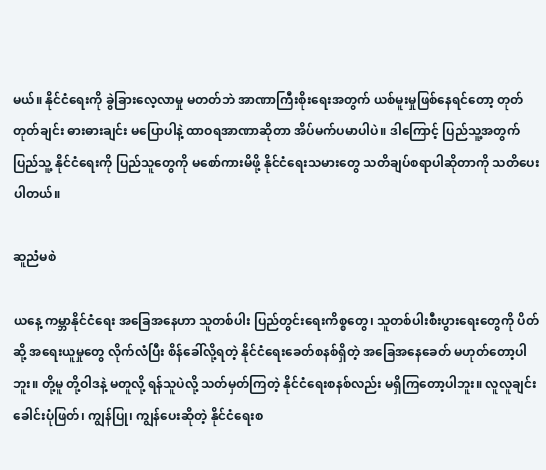မယ်။ နိုင်ငံရေးကို ခွဲခြားလေ့လာမှု မတတ်ဘဲ အာဏာကြီးစိုးရေးအတွက် ယစ်မူးမှုဖြစ်နေရင်တော့ တုတ်တုတ်ချင်း ဓားဓားချင်း မပြောပါနဲ့ ထာဝရအာဏာဆိုတာ အိပ်မက်ပမာပါပဲ။ ဒါကြောင့် ပြည်သူ့အတွက် ပြည်သူ့ နိုင်ငံရေးကို ပြည်သူတွေကို မစော်ကားမိဖို့ နိုင်ငံရေးသမားတွေ သတိချပ်စရာပါဆိုတာကို သတိပေးပါတယ်။

ဆူညံမစဲ

ယနေ့ ကမ္ဘာနိုင်ငံရေး အခြေအနေဟာ သူတစ်ပါး ပြည်တွင်းရေးကိစ္စတွေ၊ သူတစ်ပါးစီးပွားရေးတွေကို ပိတ်ဆို့ အရေးယူမှုတွေ လိုက်လံပြီး စိန်ခေါ်လို့ရတဲ့ နိုင်ငံရေးခေတ်စနစ်ရှိတဲ့ အခြေအနေခေတ် မဟုတ်တော့ပါဘူး။ တို့မူ တို့ဝါဒနဲ့ မတူလို့ ရန်သူပဲလို့ သတ်မှတ်ကြတဲ့ နိုင်ငံရေးစနစ်လည်း မရှိကြတော့ပါဘူး။ လူလူချင်း ခေါင်းပုံဖြတ်၊ ကျွန်ပြု၊ ကျွန်ပေးဆိုတဲ့ နိုင်ငံရေးစ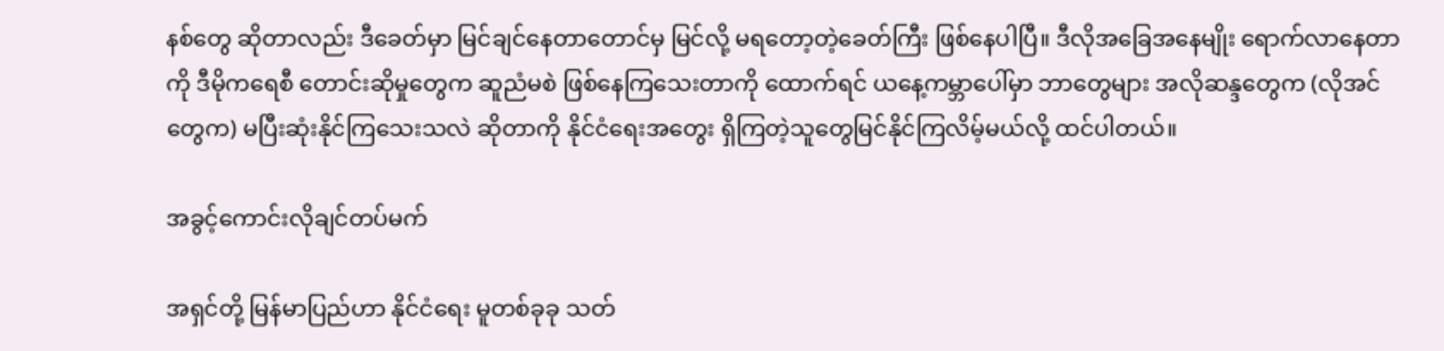နစ်တွေ ဆိုတာလည်း ဒီခေတ်မှာ မြင်ချင်နေတာတောင်မှ မြင်လို့ မရတော့တဲ့ခေတ်ကြီး ဖြစ်နေပါပြီ။ ဒီလိုအခြေအနေမျိုး ရောက်လာနေတာကို ဒီမိုကရေစီ တောင်းဆိုမှုတွေက ဆူညံမစဲ ဖြစ်နေကြသေးတာကို ထောက်ရင် ယနေ့ကမ္ဘာပေါ်မှာ ဘာတွေများ အလိုဆန္ဒတွေက (လိုအင် တွေက) မပြီးဆုံးနိုင်ကြသေးသလဲ ဆိုတာကို နိုင်ငံရေးအတွေး ရှိကြတဲ့သူတွေမြင်နိုင်ကြလိမ့်မယ်လို့ ထင်ပါတယ်။

အခွင့်ကောင်းလိုချင်တပ်မက်

အရှင်တို့ မြန်မာပြည်ဟာ နိုင်ငံရေး မူတစ်ခုခု သတ်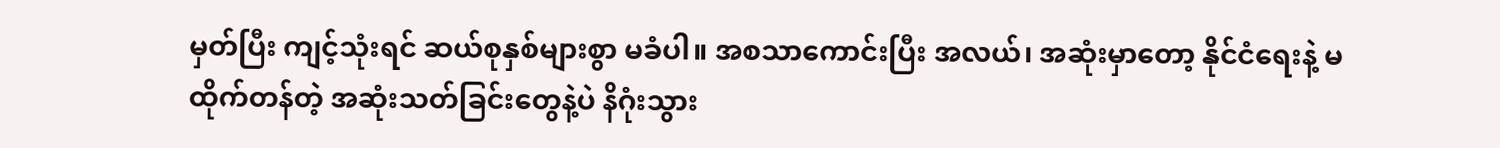မှတ်ပြီး ကျင့်သုံးရင် ဆယ်စုနှစ်များစွာ မခံပါ။ အစသာကောင်းပြီး အလယ်၊ အဆုံးမှာတော့ နိုင်ငံရေးနဲ့ မထိုက်တန်တဲ့ အဆုံးသတ်ခြင်းတွေနဲ့ပဲ နိဂုံးသွား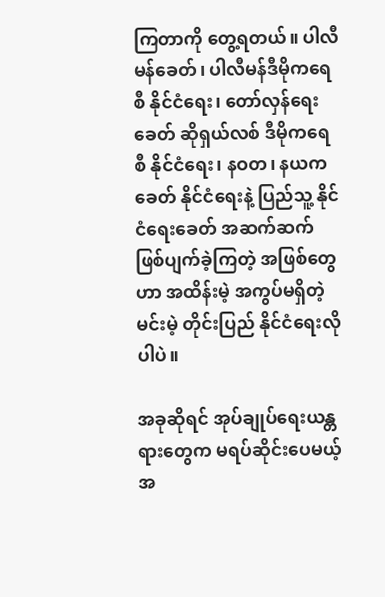ကြတာကို တွေ့ရတယ်။ ပါလီမန်ခေတ်၊ ပါလီမန်ဒီမိုကရေစီ နိုင်ငံရေး၊ တော်လှန်ရေးခေတ် ဆိုရှယ်လစ် ဒီမိုကရေစီ နိုင်ငံရေး၊ နဝတ၊ နယက ခေတ် နိုင်ငံရေးနဲ့ ပြည်သူ့ နိုင်ငံရေးခေတ် အဆက်ဆက် ဖြစ်ပျက်ခဲ့ကြတဲ့ အဖြစ်တွေဟာ အထိန်းမဲ့ အကွပ်မရှိတဲ့ မင်းမဲ့ တိုင်းပြည် နိုင်ငံရေးလိုပါပဲ။

အခုဆိုရင် အုပ်ချုပ်ရေးယန္တရားတွေက မရပ်ဆိုင်းပေမယ့် အ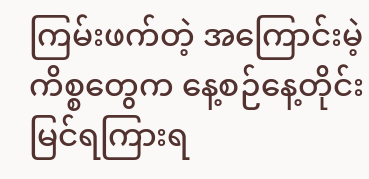ကြမ်းဖက်တဲ့ အကြောင်းမဲ့ ကိစ္စတွေက နေ့စဉ်နေ့တိုင်း မြင်ရကြားရ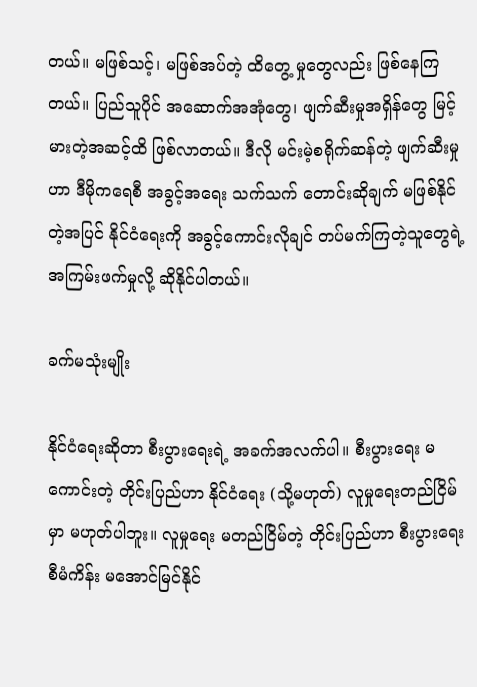တယ်။ မဖြစ်သင့်၊ မဖြစ်အပ်တဲ့ ထိတွေ့ မှုတွေလည်း ဖြစ်နေကြတယ်။ ပြည်သူပိုင် အဆောက်အအုံတွေ၊ ဖျက်ဆီးမှုအရှိန်တွေ မြင့်မားတဲ့အဆင့်ထိ ဖြစ်လာတယ်။ ဒီလို မင်းမဲ့စရိုက်ဆန်တဲ့ ဖျက်ဆီးမှုဟာ ဒီမိုကရေစီ အခွင့်အရေး သက်သက် တောင်းဆိုချက် မဖြစ်နိုင်တဲ့အပြင် နိုင်ငံရေးကို အခွင့်ကောင်းလိုချင် တပ်မက်ကြတဲ့သူတွေရဲ့ အကြမ်းဖက်မှုလို့ ဆိုနိုင်ပါတယ်။

ခက်မသုံးမျိုး

နိုင်ငံရေးဆိုတာ စီးပွားရေးရဲ့ အခက်အလက်ပါ။ စီးပွားရေး မကောင်းတဲ့ တိုင်းပြည်ဟာ နိုင်ငံရေး (သို့မဟုတ်) လူမှုရေးတည်ငြိမ်မှာ မဟုတ်ပါဘူး။ လူမှုရေး မတည်ငြိမ်တဲ့ တိုင်းပြည်ဟာ စီးပွားရေးစီမံကိန်း မအောင်မြင်နိုင်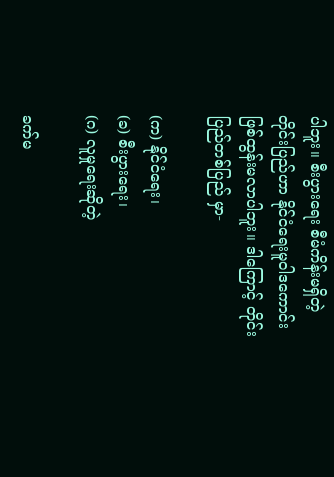ပါဘူး။ စီးပွားရေး စီမံကိန်းမရှိတဲ့ တိုင်းပြည်ဟာ နိုင်ငံရေးမူဝါဒကောင်း ဖြစ်ထွန်းမလာပါဘူး။ ဒါကြောင့် တိုင်းပြည်တစ်ပြည် မှာ-

(က) နိုင်ငံရေး၊
(ခ) စီးပွားရေး၊
(ဂ) လူမှုရေးဆိုတဲ့

ခက်မ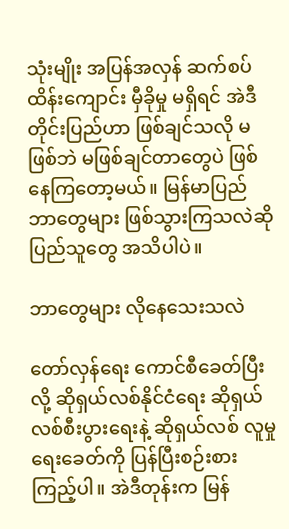သုံးမျိုး အပြန်အလှန် ဆက်စပ်ထိန်းကျောင်း မှီခိုမှု မရှိရင် အဲဒီတိုင်းပြည်ဟာ ဖြစ်ချင်သလို မဖြစ်ဘဲ မဖြစ်ချင်တာတွေပဲ ဖြစ်နေကြတော့မယ်။ မြန်မာပြည် ဘာတွေများ ဖြစ်သွားကြသလဲဆို ပြည်သူတွေ အသိပါပဲ။

ဘာတွေများ လိုနေသေးသလဲ

တော်လှန်ရေး ကောင်စီခေတ်ပြီးလို့ ဆိုရှယ်လစ်နိုင်ငံရေး ဆိုရှယ်လစ်စီးပွားရေးနဲ့ ဆိုရှယ်လစ် လူမှုရေးခေတ်ကို ပြန်ပြီးစဉ်းစားကြည့်ပါ။ အဲဒီတုန်းက မြန်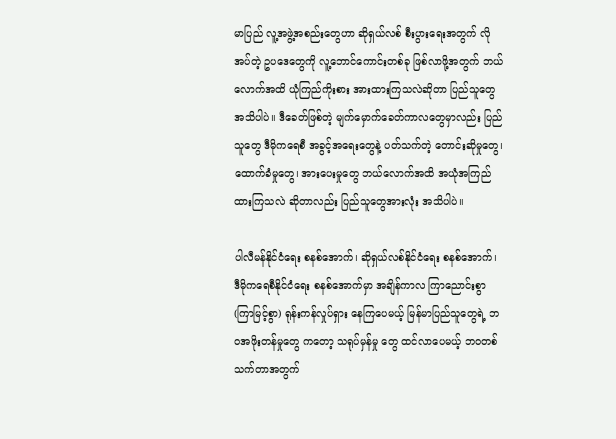မာပြည် လူ့အဖွဲ့အစည်းတွေဟာ ဆိုရှယ်လစ် စီးပွားရေးအတွက် လိုအပ်တဲ့ ဥပဒေတွေကို လူ့ဘောင်ကောင်းတစ်ခု ဖြစ်လာဖို့အတွက် ဘယ်လောက်အထိ ယုံကြည်ကိုးစား အားထားကြသလဲဆိုတာ ပြည်သူတွေအသိပါပဲ။ ဒီခေတ်ဖြစ်တဲ့ မျက်မှောက်ခေတ်ကာလတွေမှာလည်း ပြည်သူတွေ ဒီမိုကရေစီ အခွင့်အရေးတွေနဲ့ ပတ်သက်တဲ့ တောင်းဆိုမှုတွေ၊ ထောက်ခံမှုတွေ၊ အားပေးမှုတွေ ဘယ်လောက်အထိ အယုံအကြည် ထားကြသလဲ ဆိုတာလည်း ပြည်သူတွေအားလုံး အသိပါပဲ။

ပါလီမန်နိုင်ငံရေး စနစ်အောက်၊ ဆိုရှယ်လစ်နိုင်ငံရေး စနစ်အောက်၊ ဒီမိုကရေစီနိုင်ငံရေး စနစ်အောက်မှာ အချိန်ကာလ ကြာညောင်းစွာ (ကြာမြင့်စွာ) ရုန်းကန်လှုပ်ရှား နေကြပေမယ့် မြန်မာပြည်သူတွေရဲ့ ဘဝအဖိုးတန်မှုတွေ ကတော့ သရုပ်မှန်မှု တွေ ထင်လာပေမယ့် ဘဝတစ်သက်တာအတွက်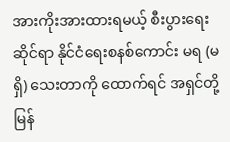အားကိုးအားထားရမယ့် စီးပွားရေးဆိုင်ရာ နိုင်ငံရေးစနစ်ကောင်း မရ (မရှိ) သေးတာကို ထောက်ရင် အရှင်တို့ မြန်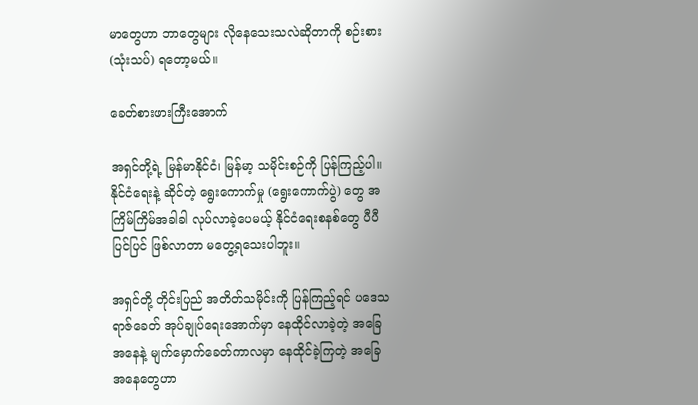မာတွေဟာ ဘာတွေများ လိုနေသေးသလဲဆိုတာကို စဉ်းစား (သုံးသပ်) ရတော့မယ်။

ခေတ်စားဖားကြီးအောက်

အရှင်တို့ရဲ့ မြန်မာနိုင်ငံ၊ မြန်မာ့ သမိုင်းစဉ်ကို ပြန်ကြည့်ပါ။ နိုင်ငံရေးနဲ့ ဆိုင်တဲ့ ရွေးကောက်မှု (ရွေးကောက်ပွဲ) တွေ အကြိမ်ကြိမ်အခါခါ လုပ်လာခဲ့ပေမယ့် နိုင်ငံရေးစနစ်တွေ ပီပီပြင်ပြင် ဖြစ်လာတာ မတွေ့ရသေးပါဘူး။

အရှင်တို့ တိုင်းပြည် အတိတ်သမိုင်းကို ပြန်ကြည့်ရင် ပဒေသရာဇ်ခေတ် အုပ်ချုပ်ရေးအောက်မှာ နေထိုင်လာခဲ့တဲ့ အခြေအနေနဲ့ မျက်မှောက်ခေတ်ကာလမှာ နေထိုင်ခဲ့ကြတဲ့ အခြေအနေတွေဟာ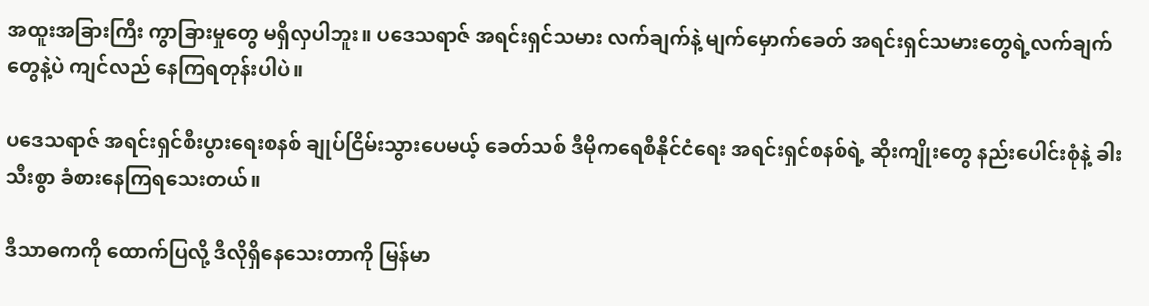အထူးအခြားကြီး ကွာခြားမှုတွေ မရှိလှပါဘူး။ ပဒေသရာဇ် အရင်းရှင်သမား လက်ချက်နဲ့ မျက်မှောက်ခေတ် အရင်းရှင်သမားတွေရဲ့လက်ချက်တွေနဲ့ပဲ ကျင်လည် နေကြရတုန်းပါပဲ။

ပဒေသရာဇ် အရင်းရှင်စီးပွားရေးစနစ် ချုပ်ငြိမ်းသွားပေမယ့် ခေတ်သစ် ဒီမိုကရေစီနိုင်ငံရေး အရင်းရှင်စနစ်ရဲ့ ဆိုးကျိုးတွေ နည်းပေါင်းစုံနဲ့ ခါးသီးစွာ ခံစားနေကြရသေးတယ်။

ဒီသာဓကကို ထောက်ပြလို့ ဒီလိုရှိနေသေးတာကို မြန်မာ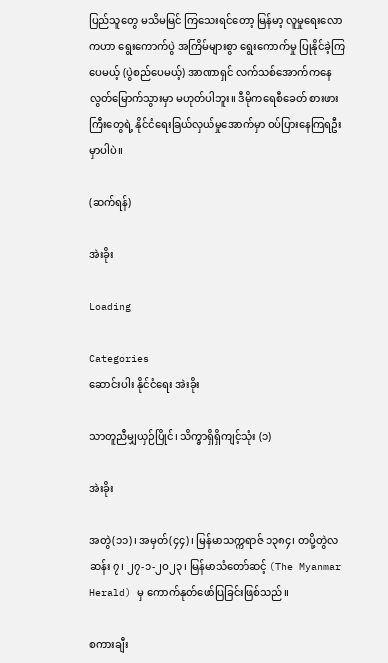ပြည်သူတွေ မသိမမြင် ကြသေးရင်တော့ မြန်မာ့ လူမှုရေးလောကဟာ ရွေးကောက်ပွဲ အကြိမ်များစွာ ရွေးကောက်မှု ပြုနိုင်ခဲ့ကြပေမယ့် (ပွဲစည်ပေမယ့်) အာဏာရှင် လက်သစ်အောက်ကနေ လွတ်မြောက်သွားမှာ မဟုတ်ပါဘူး။ ဒီမိုကရေစီခေတ် စားဖားကြီးတွေရဲ့ နိုင်ငံရေးခြယ်လှယ်မှုအောက်မှာ ဝပ်ပြားနေကြရဦးမှာပါပဲ။

(ဆက်ရန်)

အဲးခိုး

Loading

Categories
ဆောင်းပါး နိုင်ငံရေး အဲးခိုး

သာတူညီမျှယှဉ်ပြိုင်၊ သိက္ခာရှိရှိကျင့်သုံး (၁)

အဲးခိုး

အတွဲ(၁၁)၊ အမှတ်(၄၄)၊ မြန်မာသက္ကရာဇ် ၁၃၈၄၊ တပို့တွဲလဆန်း ၇၊ ၂၇-၁-၂ဝ၂၃၊ မြန်မာသံတော်ဆင့် (The Myanmar Herald) မှ ကောက်နုတ်ဖော်ပြခြင်းဖြစ်သည်။

စကားချီး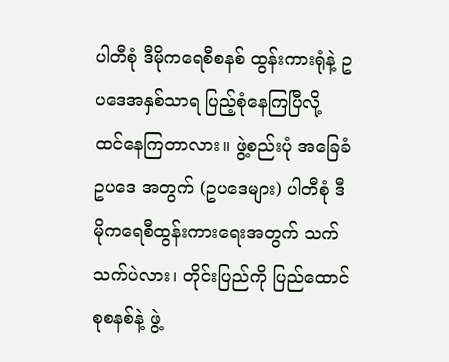ပါတီစုံ ဒီမိုကရေစီစနစ် ထွန်းကားရုံနဲ့ ဥပဒေအနှစ်သာရ ပြည့်စုံနေကြပြီလို့ ထင်နေကြတာလား။ ဖွဲ့စည်းပုံ အခြေခံဥပဒေ အတွက် (ဥပဒေများ) ပါတီစုံ ဒီမိုကရေစီထွန်းကားရေးအတွက် သက်သက်ပဲလား၊ တိုင်းပြည်ကို ပြည်ထောင်စုစနစ်နဲ့ ဖွဲ့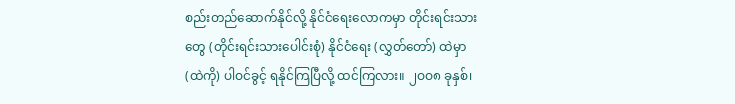စည်းတည်ဆောက်နိုင်လို့ နိုင်ငံရေးလောကမှာ တိုင်းရင်းသားတွေ (တိုင်းရင်းသားပေါင်းစုံ) နိုင်ငံရေး (လွှတ်တော်) ထဲမှာ (ထဲကို) ပါဝင်ခွင့် ရနိုင်ကြပြီလို့ ထင်ကြလား။ ၂ဝဝ၈ ခုနှစ်၊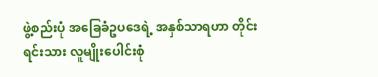ဖွဲ့စည်းပုံ အခြေခံဥပဒေရဲ့ အနှစ်သာရဟာ တိုင်းရင်းသား လူမျိုးပေါင်းစုံ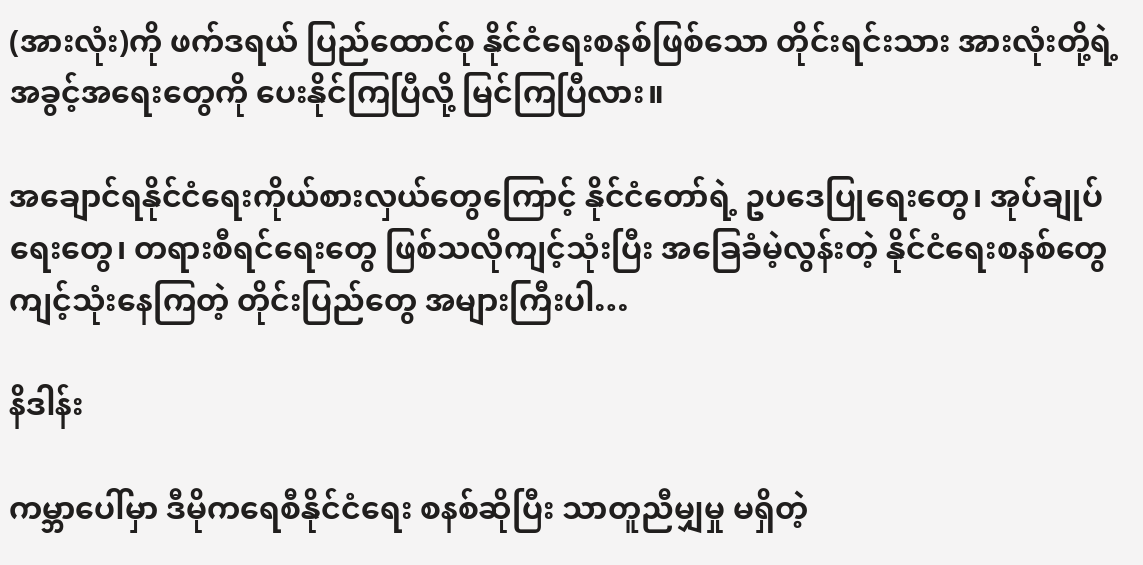(အားလုံး)ကို ဖက်ဒရယ် ပြည်ထောင်စု နိုင်ငံရေးစနစ်ဖြစ်သော တိုင်းရင်းသား အားလုံးတို့ရဲ့ အခွင့်အရေးတွေကို ပေးနိုင်ကြပြီလို့ မြင်ကြပြီလား။

အချောင်ရနိုင်ငံရေးကိုယ်စားလှယ်တွေကြောင့် နိုင်ငံတော်ရဲ့ ဥပဒေပြုရေးတွေ၊ အုပ်ချုပ်ရေးတွေ၊ တရားစီရင်ရေးတွေ ဖြစ်သလိုကျင့်သုံးပြီး အခြေခံမဲ့လွန်းတဲ့ နိုင်ငံရေးစနစ်တွေ ကျင့်သုံးနေကြတဲ့ တိုင်းပြည်တွေ အများကြီးပါ…

နိဒါန်း

ကမ္ဘာပေါ်မှာ ဒီမိုကရေစီနိုင်ငံရေး စနစ်ဆိုပြီး သာတူညီမျှမှု မရှိတဲ့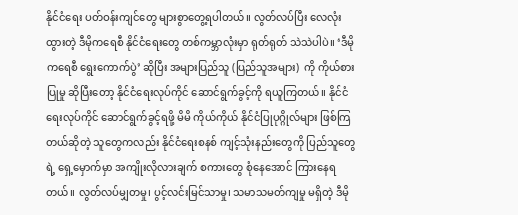နိုင်ငံရေး ပတ်ဝန်းကျင်တွေ များစွာတွေ့ရပါတယ်။ လွတ်လပ်ပြီး လေလုံးထွားတဲ့ ဒီမိုကရေစီ နိုင်ငံရေးတွေ တစ်ကမ္ဘာလုံးမှာ ရုတ်ရုတ် သဲသဲပါပဲ။ ‘ဒီမိုကရေစီ ရွေးကောက်ပွဲ’ ဆိုပြီး အများပြည်သူ (ပြည်သူအများ)  ကို ကိုယ်စားပြုမှု ဆိုပြီးတော့ နိုင်ငံရေးလုပ်ကိုင် ဆောင်ရွက်ခွင့်ကို ရယူကြတယ်။ နိုင်ငံရေးလုပ်ကိုင် ဆောင်ရွက်ခွင့်ရဖို့ မိမိ ကိုယ်ကိုယ် နိုင်ငံပြုပုဂ္ဂိုလ်များ ဖြစ်ကြတယ်ဆိုတဲ့ သူတွေကလည်း နိုင်ငံရေးစနစ် ကျင့်သုံးနည်းတွေကို ပြည်သူတွေရဲ့ ရှေ့မှောက်မှာ အကျိုးလိုလားချက် စကားတွေ စုံနေအောင် ကြားနေရတယ်။ လွတ်လပ်မျှတမှု၊ ပွင့်လင်းမြင်သာမှု၊ သမာသမတ်ကျမှု မရှိတဲ့ ဒီမို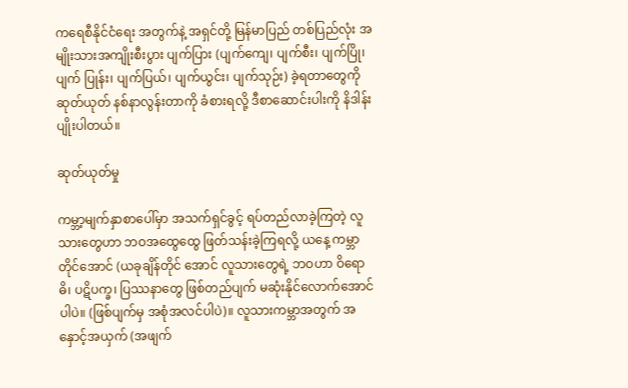ကရေစီနိုင်ငံရေး အတွက်နဲ့ အရှင်တို့ မြန်မာပြည် တစ်ပြည်လုံး အမျိုးသားအကျိုးစီးပွား ပျက်ပြား (ပျက်ကျေ၊ ပျက်စီး၊ ပျက်ပြို၊ ပျက် ပြုန်း၊ ပျက်ပြယ်၊ ပျက်ယွင်း၊ ပျက်သုဉ်း) ခဲ့ရတာတွေကို ဆုတ်ယုတ် နစ်နာလွန်းတာကို ခံစားရလို့ ဒီစာဆောင်းပါးကို နိဒါန်းပျိုးပါတယ်။

ဆုတ်ယုတ်မှု

ကမ္ဘာ့မျက်နှာစာပေါ်မှာ အသက်ရှင်ခွင့် ရပ်တည်လာခဲ့ကြတဲ့ လူသားတွေဟာ ဘဝအထွေထွေ ဖြတ်သန်းခဲ့ကြရလို့ ယနေ့ ကမ္ဘာတိုင်အောင် (ယခုချိန်တိုင် အောင် လူသားတွေရဲ့ ဘဝဟာ ဝိရောဓိ၊ ပဋိပက္ခ၊ ပြဿနာတွေ ဖြစ်တည်ပျက် မဆုံးနိုင်လောက်အောင်ပါပဲ။ (ဖြစ်ပျက်မှ အစုံအလင်ပါပဲ)။ လူသားကမ္ဘာအတွက် အနှောင့်အယှက် (အဖျက်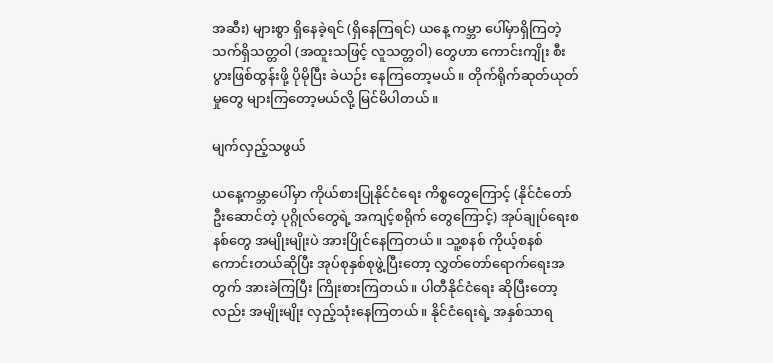အဆီး) များစွာ ရှိနေခဲ့ရင် (ရှိနေကြရင်) ယနေ့ ကမ္ဘာ ပေါ်မှာရှိကြတဲ့ သက်ရှိသတ္တဝါ (အထူးသဖြင့် လူသတ္တဝါ) တွေဟာ ကောင်းကျိုး စီးပွားဖြစ်ထွန်းဖို့ ပိုမိုပြီး ခဲယဉ်း နေကြတော့မယ်။ တိုက်ရိုက်ဆုတ်ယုတ်မှုတွေ များကြတော့မယ်လို့ မြင်မိပါတယ်။

မျက်လှည့်သဖွယ်

ယနေ့ကမ္ဘာပေါ်မှာ ကိုယ်စားပြုနိုင်ငံရေး ကိစ္စတွေကြောင့် (နိုင်ငံတော် ဦးဆောင်တဲ့ ပုဂ္ဂိုလ်တွေရဲ့ အကျင့်စရိုက် တွေကြောင့်) အုပ်ချုပ်ရေးစနစ်တွေ အမျိုးမျိုးပဲ အားပြိုင်နေကြတယ်။ သူ့စနစ် ကိုယ့်စနစ် ကောင်းတယ်ဆိုပြီး အုပ်စုနှစ်စုဖွဲ့ပြီးတော့ လွှတ်တော်ရောက်ရေးအတွက် အားခဲကြပြီး ကြိုးစားကြတယ်။ ပါတီနိုင်ငံရေး ဆိုပြီးတော့လည်း အမျိုးမျိုး လှည့်သုံးနေကြတယ်။ နိုင်ငံရေးရဲ့ အနှစ်သာရ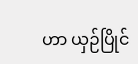ဟာ ယှဉ်ပြိုင်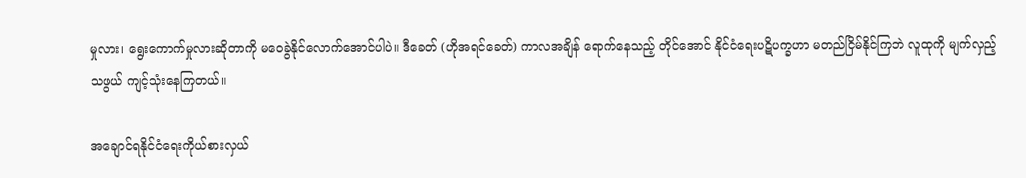မှုလား၊ ရွေးကောက်မှုလားဆိုတာကို မဝေခွဲနိုင်လောက်အောင်ပါပဲ။ ဒီခေတ် (ဟိုအရင်ခေတ်) ကာလအချိန် ရောက်နေသည့် တိုင်အောင် နိုင်ငံရေးပဋိပက္ခဟာ မတည်ငြိမ်နိုင်ကြဘဲ လူထုကို မျက်လှည့်သဖွယ် ကျင့်သုံးနေကြတယ်။

အချောင်ရနိုင်ငံရေးကိုယ်စားလှယ်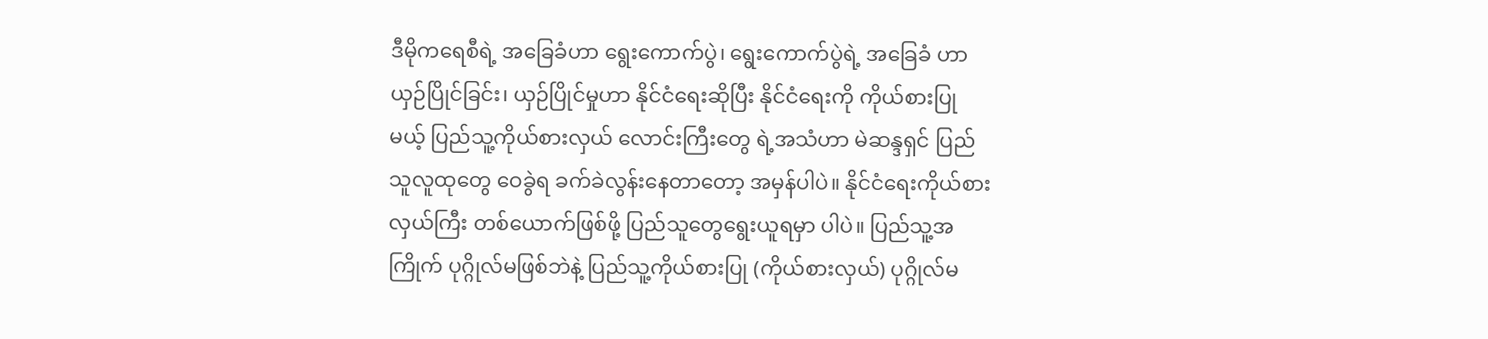ဒီမိုကရေစီရဲ့ အခြေခံဟာ ရွေးကောက်ပွဲ၊ ရွေးကောက်ပွဲရဲ့ အခြေခံ ဟာ ယှဉ်ပြိုင်ခြင်း၊ ယှဉ်ပြိုင်မှုဟာ နိုင်ငံရေးဆိုပြီး နိုင်ငံရေးကို ကိုယ်စားပြုမယ့် ပြည်သူ့ကိုယ်စားလှယ် လောင်းကြီးတွေ ရဲ့အသံဟာ မဲဆန္ဒရှင် ပြည်သူလူထုတွေ ဝေခွဲရ ခက်ခဲလွန်းနေတာတော့ အမှန်ပါပဲ။ နိုင်ငံရေးကိုယ်စားလှယ်ကြီး တစ်ယောက်ဖြစ်ဖို့ ပြည်သူတွေရွေးယူရမှာ ပါပဲ။ ပြည်သူ့အကြိုက် ပုဂ္ဂိုလ်မဖြစ်ဘဲနဲ့ ပြည်သူ့ကိုယ်စားပြု (ကိုယ်စားလှယ်) ပုဂ္ဂိုလ်မ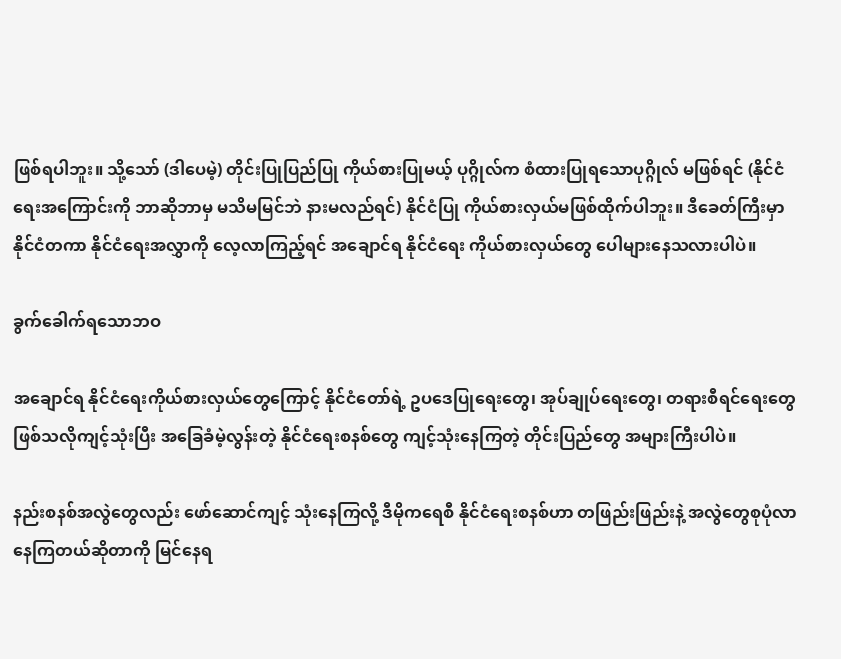ဖြစ်ရပါဘူး။ သို့သော် (ဒါပေမဲ့) တိုင်းပြုပြည်ပြု ကိုယ်စားပြုမယ့် ပုဂ္ဂိုလ်က စံထားပြုရသောပုဂ္ဂိုလ် မဖြစ်ရင် (နိုင်ငံရေးအကြောင်းကို ဘာဆိုဘာမှ မသိမမြင်ဘဲ နားမလည်ရင်) နိုင်ငံပြု ကိုယ်စားလှယ်မဖြစ်ထိုက်ပါဘူး။ ဒီခေတ်ကြီးမှာ နိုင်ငံတကာ နိုင်ငံရေးအလွှာကို လေ့လာကြည့်ရင် အချောင်ရ နိုင်ငံရေး ကိုယ်စားလှယ်တွေ ပေါများနေသလားပါပဲ။

ခွက်ခေါက်ရသောဘဝ

အချောင်ရ နိုင်ငံရေးကိုယ်စားလှယ်တွေကြောင့် နိုင်ငံတော်ရဲ့ ဥပဒေပြုရေးတွေ၊ အုပ်ချုပ်ရေးတွေ၊ တရားစီရင်ရေးတွေ ဖြစ်သလိုကျင့်သုံးပြီး အခြေခံမဲ့လွန်းတဲ့ နိုင်ငံရေးစနစ်တွေ ကျင့်သုံးနေကြတဲ့ တိုင်းပြည်တွေ အများကြီးပါပဲ။

နည်းစနစ်အလွဲတွေလည်း ဖော်ဆောင်ကျင့် သုံးနေကြလို့ ဒီမိုကရေစီ နိုင်ငံရေးစနစ်ဟာ တဖြည်းဖြည်းနဲ့ အလွဲတွေစုပုံလာ နေကြတယ်ဆိုတာကို မြင်နေရ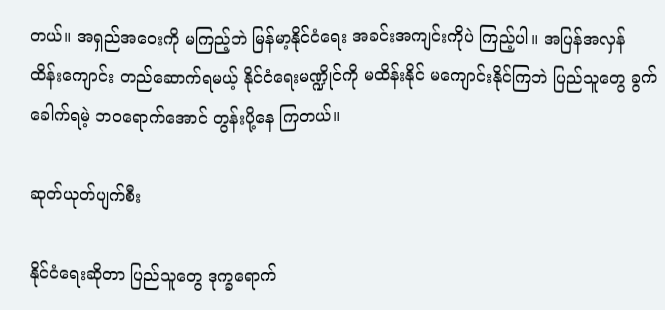တယ်။ အရှည်အဝေးကို မကြည့်ဘဲ မြန်မာ့နိုင်ငံရေး အခင်းအကျင်းကိုပဲ ကြည့်ပါ။ အပြန်အလှန် ထိန်းကျောင်း တည်ဆောက်ရမယ့် နိုင်ငံရေးမဏ္ဍိုင်ကို မထိန်းနိုင် မကျောင်းနိုင်ကြဘဲ ပြည်သူတွေ ခွက်ခေါက်ရမဲ့ ဘဝရောက်အောင် တွန်းပို့နေ ကြတယ်။

ဆုတ်ယုတ်ပျက်စီး

နိုင်ငံရေးဆိုတာ ပြည်သူတွေ ဒုက္ခရောက်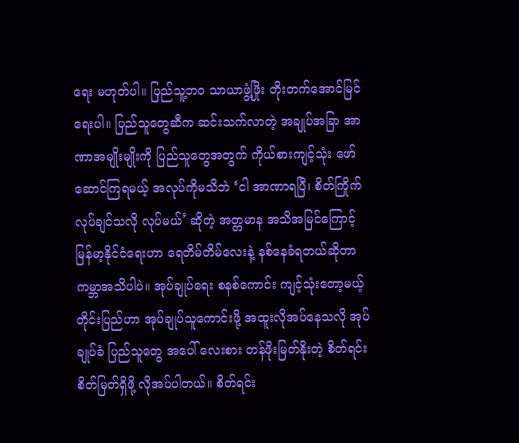ရေး မဟုတ်ပါ။ ပြည်သူ့ဘဝ သာယာဖွံ့ဖြိုး တိုးတက်အောင်မြင်ရေးပါ။ ပြည်သူတွေဆီက ဆင်းသက်လာတဲ့ အချုပ်အခြာ အာဏာအမျိုးမျိုးကို ပြည်သူတွေအတွက် ကိုယ်စားကျင့်သုံး ဖော်ဆောင်ကြရမယ့် အလုပ်ကိုမသိဘဲ ‘ငါ အာဏာရပြီ၊ စိတ်ကြိုက်လုပ်ချင်သလို လုပ်မယ်’ ဆိုတဲ့ အတ္တမာန အသိအမြင်ကြောင့် မြန်မာ့နိုင်ငံရေးဟာ ရေတိမ်တိမ်လေးနဲ့ နစ်နေခံရတယ်ဆိုတာ ကမ္ဘာအသိပါပဲ။ အုပ်ချုပ်ရေး စနစ်ကောင်း ကျင့်သုံးတော့မယ့် တိုင်းပြည်ဟာ အုပ်ချုပ်သူကောင်းဖို့ အထူးလိုအပ်နေသလို အုပ်ချုပ်ခံ ပြည်သူတွေ အပေါ် လေးစား တန်ဖိုးမြတ်နိုးတဲ့ စိတ်ရင်းစိတ်မြတ်ရှိဖို့ လိုအပ်ပါတယ်။ စိတ်ရင်း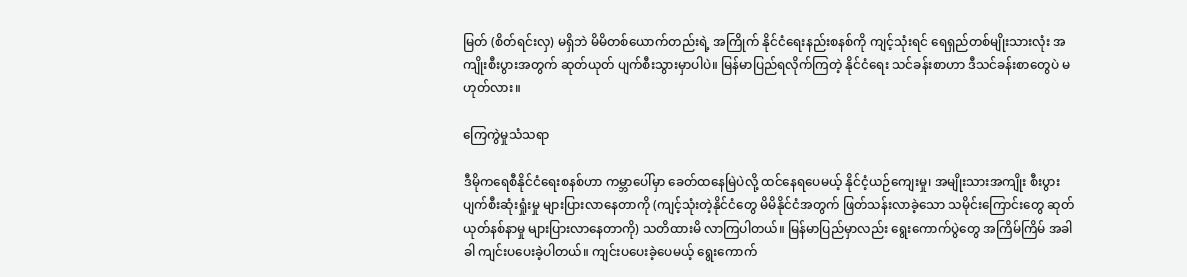မြတ် (စိတ်ရင်းလှ) မရှိဘဲ မိမိတစ်ယောက်တည်းရဲ့ အကြိုက် နိုင်ငံရေးနည်းစနစ်ကို ကျင့်သုံးရင် ရေရှည်တစ်မျိုးသားလုံး အကျိုးစီးပွားအတွက် ဆုတ်ယုတ် ပျက်စီးသွားမှာပါပဲ။ မြန်မာပြည်ရလိုက်ကြတဲ့ နိုင်ငံရေး သင်ခန်းစာဟာ ဒီသင်ခန်းစာတွေပဲ မဟုတ်လား။

ကြေကွဲမှုသံသရာ

ဒီမိုကရေစီနိုင်ငံရေးစနစ်ဟာ ကမ္ဘာပေါ်မှာ ခေတ်ထနေမြဲပဲလို့ ထင်နေရပေမယ့် နိုင်ငံ့ယဉ်ကျေးမှု၊ အမျိုးသားအကျိုး စီးပွားပျက်စီးဆုံးရှုံးမှု များပြားလာနေတာကို (ကျင့်သုံးတဲ့နိုင်ငံတွေ မိမိနိုင်ငံအတွက် ဖြတ်သန်းလာခဲ့သော သမိုင်းကြောင်းတွေ ဆုတ်ယုတ်နစ်နာမှု များပြားလာနေတာကို) သတိထားမိ လာကြပါတယ်။ မြန်မာပြည်မှာလည်း ရွေးကောက်ပွဲတွေ အကြိမ်ကြိမ် အခါခါ ကျင်းပပေးခဲ့ပါတယ်။ ကျင်းပပေးခဲ့ပေမယ့် ရွေးကောက်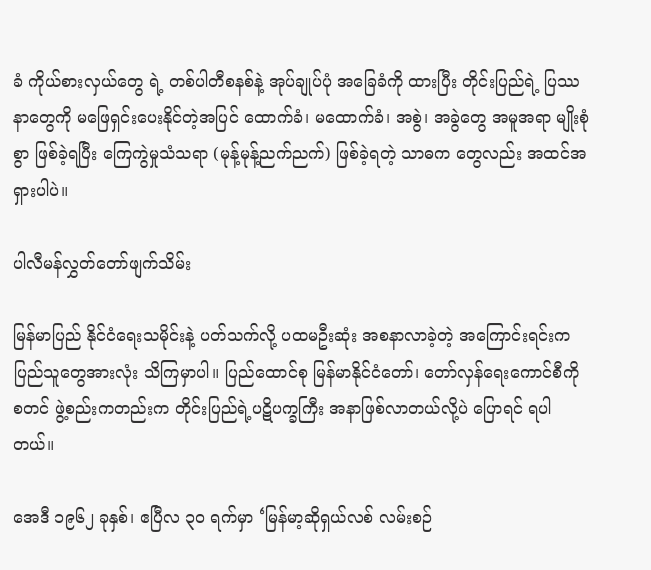ခံ ကိုယ်စားလှယ်တွေ ရဲ့ တစ်ပါတီစနစ်နဲ့ အုပ်ချုပ်ပုံ အခြေခံကို ထားပြီး တိုင်းပြည်ရဲ့ ပြဿနာတွေကို မဖြေရှင်းပေးနိုင်တဲ့အပြင် ထောက်ခံ၊ မထောက်ခံ၊ အစွဲ၊ အခွဲတွေ အမူအရာ မျိုးစုံစွာ ဖြစ်ခဲ့ရပြီး ကြေကွဲမှုသံသရာ (မုန့်မုန့်ညက်ညက်) ဖြစ်ခဲ့ရတဲ့ သာဓက တွေလည်း အထင်အရှားပါပဲ။

ပါလီမန်လွှတ်တော်ဖျက်သိမ်း

မြန်မာပြည် နိုင်ငံရေးသမိုင်းနဲ့ ပတ်သက်လို့ ပထမဦးဆုံး အစနာလာခဲ့တဲ့ အကြောင်းရင်းက ပြည်သူတွေအားလုံး သိကြမှာပါ။ ပြည်ထောင်စု မြန်မာနိုင်ငံတော်၊ တော်လှန်ရေးကောင်စီကို စတင် ဖွဲ့စည်းကတည်းက တိုင်းပြည်ရဲ့ပဋိပက္ခကြီး အနာဖြစ်လာတယ်လို့ပဲ ပြောရင် ရပါတယ်။

အေဒီ ၁၉၆၂ ခုနှစ်၊ ဧပြီလ ၃ဝ ရက်မှာ ‘မြန်မာ့ဆိုရှယ်လစ် လမ်းစဉ်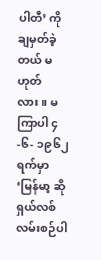ပါတီ’ ကို ချမှတ်ခဲ့တယ် မဟုတ်လား။ မကြာပါ ၄-၆- ၁၉၆၂ ရက်မှာ ‘မြန်မာ့ ဆိုရှယ်လစ် လမ်းစဉ်ပါ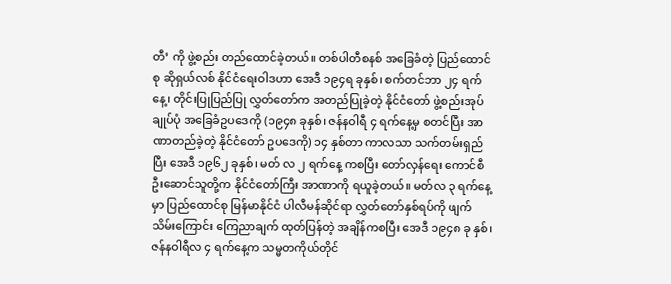တီ’ ကို ဖွဲ့စည်း တည်ထောင်ခဲ့တယ်။ တစ်ပါတီစနစ် အခြေခံတဲ့ ပြည်ထောင်စု ဆိုရှယ်လစ် နိုင်ငံရေးဝါဒဟာ အေဒီ ၁၉၄ရ ခုနှစ်၊ စက်တင်ဘာ ၂၄ ရက်နေ့၊ တိုင်းပြုပြည်ပြု လွှတ်တော်က အတည်ပြုခဲ့တဲ့ နိုင်ငံတော် ဖွဲ့စည်းအုပ်ချုပ်ပုံ အခြေခံဥပဒေကို (၁၉၄၈ ခုနှစ်၊ ဇန်နဝါရီ ၄ ရက်နေ့မှ စတင်ပြီး အာဏာတည်ခဲ့တဲ့ နိုင်ငံတော် ဥပဒေကို) ၁၄ နှစ်တာ ကာလသာ သက်တမ်းရှည်ပြီး အေဒီ ၁၉၆၂ ခုနှစ်၊ မတ် လ ၂ ရက်နေ့ ကစပြီး တော်လှန်ရေး ကောင်စီ ဦးဆောင်သူတို့က နိုင်ငံတော်ကြီး အာဏာကို ရယူခဲ့တယ်။ မတ်လ ၃ ရက်နေ့မှာ ပြည်ထောင်စု မြန်မာနိုင်ငံ ပါလီမန်ဆိုင်ရာ လွှတ်တော်နှစ်ရပ်ကို ဖျက်သိမ်းကြောင်း ကြေညာချက် ထုတ်ပြန်တဲ့ အချိန်ကစပြီး အေဒီ ၁၉၄၈ ခု နှစ်၊ ဇန်နဝါရီလ ၄ ရက်နေ့က သမ္မတကိုယ်တိုင်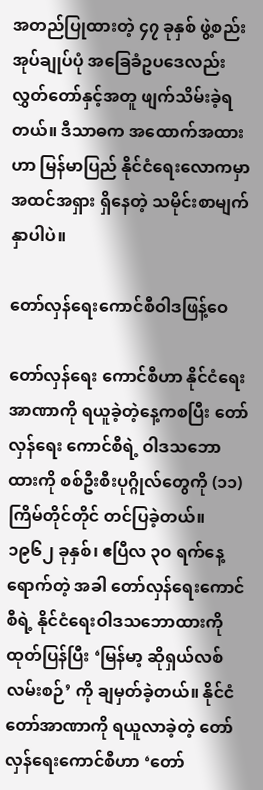အတည်ပြုထားတဲ့ ၄၇ ခုနှစ် ဖွဲ့စည်းအုပ်ချုပ်ပုံ အခြေခံဥပဒေလည်း လွှတ်တော်နှင့်အတူ ဖျက်သိမ်းခဲ့ရတယ်။ ဒီသာဓက အထောက်အထားဟာ မြန်မာပြည် နိုင်ငံရေးလောကမှာ အထင်အရှား ရှိနေတဲ့ သမိုင်းစာမျက်နှာပါပဲ။

တော်လှန်ရေးကောင်စီဝါဒဖြန့်ဝေ

တော်လှန်ရေး ကောင်စီဟာ နိုင်ငံရေး အာဏာကို ရယူခဲ့တဲ့နေ့ကစပြီး တော်လှန်ရေး ကောင်စီရဲ့ ဝါဒသဘောထားကို စစ်ဦးစီးပုဂ္ဂိုလ်တွေကို (၁၁) ကြိမ်တိုင်တိုင် တင်ပြခဲ့တယ်။ ၁၉၆၂ ခုနှစ်၊ ဧပြီလ ၃ဝ ရက်နေ့ ရောက်တဲ့ အခါ တော်လှန်ရေးကောင်စီရဲ့ နိုင်ငံရေးဝါဒသဘောထားကို ထုတ်ပြန်ပြီး ‘မြန်မာ့ ဆိုရှယ်လစ်လမ်းစဉ်’ ကို ချမှတ်ခဲ့တယ်။ နိုင်ငံတော်အာဏာကို ရယူလာခဲ့တဲ့ တော်လှန်ရေးကောင်စီဟာ ‘တော်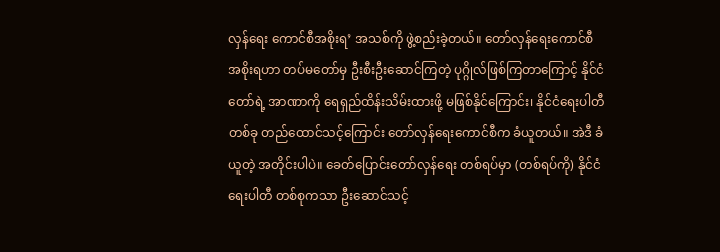လှန်ရေး ကောင်စီအစိုးရ’ အသစ်ကို ဖွဲ့စည်းခဲ့တယ်။ တော်လှန်ရေးကောင်စီ အစိုးရဟာ တပ်မတော်မှ ဦးစီးဦးဆောင်ကြတဲ့ ပုဂ္ဂိုလ်ဖြစ်ကြတာကြောင့် နိုင်ငံတော်ရဲ့ အာဏာကို ရေရှည်ထိန်းသိမ်းထားဖို့ မဖြစ်နိုင်ကြောင်း၊ နိုင်ငံရေးပါတီတစ်ခု တည်ထောင်သင့်ကြောင်း တော်လှန်ရေးကောင်စီက ခံယူတယ်။ အဲဒီ ခံယူတဲ့ အတိုင်းပါပဲ။ ခေတ်ပြောင်းတော်လှန်ရေး တစ်ရပ်မှာ (တစ်ရပ်ကို) နိုင်ငံရေးပါတီ တစ်စုကသာ ဦးဆောင်သင့်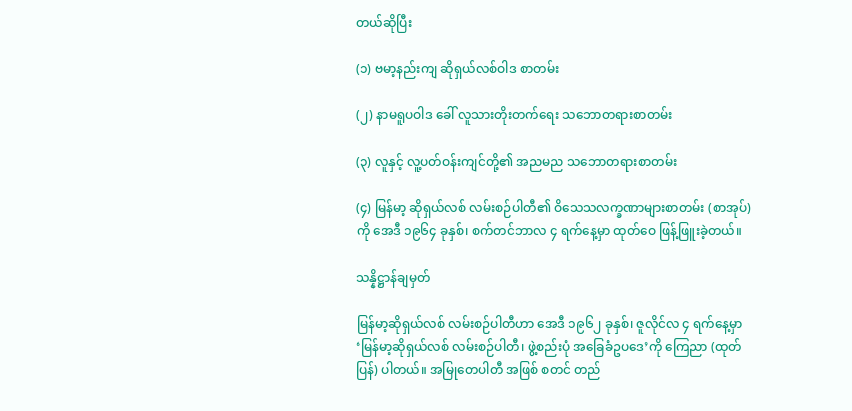တယ်ဆိုပြီး

(၁) ဗမာ့နည်းကျ ဆိုရှယ်လစ်ဝါဒ စာတမ်း

(၂) နာမရူပဝါဒ ခေါ် လူသားတိုးတက်ရေး သဘောတရားစာတမ်း

(၃) လူနှင့် လူ့ပတ်ဝန်းကျင်တို့၏ အညမည သဘောတရားစာတမ်း

(၄) မြန်မာ့ ဆိုရှယ်လစ် လမ်းစဉ်ပါတီ၏ ဝိသေသလက္ခဏာများစာတမ်း (စာအုပ်)ကို အေဒီ ၁၉၆၄ ခုနှစ်၊ စက်တင်ဘာလ ၄ ရက်နေ့မှာ ထုတ်ဝေ ဖြန့်ဖြူးခဲ့တယ်။

သန္နိဋ္ဌာန်ချမှတ်

မြန်မာ့ဆိုရှယ်လစ် လမ်းစဉ်ပါတီဟာ အေဒီ ၁၉၆၂ ခုနှစ်၊ ဇူလိုင်လ ၄ ရက်နေ့မှာ ‘မြန်မာ့ဆိုရှယ်လစ် လမ်းစဉ်ပါတီ၊ ဖွဲ့စည်းပုံ အခြေခံဥပဒေ’ကို ကြေညာ (ထုတ်ပြန်) ပါတယ်။ အမြုတေပါတီ အဖြစ် စတင် တည်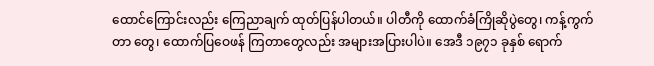ထောင်ကြောင်းလည်း ကြေညာချက် ထုတ်ပြန်ပါတယ်။ ပါတီကို ထောက်ခံကြိုဆိုပွဲတွေ၊ ကန့်ကွက်တာ တွေ၊ ထောက်ပြဝေဖန် ကြတာတွေလည်း အများအပြားပါပဲ။ အေဒီ ၁၉၇၁ ခုနှစ် ရောက်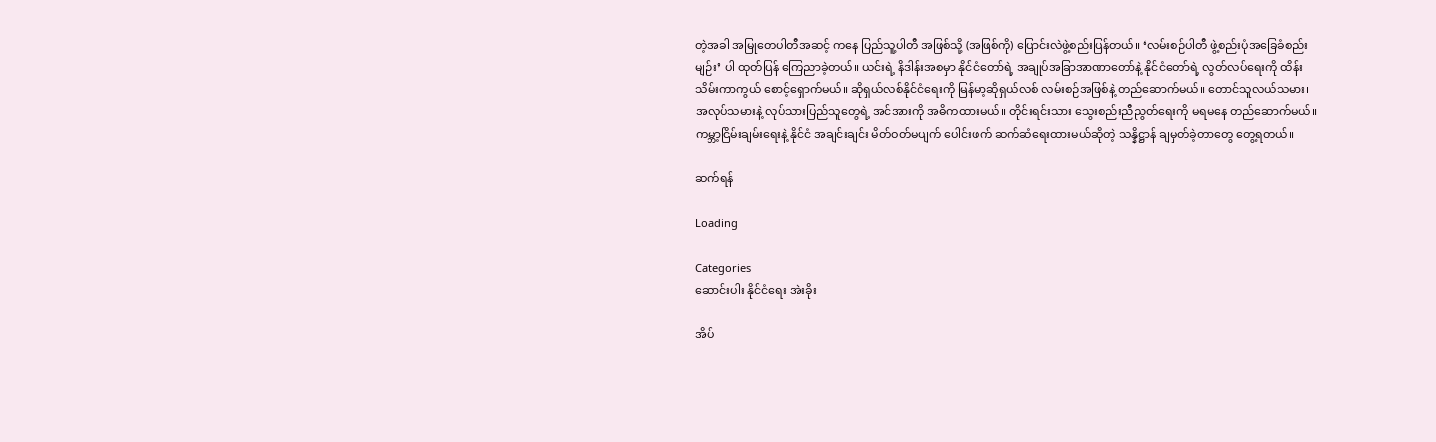တဲ့အခါ အမြုတေပါတီအဆင့် ကနေ ပြည်သူ့ပါတီ အဖြစ်သို့ (အဖြစ်ကို) ပြောင်းလဲဖွဲ့စည်းပြန်တယ်။ ‘လမ်းစဉ်ပါတီ ဖွဲ့စည်းပုံအခြေခံစည်းမျဉ်း’ ပါ ထုတ်ပြန် ကြေညာခဲ့တယ်။ ယင်းရဲ့ နိဒါန်းအစမှာ နိုင်ငံတော်ရဲ့ အချုပ်အခြာအာဏာတော်နဲ့ နိုင်ငံတော်ရဲ့ လွတ်လပ်ရေးကို ထိန်းသိမ်းကာကွယ် စောင့်ရှောက်မယ်။ ဆိုရှယ်လစ်နိုင်ငံရေးကို မြန်မာ့ဆိုရှယ်လစ် လမ်းစဉ်အဖြစ်နဲ့ တည်ဆောက်မယ်။ တောင်သူလယ်သမား၊ အလုပ်သမားနဲ့ လုပ်သားပြည်သူတွေရဲ့ အင်အားကို အဓိကထားမယ်။ တိုင်းရင်းသား သွေးစည်းညီညွတ်ရေးကို မရမနေ တည်ဆောက်မယ်။ ကမ္ဘာ့ငြိမ်းချမ်းရေးနဲ့ နိုင်ငံ အချင်းချင်း မိတ်ဝတ်မပျက် ပေါင်းဖက် ဆက်ဆံရေးထားမယ်ဆိုတဲ့ သန္နိဋ္ဌာန် ချမှတ်ခဲ့တာတွေ တွေ့ရတယ်။

ဆက်ရန်

Loading

Categories
ဆောင်းပါး နိုင်ငံရေး အဲးခိုး

အိပ်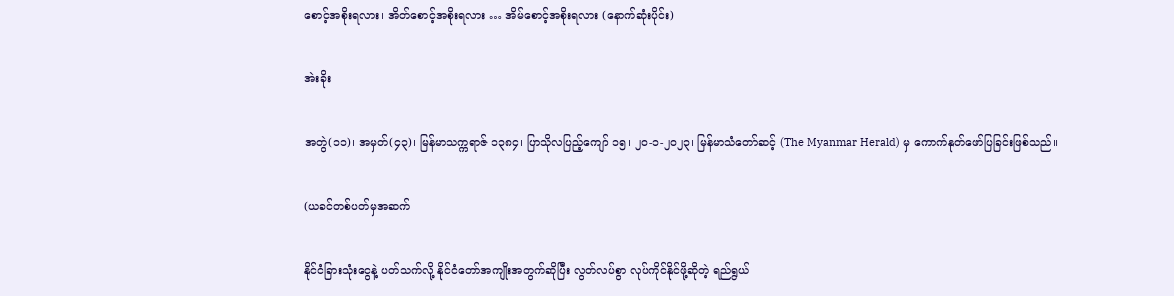စောင့်အစိုးရလား၊ အိတ်စောင့်အစိုးရလား … အိမ်စောင့်အစိုးရလား (နောက်ဆုံးပိုင်း)

အဲးခိုး

အတွဲ(၁၁)၊ အမှတ်(၄၃)၊ မြန်မာသက္ကရာဇ် ၁၃၈၄၊ ပြာသိုလပြည့်ကျော် ၁၅၊ ၂၀-၁-၂၀၂၃၊ မြန်မာသံတော်ဆင့် (The Myanmar Herald) မှ ကောက်နုတ်ဖော်ပြခြင်းဖြစ်သည်။

(ယခင်တစ်ပတ်မှအဆက်

နိုင်ငံခြားသုံးငွေနဲ့ ပတ်သက်လို့ နိုင်ငံတော်အကျိုးအတွက်ဆိုပြီး လွတ်လပ်စွာ လုပ်ကိုင်နိုင်ဖို့ဆိုတဲ့ ရည်ရွယ်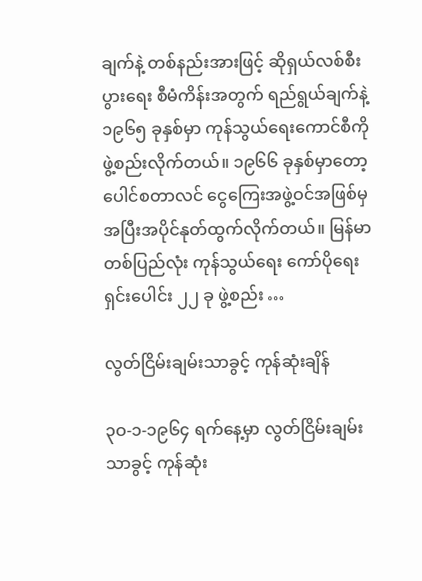ချက်နဲ့ တစ်နည်းအားဖြင့် ဆိုရှယ်လစ်စီးပွားရေး စီမံကိန်းအတွက် ရည်ရွယ်ချက်နဲ့ ၁၉၆၅ ခုနှစ်မှာ ကုန်သွယ်ရေးကောင်စီကို ဖွဲ့စည်းလိုက်တယ်။ ၁၉၆၆ ခုနှစ်မှာတော့ ပေါင်စတာလင် ငွေကြေးအဖွဲ့ဝင်အဖြစ်မှ အပြီးအပိုင်နုတ်ထွက်လိုက်တယ်။ မြန်မာတစ်ပြည်လုံး ကုန်သွယ်ရေး ကော်ပိုရေးရှင်းပေါင်း ၂၂ ခု ဖွဲ့စည်း …

လွတ်ငြိမ်းချမ်းသာခွင့် ကုန်ဆုံးချိန်

၃ဝ-၁-၁၉၆၄ ရက်နေ့မှာ လွတ်ငြိမ်းချမ်းသာခွင့် ကုန်ဆုံး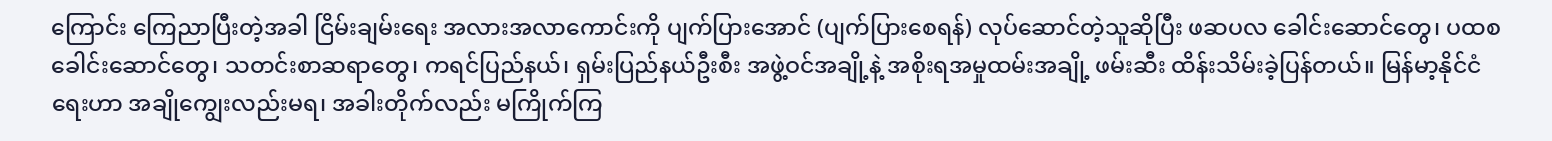ကြောင်း ကြေညာပြီးတဲ့အခါ ငြိမ်းချမ်းရေး အလားအလာကောင်းကို ပျက်ပြားအောင် (ပျက်ပြားစေရန်) လုပ်ဆောင်တဲ့သူဆိုပြီး ဖဆပလ ခေါင်းဆောင်တွေ၊ ပထစ ခေါင်းဆောင်တွေ၊ သတင်းစာဆရာတွေ၊ ကရင်ပြည်နယ်၊ ရှမ်းပြည်နယ်ဦးစီး အဖွဲ့ဝင်အချို့နဲ့ အစိုးရအမှုထမ်းအချို့ ဖမ်းဆီး ထိန်းသိမ်းခဲ့ပြန်တယ်။ မြန်မာ့နိုင်ငံရေးဟာ အချိုကျွေးလည်းမရ၊ အခါးတိုက်လည်း မကြိုက်ကြ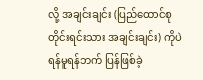လို့ အချင်းချင်း (ပြည်ထောင်စု တိုင်းရင်းသား အချင်းချင်း) ကိုပဲ ရန်မူရန်ဘက် ပြန်ဖြစ်ခဲ့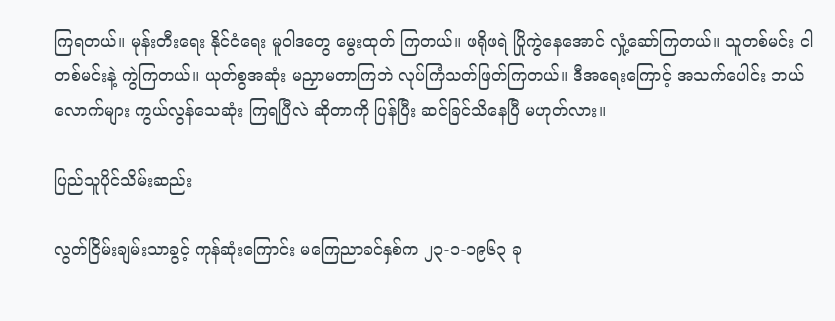ကြရတယ်။ မုန်းတီးရေး နိုင်ငံရေး မူဝါဒတွေ မွေးထုတ် ကြတယ်။ ဖရိုဖရဲ ပြိုကွဲနေအောင် လှုံ့ဆော်ကြတယ်။ သူတစ်မင်း ငါတစ်မင်းနဲ့ ကွဲကြတယ်။ ယုတ်စွအဆုံး မညှာမတာကြဘဲ လုပ်ကြံသတ်ဖြတ်ကြတယ်။ ဒီအရေးကြောင့် အသက်ပေါင်း ဘယ်လောက်များ ကွယ်လွန်သေဆုံး ကြရပြီလဲ ဆိုတာကို ပြန်ပြီး ဆင်ခြင်သိနေပြီ မဟုတ်လား။

ပြည်သူပိုင်သိမ်းဆည်း

လွတ်ငြိမ်းချမ်းသာခွင့် ကုန်ဆုံးကြောင်း မကြေညာခင်နှစ်က ၂၃-၁-၁၉၆၃ ခု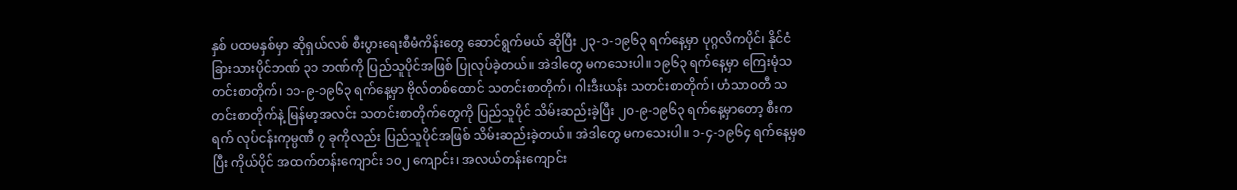နှစ် ပထမနှစ်မှာ ဆိုရှယ်လစ် စီးပွားရေးစီမံကိန်းတွေ ဆောင်ရွက်မယ် ဆိုပြီး ၂၃-၁-၁၉၆၃ ရက်နေ့မှာ ပုဂ္ဂလိကပိုင်၊ နိုင်ငံခြားသားပိုင်ဘဏ် ၃၁ ဘဏ်ကို ပြည်သူပိုင်အဖြစ် ပြုလုပ်ခဲ့တယ်။ အဲဒါတွေ မကသေးပါ။ ၁၉၆၃ ရက်နေ့မှာ ကြေးမုံသတင်းစာတိုက်၊ ၁၁-၉-၁၉၆၃ ရက်နေ့မှာ ဗိုလ်တစ်ထောင် သတင်းစာတိုက်၊ ဂါးဒီးယန်း သတင်းစာတိုက်၊ ဟံသာဝတီ သတင်းစာတိုက်နဲ့ မြန်မာ့အလင်း သတင်းစာတိုက်တွေကို ပြည်သူပိုင် သိမ်းဆည်းခဲ့ပြီး ၂၀-၉-၁၉၆၃ ရက်နေ့မှာတော့ စီးကရက် လုပ်ငန်းကုမ္ပဏီ ၇ ခုကိုလည်း ပြည်သူပိုင်အဖြစ် သိမ်းဆည်းခဲ့တယ်။ အဲဒါတွေ မကသေးပါ။ ၁-၄-၁၉၆၄ ရက်နေ့မှစပြီး ကိုယ်ပိုင် အထက်တန်းကျောင်း ၁၀၂ ကျောင်း၊ အလယ်တန်းကျောင်း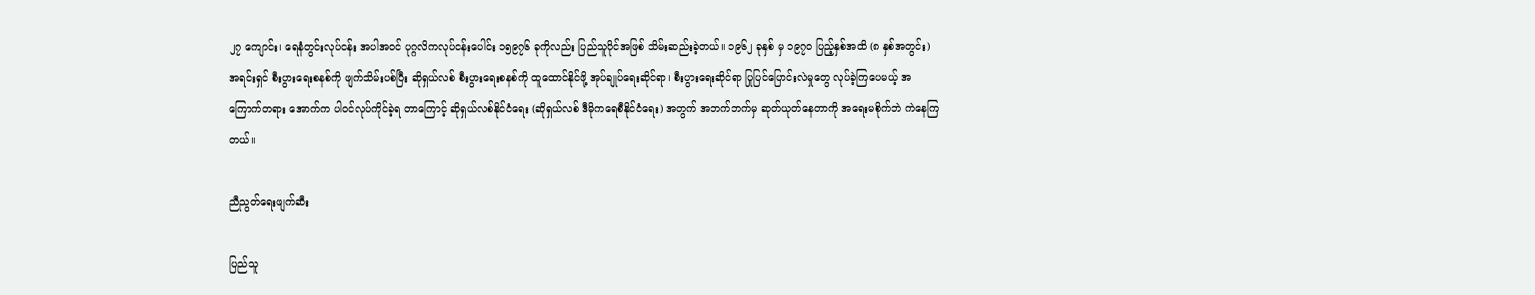၂၇ ကျောင်း၊ ရေနံတွင်းလုပ်ငန်း အပါအဝင် ပုဂ္ဂလိကလုပ်ငန်းပေါင်း ၁၅၉၇၆ ခုကိုလည်း ပြည်သူပိုင်အဖြစ် သိမ်းဆည်းခဲ့တယ်။ ၁၉၆၂ ခုနှစ် မှ ၁၉၇ဝ ပြည့်နှစ်အထိ (၈ နှစ်အတွင်း) အရင်းရှင် စီးပွားရေးစနစ်ကို ဖျက်သိမ်းပစ်ပြီး ဆိုရှယ်လစ် စီးပွားရေးစနစ်ကို ထူထောင်နိုင်ဖို့ အုပ်ချုပ်ရေးဆိုင်ရာ၊ စီးပွားရေးဆိုင်ရာ ပြုပြင်ပြောင်းလဲမှုတွေ လုပ်ခဲ့ကြပေမယ့် အကြောက်တရား အောက်က ပါဝင်လုပ်ကိုင်ခဲ့ရ တာကြောင့် ဆိုရှယ်လစ်နိုင်ငံရေး (ဆိုရှယ်လစ် ဒီမိုကရေစီနိုင်ငံရေး) အတွက် အဘက်ဘက်မှ ဆုတ်ယုတ်နေတာကို အရေးမစိုက်ဘဲ ကဲနေကြတယ်။

ညီညွတ်ရေးဖျက်ဆီး

ပြည်သူ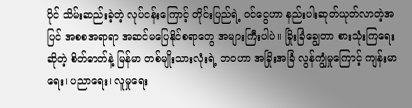ပိုင် သိမ်းဆည်းခဲ့တဲ့ လုပ်ငန်းကြောင့် တိုင်းပြည်ရဲ့ ဝင်ငွေဟာ နည်းပါးဆုတ်ယုတ်လာတဲ့အပြင် အစစအရာရာ အဆင်မပြေနိုင်စရာတွေ အများကြီးပါပဲ။ ခြိုးခြံချွေတာ စားသုံးကြရေး ဆိုတဲ့ စိတ်ဓာတ်နဲ့ မြန်မာ တစ်မျိုးသားလုံးရဲ့ ဘဝဟာ အခြိုးအခြံ လွန်ကျွံမှုကြောင့် ကျန်းမာရေး၊ ပညာရေး၊ လူမှုရေး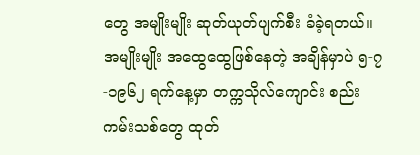တွေ အမျိုးမျိုး ဆုတ်ယုတ်ပျက်စီး ခံခဲ့ရတယ်။ အမျိုးမျိုး အထွေထွေဖြစ်နေတဲ့ အချိန်မှာပဲ ၅-၇-၁၉၆၂ ရက်နေ့မှာ တက္ကသိုလ်ကျောင်း စည်းကမ်းသစ်တွေ ထုတ်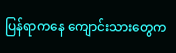ပြန်ရာကနေ ကျောင်းသားတွေက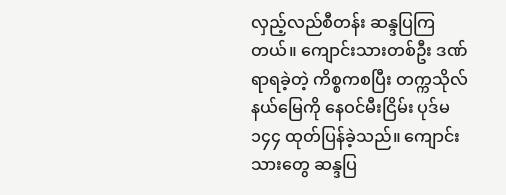လှည့်လည်စီတန်း ဆန္ဒပြကြတယ်။ ကျောင်းသားတစ်ဦး ဒဏ်ရာရခဲ့တဲ့ ကိစ္စကစပြီး တက္ကသိုလ်နယ်မြေကို နေဝင်မီးငြိမ်း ပုဒ်မ ၁၄၄ ထုတ်ပြန်ခဲ့သည်။ ကျောင်းသားတွေ ဆန္ဒပြ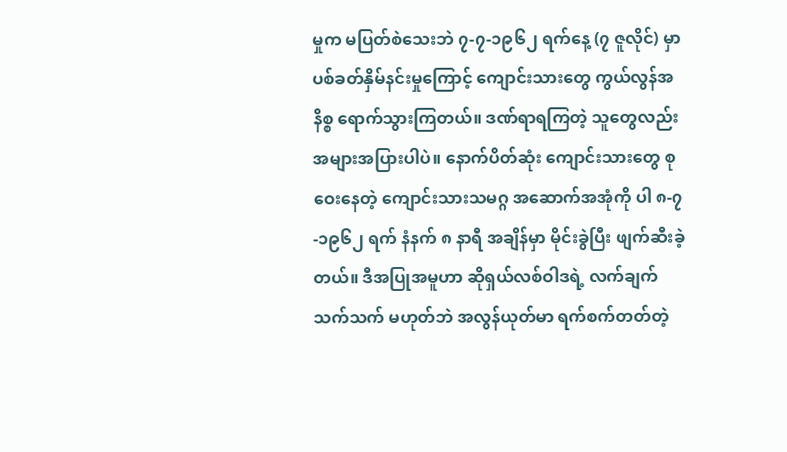မှုက မပြတ်စဲသေးဘဲ ၇-၇-၁၉၆၂ ရက်နေ့ (၇ ဇူလိုင်) မှာ ပစ်ခတ်နှိမ်နင်းမှုကြောင့် ကျောင်းသားတွေ ကွယ်လွန်အနိစ္စ ရောက်သွားကြတယ်။ ဒဏ်ရာရကြတဲ့ သူတွေလည်း အများအပြားပါပဲ။ နောက်ပိတ်ဆုံး ကျောင်းသားတွေ စုဝေးနေတဲ့ ကျောင်းသားသမဂ္ဂ အဆောက်အအုံကို ပါ ၈-၇-၁၉၆၂ ရက် နံနက် ၈ နာရီ အချိန်မှာ မိုင်းခွဲပြီး ဖျက်ဆီးခဲ့တယ်။ ဒီအပြုအမူဟာ ဆိုရှယ်လစ်ဝါဒရဲ့ လက်ချက်သက်သက် မဟုတ်ဘဲ အလွန်ယုတ်မာ ရက်စက်တတ်တဲ့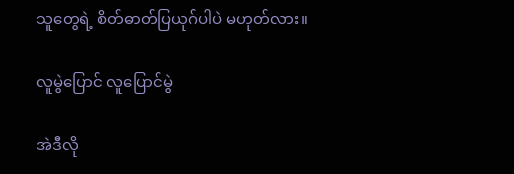သူတွေရဲ့ စိတ်ဓာတ်ပြယုဂ်ပါပဲ မဟုတ်လား။

လူမွဲပြောင် လူပြောင်မွဲ

အဲဒီလို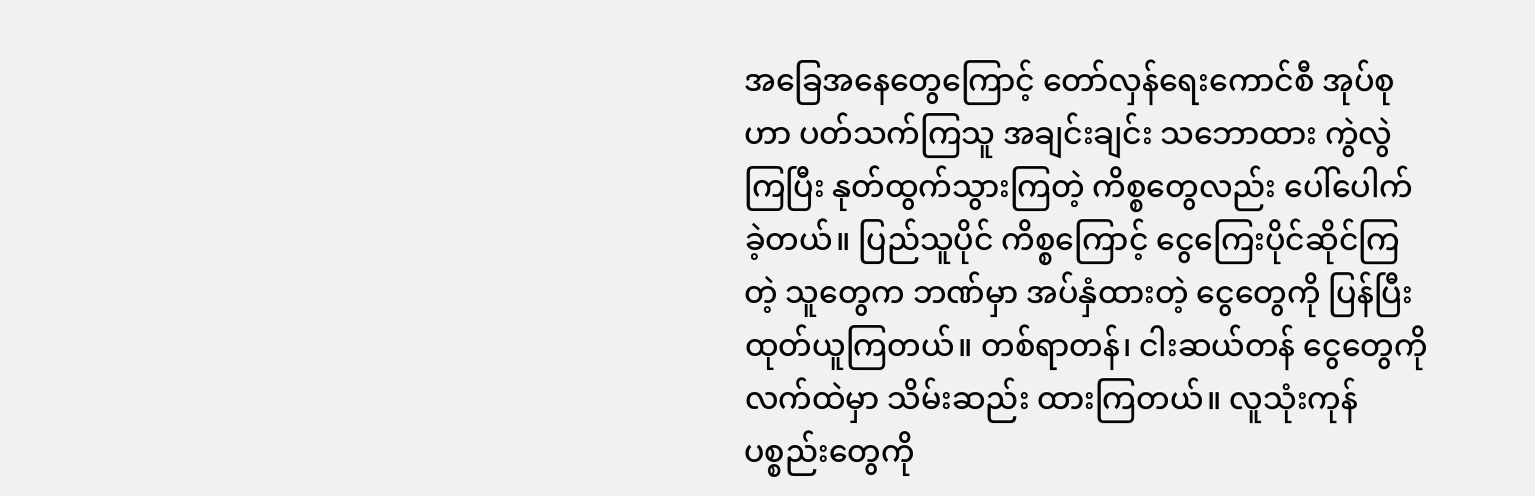အခြေအနေတွေကြောင့် တော်လှန်ရေးကောင်စီ အုပ်စုဟာ ပတ်သက်ကြသူ အချင်းချင်း သဘောထား ကွဲလွဲကြပြီး နုတ်ထွက်သွားကြတဲ့ ကိစ္စတွေလည်း ပေါ်ပေါက်ခဲ့တယ်။ ပြည်သူပိုင် ကိစ္စကြောင့် ငွေကြေးပိုင်ဆိုင်ကြတဲ့ သူတွေက ဘဏ်မှာ အပ်နှံထားတဲ့ ငွေတွေကို ပြန်ပြီးထုတ်ယူကြတယ်။ တစ်ရာတန်၊ ငါးဆယ်တန် ငွေတွေကို လက်ထဲမှာ သိမ်းဆည်း ထားကြတယ်။ လူသုံးကုန်ပစ္စည်းတွေကို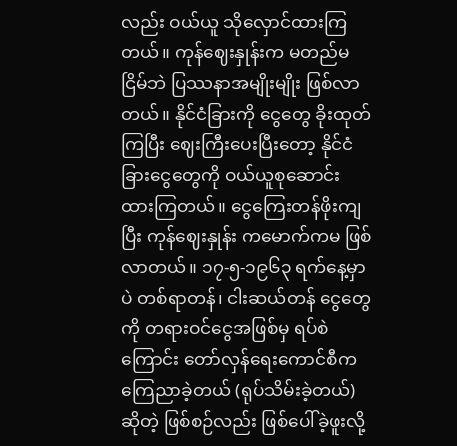လည်း ဝယ်ယူ သိုလှောင်ထားကြတယ်။ ကုန်ဈေးနှုန်းက မတည်မငြိမ်ဘဲ ပြဿနာအမျိုးမျိုး ဖြစ်လာတယ်။ နိုင်ငံခြားကို ငွေတွေ ခိုးထုတ် ကြပြီး ဈေးကြီးပေးပြီးတော့ နိုင်ငံခြားငွေတွေကို ဝယ်ယူစုဆောင်း ထားကြတယ်။ ငွေကြေးတန်ဖိုးကျပြီး ကုန်ဈေးနှုန်း ကမောက်ကမ ဖြစ်လာတယ်။ ၁၇-၅-၁၉၆၃ ရက်နေ့မှာပဲ တစ်ရာတန်၊ ငါးဆယ်တန် ငွေတွေကို တရားဝင်ငွေအဖြစ်မှ ရပ်စဲကြောင်း တော်လှန်ရေးကောင်စီက ကြေညာခဲ့တယ် (ရုပ်သိမ်းခဲ့တယ်) ဆိုတဲ့ ဖြစ်စဉ်လည်း ဖြစ်ပေါ်ခဲ့ဖူးလို့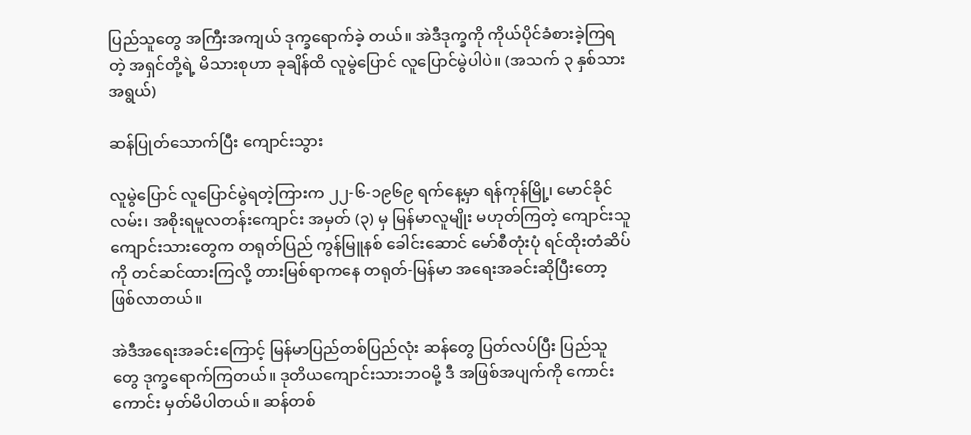ပြည်သူတွေ အကြီးအကျယ် ဒုက္ခရောက်ခဲ့ တယ်။ အဲဒီဒုက္ခကို ကိုယ်ပိုင်ခံစားခဲ့ကြရတဲ့ အရှင်တို့ရဲ့ မိသားစုဟာ ခုချိန်ထိ လူမွဲပြောင် လူပြောင်မွဲပါပဲ။ (အသက် ၃ နှစ်သားအရွယ်)

ဆန်ပြုတ်သောက်ပြီး ကျောင်းသွား

လူမွဲပြောင် လူပြောင်မွဲရတဲ့ကြားက ၂၂-၆-၁၉၆၉ ရက်နေ့မှာ ရန်ကုန်မြို့၊ မောင်ခိုင်လမ်း၊ အစိုးရမူလတန်းကျောင်း အမှတ် (၃) မှ မြန်မာလူမျိုး မဟုတ်ကြတဲ့ ကျောင်းသူ ကျောင်းသားတွေက တရုတ်ပြည် ကွန်မြူနစ် ခေါင်းဆောင် မော်စီတုံးပုံ ရင်ထိုးတံဆိပ်ကို တင်ဆင်ထားကြလို့ တားမြစ်ရာကနေ တရုတ်-မြန်မာ အရေးအခင်းဆိုပြီးတော့ ဖြစ်လာတယ်။

အဲဒီအရေးအခင်းကြောင့် မြန်မာပြည်တစ်ပြည်လုံး ဆန်တွေ ပြတ်လပ်ပြီး ပြည်သူတွေ ဒုက္ခရောက်ကြတယ်။ ဒုတိယကျောင်းသားဘဝမို့ ဒီ အဖြစ်အပျက်ကို ကောင်းကောင်း မှတ်မိပါတယ်။ ဆန်တစ်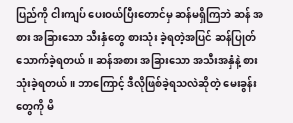ပြည်ကို ငါးကျပ် ပေးဝယ်ပြီးတောင်မှ ဆန်မရှိကြဘဲ ဆန် အစား အခြားသော သီးနှံတွေ စားသုံး ခဲ့ရတဲ့အပြင် ဆန်ပြုတ်သောက်ခဲ့ရတယ်။ ဆန်အစား အခြားသော အသီးအနှံနဲ့ စားသုံးခဲ့ရတယ်။ ဘာကြောင့် ဒီလိုဖြစ်ခဲ့ရသလဲဆိုတဲ့ မေးခွန်းတွေကို မိ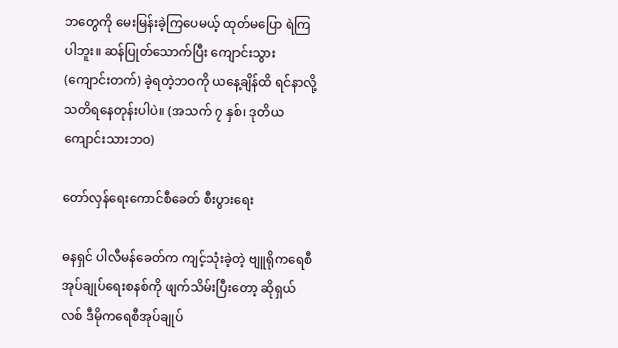ဘတွေကို မေးမြန်းခဲ့ကြပေမယ့် ထုတ်မပြော ရဲကြပါဘူး။ ဆန်ပြုတ်သောက်ပြီး ကျောင်းသွား (ကျောင်းတက်) ခဲ့ရတဲ့ဘဝကို ယနေ့ချိန်ထိ ရင်နာလို့ သတိရနေတုန်းပါပဲ။ (အသက် ၇ နှစ်၊ ဒုတိယ ကျောင်းသားဘဝ)

တော်လှန်ရေးကောင်စီခေတ် စီးပွားရေး

ဓနရှင် ပါလီမန်ခေတ်က ကျင့်သုံးခဲ့တဲ့ ဗျူရိုကရေစီ အုပ်ချုပ်ရေးစနစ်ကို ဖျက်သိမ်းပြီးတော့ ဆိုရှယ်လစ် ဒီမိုကရေစီအုပ်ချုပ်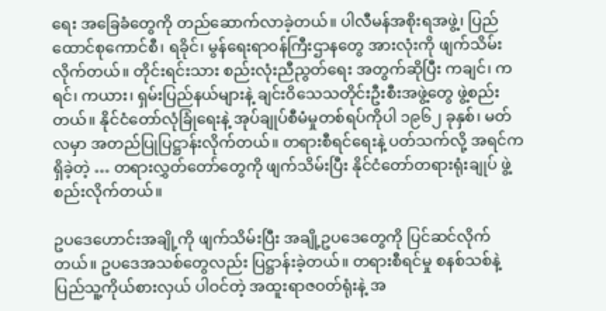ရေး အခြေခံတွေကို တည်ဆောက်လာခဲ့တယ်။ ပါလီမန်အစိုးရအဖွဲ့၊ ပြည်ထောင်စုကောင်စီ၊ ရခိုင်၊ မွန်ရေးရာဝန်ကြီးဌာနတွေ အားလုံးကို ဖျက်သိမ်းလိုက်တယ်။ တိုင်းရင်းသား စည်းလုံးညီညွတ်ရေး အတွက်ဆိုပြီး ကချင်၊ ကရင်၊ ကယား၊ ရှမ်းပြည်နယ်များနဲ့ ချင်းဝိသေသတိုင်းဦးစီးအဖွဲ့တွေ ဖွဲ့စည်းတယ်။ နိုင်ငံတော်လုံခြုံရေးနဲ့ အုပ်ချုပ်စီမံမှုတစ်ရပ်ကိုပါ ၁၉၆၂ ခုနှစ်၊ မတ်လမှာ အတည်ပြုပြဋ္ဌာန်းလိုက်တယ်။ တရားစီရင်ရေးနဲ့ ပတ်သက်လို့ အရင်က ရှိခဲ့တဲ့ … တရားလွှတ်တော်တွေကို ဖျက်သိမ်းပြီး နိုင်ငံတော်တရားရုံးချုပ် ဖွဲ့စည်းလိုက်တယ်။

ဥပဒေဟောင်းအချို့ကို ဖျက်သိမ်းပြီး အချို့ဥပဒေတွေကို ပြင်ဆင်လိုက်တယ်။ ဥပဒေအသစ်တွေလည်း ပြဋ္ဌာန်းခဲ့တယ်။ တရားစီရင်မှု စနစ်သစ်နဲ့ ပြည်သူ့ကိုယ်စားလှယ် ပါဝင်တဲ့ အထူးရာဇဝတ်ရုံးနဲ့ အ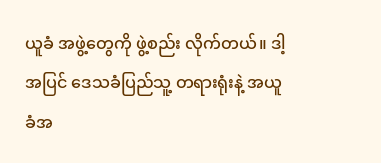ယူခံ အဖွဲ့တွေကို ဖွဲ့စည်း လိုက်တယ်။ ဒါ့အပြင် ဒေသခံပြည်သူ့ တရားရုံးနဲ့ အယူခံအ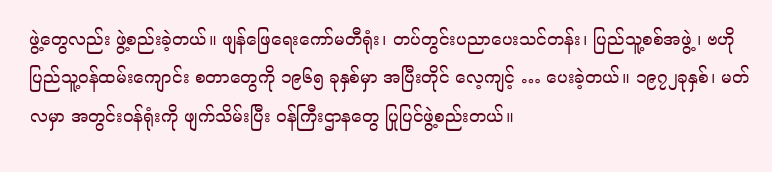ဖွဲ့တွေလည်း ဖွဲ့စည်းခဲ့တယ်။ ဖျန်ဖြေရေးကော်မတီရုံး၊ တပ်တွင်းပညာပေးသင်တန်း၊ ပြည်သူ့စစ်အဖွဲ့၊ ဗဟိုပြည်သူ့ဝန်ထမ်းကျောင်း စတာတွေကို ၁၉၆၅ ခုနှစ်မှာ အပြီးတိုင် လေ့ကျင့် … ပေးခဲ့တယ်။ ၁၉၇၂ခုနှစ်၊ မတ်လမှာ အတွင်းဝန်ရုံးကို ဖျက်သိမ်းပြီး ဝန်ကြီးဌာနတွေ ပြုပြင်ဖွဲ့စည်းတယ်။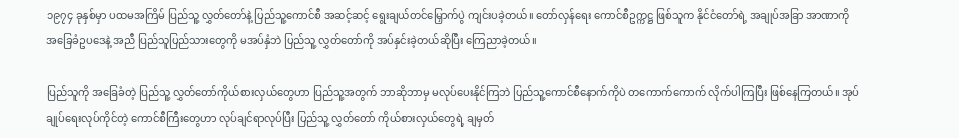၁၉၇၄ ခုနှစ်မှာ ပထမအကြိမ် ပြည်သူ့ လွှတ်တော်နဲ့ ပြည်သူ့ကောင်စီ အဆင့်ဆင့် ရွေးချယ်တင်မြှောက်ပွဲ ကျင်းပခဲ့တယ်။ တော်လှန်ရေး ကောင်စီဥက္ကဋ္ဌ ဖြစ်သူက နိုင်ငံတော်ရဲ့ အချုပ်အခြာ အာဏာကို အခြေခံဥပဒေနဲ့ အညီ ပြည်သူပြည်သားတွေကို မအပ်နှံဘဲ ပြည်သူ့ လွှတ်တော်ကို အပ်နှင်းခဲ့တယ်ဆိုပြီး ကြေညာခဲ့တယ်။

ပြည်သူကို အခြေခံတဲ့ ပြည်သူ့ လွှတ်တော်ကိုယ်စားလှယ်တွေဟာ ပြည်သူ့အတွက် ဘာဆိုဘာမှ မလုပ်ပေးနိုင်ကြဘဲ ပြည်သူ့ကောင်စီနောက်ကိုပဲ တကောက်ကောက် လိုက်ပါကြပြီး ဖြစ်နေကြတယ်။ အုပ်ချုပ်ရေးလုပ်ကိုင်တဲ့ ကောင်စီကြီးတွေဟာ လုပ်ချင်ရာလုပ်ပြီး ပြည်သူ့ လွှတ်တော် ကိုယ်စားလှယ်တွေရဲ့ ချမှတ်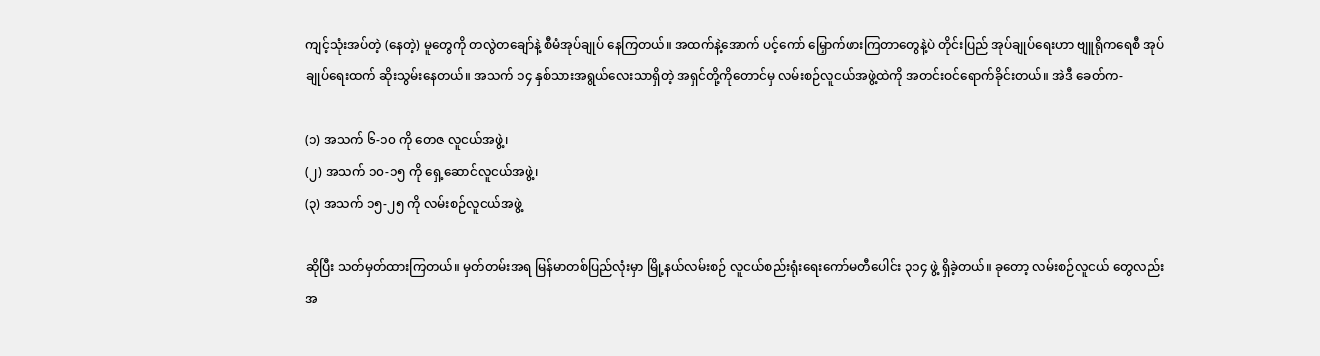ကျင့်သုံးအပ်တဲ့ (နေတဲ့) မူတွေကို တလွဲတချော်နဲ့ စီမံအုပ်ချုပ် နေကြတယ်။ အထက်နဲ့အောက် ပင့်ကော် မြှောက်ဖားကြတာတွေနဲ့ပဲ တိုင်းပြည် အုပ်ချုပ်ရေးဟာ ဗျူရိုကရေစီ အုပ်ချုပ်ရေးထက် ဆိုးသွမ်းနေတယ်။ အသက် ၁၄ နှစ်သားအရွယ်လေးသာရှိတဲ့ အရှင်တို့ကိုတောင်မှ လမ်းစဉ်လူငယ်အဖွဲ့ထဲကို အတင်းဝင်ရောက်ခိုင်းတယ်။ အဲဒီ ခေတ်က-

(၁) အသက် ၆-၁၀ ကို တေဇ လူငယ်အဖွဲ့၊
(၂) အသက် ၁၀-၁၅ ကို ရှေ့ဆောင်လူငယ်အဖွဲ့၊
(၃) အသက် ၁၅-၂၅ ကို လမ်းစဉ်လူငယ်အဖွဲ့

ဆိုပြီး သတ်မှတ်ထားကြတယ်။ မှတ်တမ်းအရ မြန်မာတစ်ပြည်လုံးမှာ မြို့နယ်လမ်းစဉ် လူငယ်စည်းရုံးရေးကော်မတီပေါင်း ၃၁၄ ဖွဲ့ ရှိခဲ့တယ်။ ခုတော့ လမ်းစဉ်လူငယ် တွေလည်း အ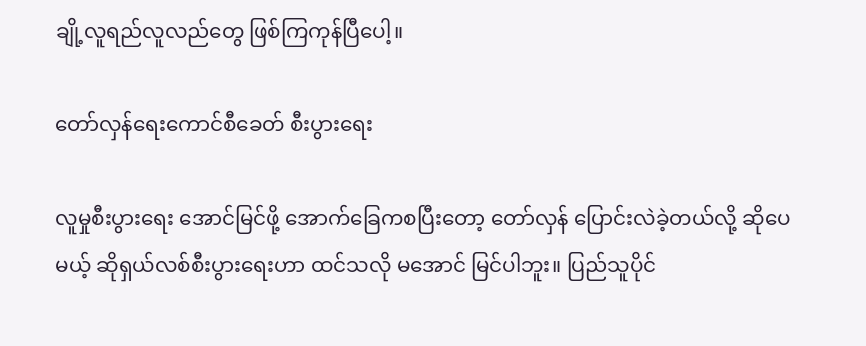ချို့လူရည်လူလည်တွေ ဖြစ်ကြကုန်ပြီပေါ့။

တော်လှန်ရေးကောင်စီခေတ် စီးပွားရေး

လူမှုစီးပွားရေး အောင်မြင်ဖို့ အောက်ခြေကစပြီးတော့ တော်လှန် ပြောင်းလဲခဲ့တယ်လို့ ဆိုပေမယ့် ဆိုရှယ်လစ်စီးပွားရေးဟာ ထင်သလို မအောင် မြင်ပါဘူး။ ပြည်သူပိုင်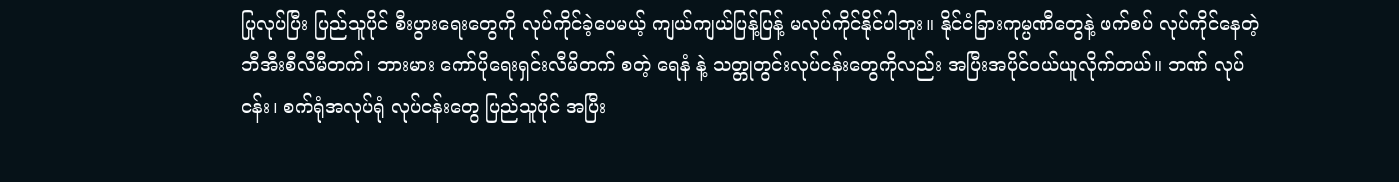ပြုလုပ်ပြီး ပြည်သူပိုင် စီးပွားရေးတွေကို လုပ်ကိုင်ခဲ့ပေမယ့် ကျယ်ကျယ်ပြန့်ပြန့် မလုပ်ကိုင်နိုင်ပါဘူး။ နိုင်ငံခြားကုမ္ပဏီတွေနဲ့ ဖက်စပ် လုပ်ကိုင်နေတဲ့ ဘီအီးစီလီမီတက်၊ ဘားမား ကော်ပိုရေးရှင်းလီမိတက် စတဲ့ ရေနံ နဲ့ သတ္တုတွင်းလုပ်ငန်းတွေကိုလည်း အပြီးအပိုင်ဝယ်ယူလိုက်တယ်။ ဘဏ် လုပ်ငန်း၊ စက်ရုံအလုပ်ရုံ လုပ်ငန်းတွေ ပြည်သူပိုင် အပြီး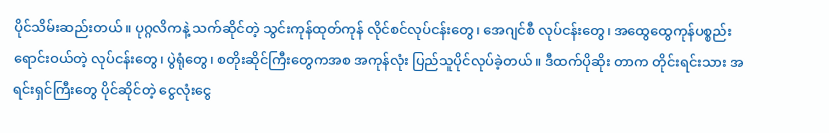ပိုင်သိမ်းဆည်းတယ်။ ပုဂ္ဂလိကနဲ့ သက်ဆိုင်တဲ့ သွင်းကုန်ထုတ်ကုန် လိုင်စင်လုပ်ငန်းတွေ၊ အေဂျင်စီ လုပ်ငန်းတွေ၊ အထွေထွေကုန်ပစ္စည်း ရောင်းဝယ်တဲ့ လုပ်ငန်းတွေ၊ ပွဲရုံတွေ၊ စတိုးဆိုင်ကြီးတွေကအစ အကုန်လုံး ပြည်သူပိုင်လုပ်ခဲ့တယ်။ ဒီထက်ပိုဆိုး တာက တိုင်းရင်းသား အရင်းရှင်ကြီးတွေ ပိုင်ဆိုင်တဲ့ ငွေလုံးငွေ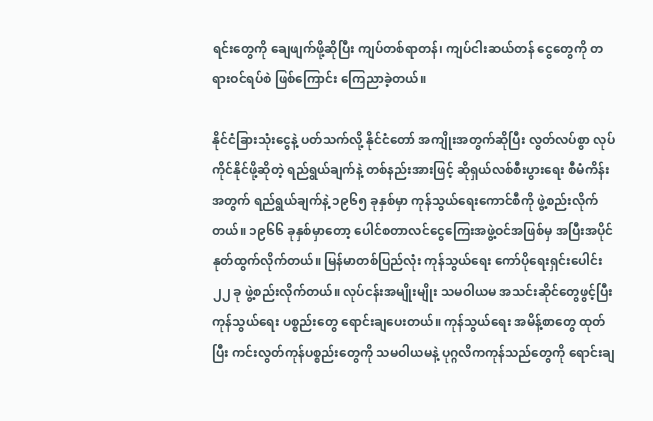ရင်းတွေကို ချေဖျက်ဖို့ဆိုပြီး ကျပ်တစ်ရာတန်၊ ကျပ်ငါးဆယ်တန် ငွေတွေကို တရားဝင်ရပ်စဲ ဖြစ်ကြောင်း ကြေညာခဲ့တယ်။

နိုင်ငံခြားသုံးငွေနဲ့ ပတ်သက်လို့ နိုင်ငံတော် အကျိုးအတွက်ဆိုပြီး လွတ်လပ်စွာ လုပ်ကိုင်နိုင်ဖို့ဆိုတဲ့ ရည်ရွယ်ချက်နဲ့ တစ်နည်းအားဖြင့် ဆိုရှယ်လစ်စီးပွားရေး စီမံကိန်းအတွက် ရည်ရွယ်ချက်နဲ့ ၁၉၆၅ ခုနှစ်မှာ ကုန်သွယ်ရေးကောင်စီကို ဖွဲ့စည်းလိုက်တယ်။ ၁၉၆၆ ခုနှစ်မှာတော့ ပေါင်စတာလင်ငွေကြေးအဖွဲ့ဝင်အဖြစ်မှ အပြီးအပိုင် နုတ်ထွက်လိုက်တယ်။ မြန်မာတစ်ပြည်လုံး ကုန်သွယ်ရေး ကော်ပိုရေးရှင်းပေါင်း ၂၂ ခု ဖွဲ့စည်းလိုက်တယ်။ လုပ်ငန်းအမျိုးမျိုး သမဝါယမ အသင်းဆိုင်တွေဖွင့်ပြီး ကုန်သွယ်ရေး ပစ္စည်းတွေ ရောင်းချပေးတယ်။ ကုန်သွယ်ရေး အမိန့်စာတွေ ထုတ်ပြီး ကင်းလွတ်ကုန်ပစ္စည်းတွေကို သမဝါယမနဲ့ ပုဂ္ဂလိကကုန်သည်တွေကို ရောင်းချ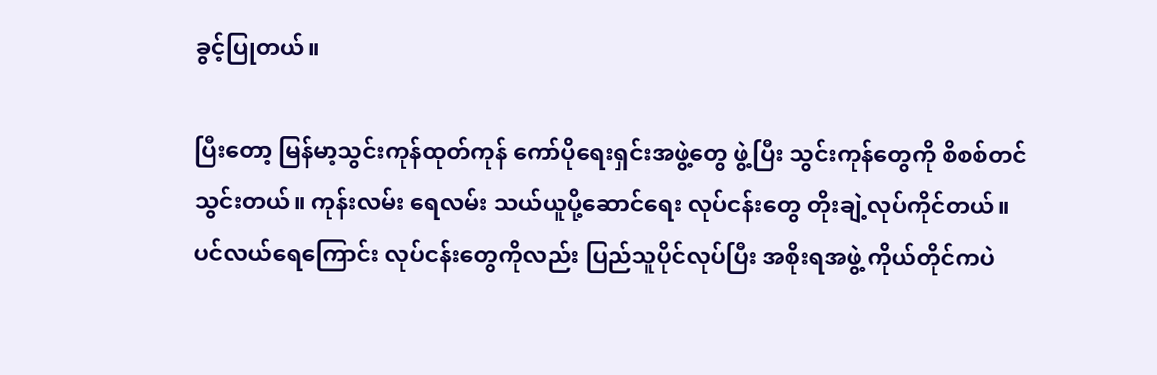ခွင့်ပြုတယ်။

ပြီးတော့ မြန်မာ့သွင်းကုန်ထုတ်ကုန် ကော်ပိုရေးရှင်းအဖွဲ့တွေ ဖွဲ့ပြီး သွင်းကုန်တွေကို စိစစ်တင်သွင်းတယ်။ ကုန်းလမ်း ရေလမ်း သယ်ယူပို့ဆောင်ရေး လုပ်ငန်းတွေ တိုးချဲ့လုပ်ကိုင်တယ်။ ပင်လယ်ရေကြောင်း လုပ်ငန်းတွေကိုလည်း ပြည်သူပိုင်လုပ်ပြီး အစိုးရအဖွဲ့ ကိုယ်တိုင်ကပဲ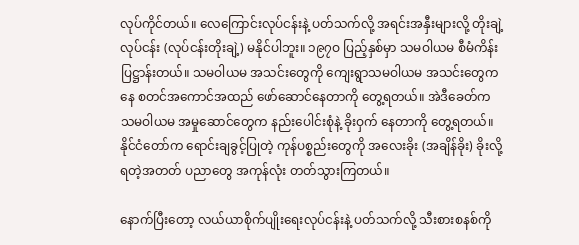လုပ်ကိုင်တယ်။ လေကြောင်းလုပ်ငန်းနဲ့ ပတ်သက်လို့ အရင်းအနှီးများလို့ တိုးချဲ့လုပ်ငန်း (လုပ်ငန်းတိုးချဲ့) မနိုင်ပါဘူး။ ၁၉၇ဝ ပြည့်နှစ်မှာ သမဝါယမ စီမံကိန်းပြဋ္ဌာန်းတယ်။ သမဝါယမ အသင်းတွေကို ကျေးရွာသမဝါယမ အသင်းတွေကနေ စတင်အကောင်အထည် ဖော်ဆောင်နေတာကို တွေ့ရတယ်။ အဲဒီခေတ်က သမဝါယမ အမှုဆောင်တွေက နည်းပေါင်းစုံနဲ့ ခိုးဝှက် နေတာကို တွေ့ရတယ်။ နိုင်ငံတော်က ရောင်းချခွင့်ပြုတဲ့ ကုန်ပစ္စည်းတွေကို အလေးခိုး (အချိန်ခိုး) ခိုးလို့ရတဲ့အတတ် ပညာတွေ အကုန်လုံး တတ်သွားကြတယ်။

နောက်ပြီးတော့ လယ်ယာစိုက်ပျိုးရေးလုပ်ငန်းနဲ့ ပတ်သက်လို့ သီးစားစနစ်ကို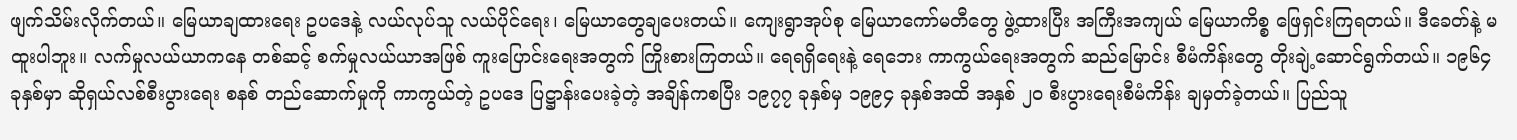ဖျက်သိမ်းလိုက်တယ်။ မြေယာချထားရေး ဥပဒေနဲ့ လယ်လုပ်သူ လယ်ပိုင်ရေး၊ မြေယာတွေချပေးတယ်။ ကျေးရွာအုပ်စု မြေယာကော်မတီတွေ ဖွဲ့ထားပြီး အကြီးအကျယ် မြေယာကိစ္စ ဖြေရှင်းကြရတယ်။ ဒီခေတ်နဲ့ မထူးပါဘူး။ လက်မှုလယ်ယာကနေ တစ်ဆင့် စက်မှုလယ်ယာအဖြစ် ကူးပြောင်းရေးအတွက် ကြိုးစားကြတယ်။ ရေရရှိရေးနဲ့ ရေဘေး ကာကွယ်ရေးအတွက် ဆည်မြောင်း စီမံကိန်းတွေ တိုးချဲ့ဆောင်ရွက်တယ်။ ၁၉၆၄ ခုနှစ်မှာ ဆိုရှယ်လစ်စီးပွားရေး စနစ် တည်ဆောက်မှုကို ကာကွယ်တဲ့ ဥပဒေ ပြဋ္ဌာန်းပေးခဲ့တဲ့ အချိန်ကစပြီး ၁၉၇၇ ခုနှစ်မှ ၁၉၉၄ ခုနှစ်အထိ အနှစ် ၂ဝ စီးပွားရေးစီမံကိန်း ချမှတ်ခဲ့တယ်။ ပြည်သူ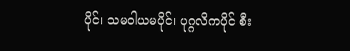ပိုင်၊ သမဝါယမပိုင်၊ ပုဂ္ဂလိကပိုင် စီး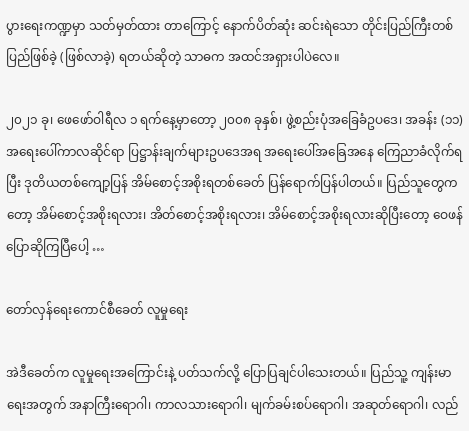ပွားရေးကဏ္ဍမှာ သတ်မှတ်ထား တာကြောင့် နောက်ပိတ်ဆုံး ဆင်းရဲသော တိုင်းပြည်ကြီးတစ်ပြည်ဖြစ်ခဲ့ (ဖြစ်လာခဲ့) ရတယ်ဆိုတဲ့ သာဓက အထင်အရှားပါပဲလေ။

၂၀၂၁ ခု၊ ဖေဖော်ဝါရီလ ၁ ရက်နေ့မှာတော့ ၂၀၀၈ ခုနှစ်၊ ဖွဲ့စည်းပုံအခြေခံဥပဒေ၊ အခန်း (၁၁) အရေးပေါ်ကာလဆိုင်ရာ ပြဋ္ဌာန်းချက်များဥပဒေအရ အရေးပေါ်အခြေအနေ ကြေညာခံလိုက်ရပြီး ဒုတိယတစ်ကျော့ပြန် အိမ်စောင့်အစိုးရတစ်ခေတ် ပြန်ရောက်ပြန်ပါတယ်။ ပြည်သူတွေကတော့ အိမ်စောင့်အစိုးရလား၊ အိတ်စောင့်အစိုးရလား၊ အိမ်စောင့်အစိုးရလားဆိုပြီးတော့ ဝေဖန်ပြောဆိုကြပြီပေါ့ …

တော်လှန်ရေးကောင်စီခေတ် လူမှုရေး

အဲဒီခေတ်က လူမှုရေးအကြောင်းနဲ့ ပတ်သက်လို့ ပြောပြချင်ပါသေးတယ်။ ပြည်သူ့ ကျန်းမာရေးအတွက် အနာကြီးရောဂါ၊ ကာလသားရောဂါ၊ မျက်ခမ်းစပ်ရောဂါ၊ အဆုတ်ရောဂါ၊ လည်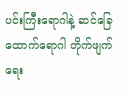ပင်းကြီးရောဂါနဲ့ ဆင်ခြေထောက်ရောဂါ တိုက်ဖျက်ရေး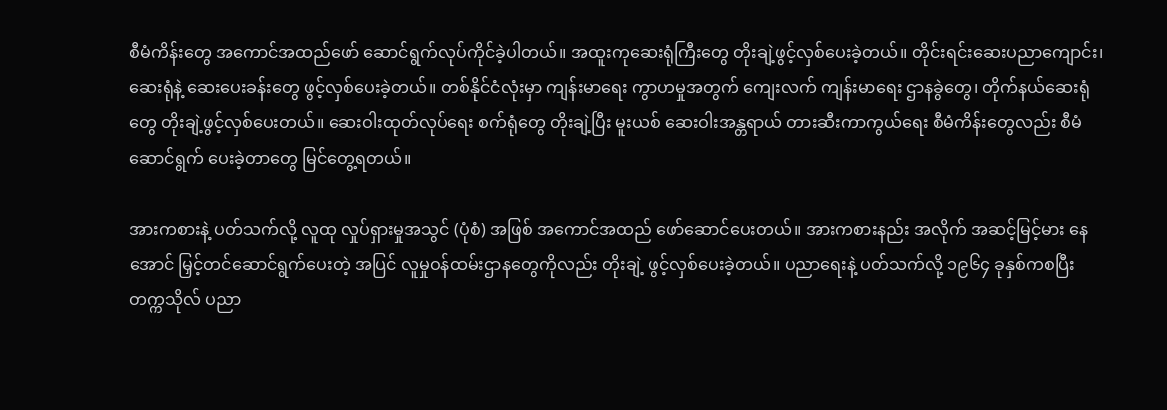စီမံကိန်းတွေ အကောင်အထည်ဖော် ဆောင်ရွက်လုပ်ကိုင်ခဲ့ပါတယ်။ အထူးကုဆေးရုံကြီးတွေ တိုးချဲ့ဖွင့်လှစ်ပေးခဲ့တယ်။ တိုင်းရင်းဆေးပညာကျောင်း၊ ဆေးရုံနဲ့ ဆေးပေးခန်းတွေ ဖွင့်လှစ်ပေးခဲ့တယ်။ တစ်နိုင်ငံလုံးမှာ ကျန်းမာရေး ကွာဟမှုအတွက် ကျေးလက် ကျန်းမာရေး ဌာနခွဲတွေ၊ တိုက်နယ်ဆေးရုံတွေ တိုးချဲ့ဖွင့်လှစ်ပေးတယ်။ ဆေးဝါးထုတ်လုပ်ရေး စက်ရုံတွေ တိုးချဲ့ပြီး မူးယစ် ဆေးဝါးအန္တရာယ် တားဆီးကာကွယ်ရေး စီမံကိန်းတွေလည်း စီမံဆောင်ရွက် ပေးခဲ့တာတွေ မြင်တွေ့ရတယ်။

အားကစားနဲ့ ပတ်သက်လို့ လူထု လှုပ်ရှားမှုအသွင် (ပုံစံ) အဖြစ် အကောင်အထည် ဖော်ဆောင်ပေးတယ်။ အားကစားနည်း အလိုက် အဆင့်မြင့်မား နေအောင် မြှင့်တင်ဆောင်ရွက်ပေးတဲ့ အပြင် လူမှုဝန်ထမ်းဌာနတွေကိုလည်း တိုးချဲ့ ဖွင့်လှစ်ပေးခဲ့တယ်။ ပညာရေးနဲ့ ပတ်သက်လို့ ၁၉၆၄ ခုနှစ်ကစပြီး တက္ကသိုလ် ပညာ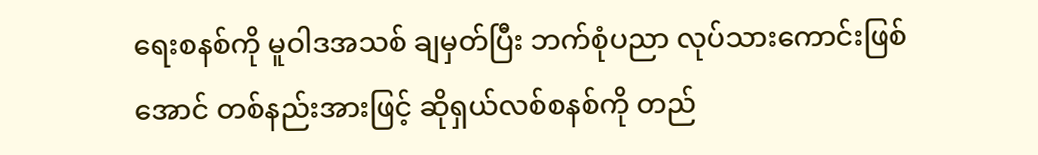ရေးစနစ်ကို မူဝါဒအသစ် ချမှတ်ပြီး ဘက်စုံပညာ လုပ်သားကောင်းဖြစ်အောင် တစ်နည်းအားဖြင့် ဆိုရှယ်လစ်စနစ်ကို တည်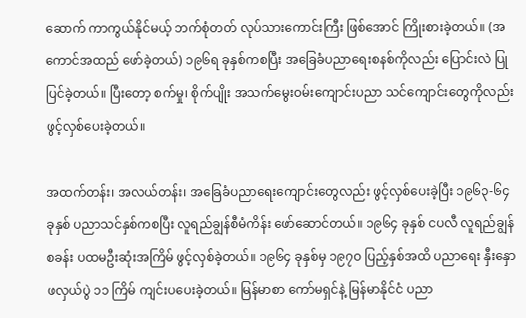ဆောက် ကာကွယ်နိုင်မယ့် ဘက်စုံတတ် လုပ်သားကောင်းကြီး ဖြစ်အောင် ကြိုးစားခဲ့တယ်။ (အကောင်အထည် ဖော်ခဲ့တယ်) ၁၉၆ရ ခုနှစ်ကစပြီး အခြေခံပညာရေးစနစ်ကိုလည်း ပြောင်းလဲ ပြုပြင်ခဲ့တယ်။ ပြီးတော့ စက်မှု၊ စိုက်ပျိုး အသက်မွေးဝမ်းကျောင်းပညာ သင်ကျောင်းတွေကိုလည်း ဖွင့်လှစ်ပေးခဲ့တယ်။

အထက်တန်း၊ အလယ်တန်း၊ အခြေခံပညာရေးကျောင်းတွေလည်း ဖွင့်လှစ်ပေးခဲ့ပြီး ၁၉၆၃-၆၄ ခုနှစ် ပညာသင်နှစ်ကစပြီး လူရည်ချွန်စီမံကိန်း ဖော်ဆောင်တယ်။ ၁၉၆၄ ခုနှစ် ငပလီ လူရည်ချွန်စခန်း ပထမဦးဆုံးအကြိမ် ဖွင့်လှစ်ခဲ့တယ်။ ၁၉၆၄ ခုနှစ်မှ ၁၉၇ဝ ပြည့်နှစ်အထိ ပညာရေး နှီးနှောဖလှယ်ပွဲ ၁၁ ကြိမ် ကျင်းပပေးခဲ့တယ်။ မြန်မာစာ ကော်မရှင်နဲ့ မြန်မာနိုင်ငံ ပညာ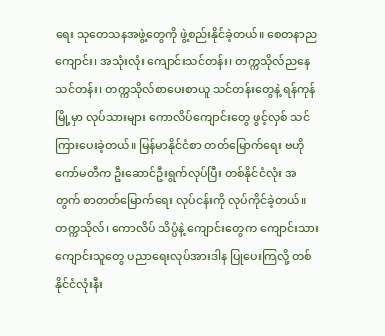ရေး သုတေသနအဖွဲ့တွေကို ဖွဲ့စည်းနိုင်ခဲ့တယ်။ စေတနာညကျောင်း၊ အသုံးလုံး ကျောင်းသင်တန်း၊ တက္ကသိုလ်ညနေ သင်တန်း၊ တက္ကသိုလ်စာပေးစာယူ သင်တန်းတွေနဲ့ ရန်ကုန်မြို့မှာ လုပ်သားများ ကောလိပ်ကျောင်းတွေ ဖွင့်လှစ် သင်ကြားပေးခဲ့တယ်။ မြန်မာနိုင်ငံစာ တတ်မြောက်ရေး ဗဟိုကော်မတီက ဦးဆောင်ဦးရွက်လုပ်ပြီး တစ်နိုင်ငံလုံး အတွက် စာတတ်မြောက်ရေး လုပ်ငန်းကို လုပ်ကိုင်ခဲ့တယ်။ တက္ကသိုလ်၊ ကောလိပ် သိပ္ပံနဲ့ ကျောင်းတွေက ကျောင်းသား ကျောင်းသူတွေ ပညာရေးလုပ်အားဒါန ပြုပေးကြလို့ တစ်နိုင်ငံလုံးနီး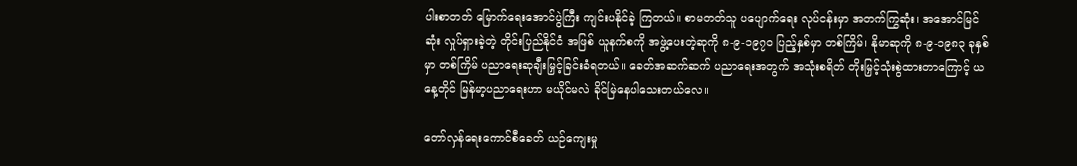ပါးစာတတ် မြောက်ရေးအောင်ပွဲကြီး ကျင်းပနိုင်ခဲ့ ကြတယ်။ စာမတတ်သူ ပပျောက်ရေး လုပ်ငန်းမှာ အတက်ကြွဆုံး၊ အအောင်မြင်ဆုံး လှုပ်ရှားခဲ့တဲ့ တိုင်းပြည်နိုင်ငံ အဖြစ် ယူနက်စကို အဖွဲ့ပေးတဲ့ဆုကို ၈-၉-၁၉၇၀ ပြည့်နှစ်မှာ တစ်ကြိမ်၊ နိုမာဆုကို ၈-၉-၁၉၈၃ ခုနှစ်မှာ တစ်ကြိမ် ပညာရေးဆုချီးမြှင့်ခြင်းခံရတယ်။ ခေတ်အဆက်ဆက် ပညာရေးအတွက် အသုံးစရိတ် တိုးမြှင့်သုံးစွဲထားတာကြောင့် ယနေ့တိုင် မြန်မာ့ပညာရေးဟာ မယိုင်မလဲ ခိုင်မြဲနေပါသေးတယ်လေ။

တော်လှန်ရေးကောင်စီခေတ် ယဉ်ကျေးမှု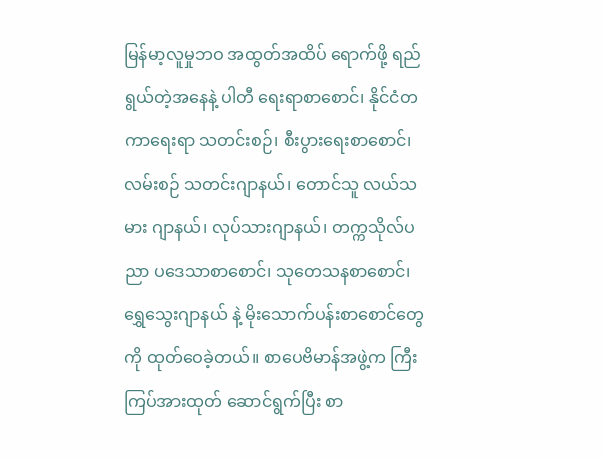မြန်မာ့လူမှုဘဝ အထွတ်အထိပ် ရောက်ဖို့ ရည်ရွယ်တဲ့အနေနဲ့ ပါတီ ရေးရာစာစောင်၊ နိုင်ငံတကာရေးရာ သတင်းစဉ်၊ စီးပွားရေးစာစောင်၊ လမ်းစဉ် သတင်းဂျာနယ်၊ တောင်သူ လယ်သမား ဂျာနယ်၊ လုပ်သားဂျာနယ်၊ တက္ကသိုလ်ပညာ ပဒေသာစာစောင်၊ သုတေသနစာစောင်၊ ရွှေသွေးဂျာနယ် နဲ့ မိုးသောက်ပန်းစာစောင်တွေကို ထုတ်ဝေခဲ့တယ်။ စာပေဗိမာန်အဖွဲ့က ကြီးကြပ်အားထုတ် ဆောင်ရွက်ပြီး စာ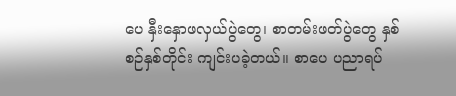ပေ နှီးနှောဖလှယ်ပွဲတွေ၊ စာတမ်းဖတ်ပွဲတွေ နှစ်စဉ်နှစ်တိုင်း ကျင်းပခဲ့တယ်။ စာပေ ပညာရပ်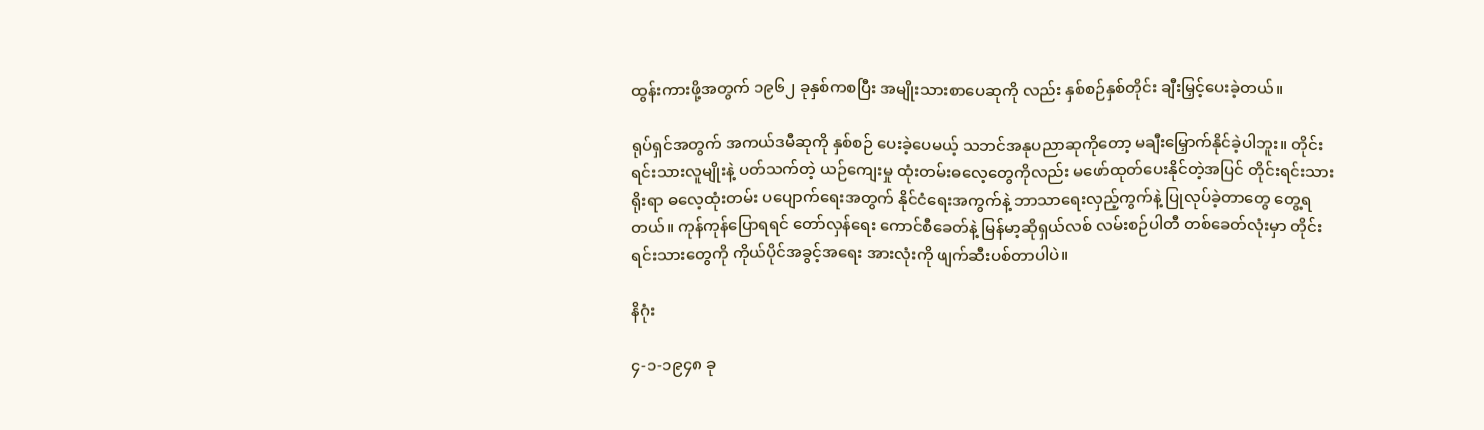ထွန်းကားဖို့အတွက် ၁၉၆၂ ခုနှစ်ကစပြီး အမျိုးသားစာပေဆုကို လည်း နှစ်စဉ်နှစ်တိုင်း ချီးမြှင့်ပေးခဲ့တယ်။

ရုပ်ရှင်အတွက် အကယ်ဒမီဆုကို နှစ်စဉ် ပေးခဲ့ပေမယ့် သဘင်အနုပညာဆုကိုတော့ မချီးမြှောက်နိုင်ခဲ့ပါဘူး။ တိုင်းရင်းသားလူမျိုးနဲ့ ပတ်သက်တဲ့ ယဉ်ကျေးမှု ထုံးတမ်းဓလေ့တွေကိုလည်း မဖော်ထုတ်ပေးနိုင်တဲ့အပြင် တိုင်းရင်းသားရိုးရာ ဓလေ့ထုံးတမ်း ပပျောက်ရေးအတွက် နိုင်ငံရေးအကွက်နဲ့ ဘာသာရေးလှည့်ကွက်နဲ့ ပြုလုပ်ခဲ့တာတွေ တွေ့ရတယ်။ ကုန်ကုန်ပြောရရင် တော်လှန်ရေး ကောင်စီခေတ်နဲ့ မြန်မာ့ဆိုရှယ်လစ် လမ်းစဉ်ပါတီ တစ်ခေတ်လုံးမှာ တိုင်းရင်းသားတွေကို ကိုယ်ပိုင်အခွင့်အရေး အားလုံးကို ဖျက်ဆီးပစ်တာပါပဲ။

နိဂုံး

၄-၁-၁၉၄၈ ခု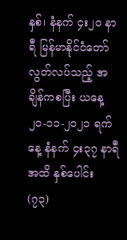နှစ်၊ နံနက် ၄း၂ဝ နာရီ မြန်မာနိုင်ငံတော် လွတ်လပ်သည့် အချိန်ကစပြီး ယနေ့ ၂၀-၁၁-၂၀၂၁ ရက်နေ့ နံနက် ၄း၃၇ နာရီအထိ နှစ်ပေါင်း (၇၃)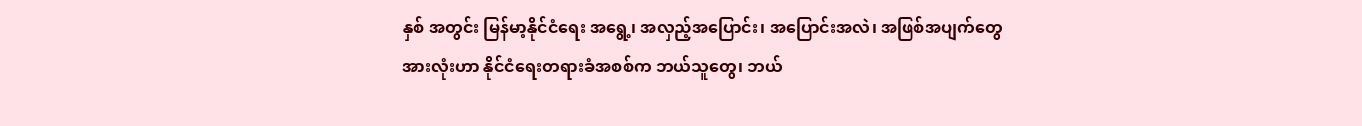နှစ် အတွင်း မြန်မာ့နိုင်ငံရေး အရွေ့၊ အလှည့်အပြောင်း၊ အပြောင်းအလဲ၊ အဖြစ်အပျက်တွေ အားလုံးဟာ နိုင်ငံရေးတရားခံအစစ်က ဘယ်သူတွေ၊ ဘယ်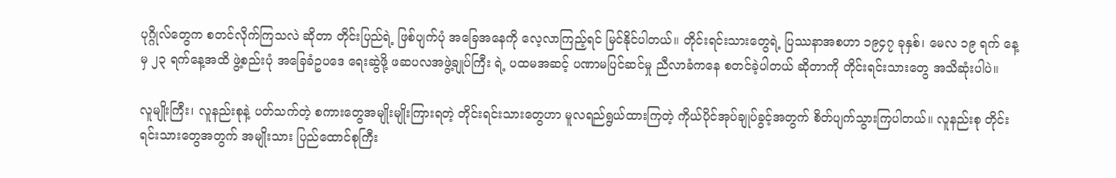ပုဂ္ဂိုလ်တွေက စတင်လိုက်ကြသလဲ ဆိုတာ တိုင်းပြည်ရဲ့ ဖြစ်ပျက်ပုံ အခြေအနေကို လေ့လာကြည့်ရင် မြင်နိုင်ပါတယ်။ တိုင်းရင်းသားတွေရဲ့ ပြဿနာအစဟာ ၁၉၄၇ ခုနှစ်၊ မေလ ၁၉ ရက် နေ့မှ ၂၃ ရက်နေ့အထိ ဖွဲ့စည်းပုံ အခြေခံဥပဒေ ရေးဆွဲဖို့ ဖဆပလအဖွဲ့ချုပ်ကြီး ရဲ့ ပထမအဆင့် ပဏာမပြင်ဆင်မှု ညီလာခံကနေ စတင်ခဲ့ပါတယ် ဆိုတာကို တိုင်းရင်းသားတွေ အသိဆုံးပါပဲ။

လူမျိုးကြီး၊ လူနည်းစုနဲ့ ပတ်သက်တဲ့ စကားတွေအမျိုးမျိုးကြားရတဲ့ တိုင်းရင်းသားတွေဟာ မူလရည်ရွယ်ထားကြတဲ့ ကိုယ်ပိုင်အုပ်ချုပ်ခွင့်အတွက် စိတ်ပျက်သွားကြပါတယ်။ လူနည်းစု တိုင်းရင်းသားတွေအတွက် အမျိုးသား ပြည်ထောင်စုကြီး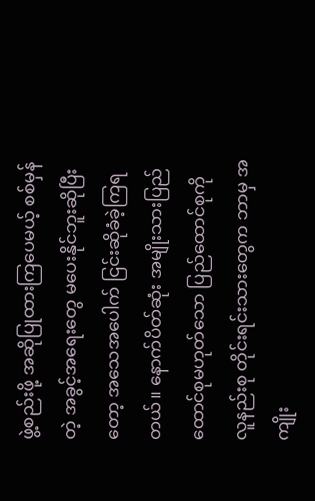ဖွဲ့စည်းဖို့ အဆိုပြုထားကြပေမယ့် စစ်မှန်တဲ့ အခွင့်အရေးတွေ မပေးနိုင်ဘူးဆိုပြီးတော့ အသေအပေါက် ငြင်းဆိုခံခဲ့ကြရတယ်။ နောက်ပိတ်ဆုံး အမျိုးသားပြည်ထောင်စုမဟုတ်သော ပြည်ထောင်စုကို လူနည်းစု တိုင်းရင်းသားတွေက ဘာမှ အကျိုး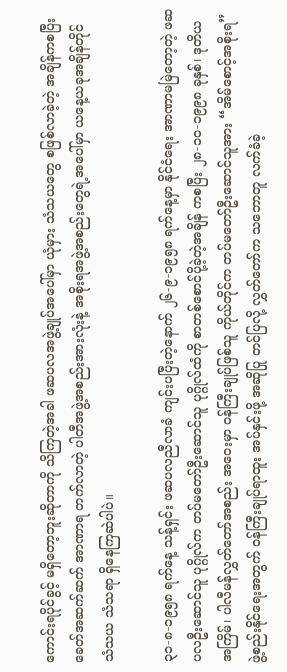ကောင်းရပိုင်ခွင့် မရှိတော့ဘူးဆိုတာကို သိကြတဲ့အခါ ဖဆပလအဖွဲ့ချုပ်အပေါ်မှာ ယုံမှား သံသယတွေ စဖြစ်လာခဲ့တဲ့ အချိန်ကစပြီး ခေတ်အဆက်ဆက် အာဏာရ တက်လာတဲ့ ပါတီအဖွဲ့အစည်းအားလုံးနဲ့ အစိုးရအဖွဲ့အစည်းတွေရဲ့အပေါ်မှာ ယနေ့ယခုအချိန်တိုင် သံသယ သံသရာ ရှိနေကြဆဲပါပဲ။

၃၁-၈-၁၉၅၈ ရက်နေ့ သန့်ရှင်း ဖဆပလညီလာခံ ကျင်းပပြီးတဲ့နောက် ၂၆-၉-၁၉၅၈ ရက်နေ့မှာ နိုင်ငံရေး အာဏာမမြဲတော့တဲ့ ဖဆပလဦးဆောင်သူ ပုဂ္ဂိုလ်က တပ်မတော်ဦးဆောင်သူ ပုဂ္ဂိုလ်ထံကို စာတစ်စောင်ပို့ခဲ့တဲ့အချိန် ကစပြီး ၂၈-၁၀-၁၉၉၈ ခုနှစ်၊ ဒုတိယ အကြိမ်၊ ပါလီမန်လွှတ်တော်အစည်း အဝေးမှာ ဝန်ကြီးချုပ်ဖြစ်သူ ကိုယ်တိုင်က တပ်မတော်ဦးဆောင်သူအား “အိမ်စောင့်အစိုးရ” ဖွဲ့စည်းနိုင်ရေးအတွက် ဝန်ကြီးချုပ်ရာထူး အပ်နှင်းဖို့ အဆိုပြု တင်ပြလို့ လွှတ်တော်က သဘောတူ လက်ခံခဲ့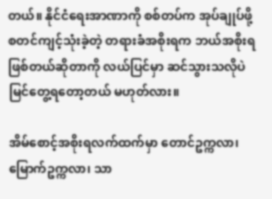တယ်။ နိုင်ငံရေးအာဏာကို စစ်တပ်က အုပ်ချုပ်ဖို့ စတင်ကျင့်သုံးခဲ့တဲ့ တရားခံအစိုးရက ဘယ်အစိုးရ ဖြစ်တယ်ဆိုတာကို လယ်ပြင်မှာ ဆင်သွားသလိုပဲ မြင်တွေ့ရတော့တယ် မဟုတ်လား။

အိမ်စောင့်အစိုးရလက်ထက်မှာ တောင်ဥက္ကလာ၊ မြောက်ဥက္ကလာ၊ သာ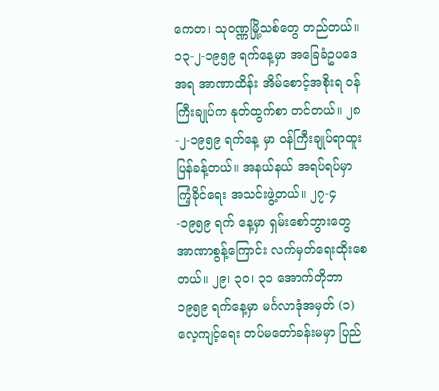ကေတ၊ သုဝဏ္ဏမြို့သစ်တွေ တည်တယ်။ ၁၃-၂-၁၉၅၉ ရက်နေ့မှာ အခြေခံဥပဒေအရ အာဏာထိန်း အိမ်စောင့်အစိုးရ ဝန်ကြီးချုပ်က နုတ်ထွက်စာ တင်တယ်။ ၂၈-၂-၁၉၅၉ ရက်နေ့ မှာ ဝန်ကြီးချုပ်ရာထူး ပြန်ခန့်တယ်။ အနယ်နယ် အရပ်ရပ်မှာ ကြံ့ခိုင်ရေး အသင်းဖွဲ့တယ်။ ၂၇-၄-၁၉၅၉ ရက် နေ့မှာ ရှမ်းစော်ဘွားတွေ အာဏာစွန့်ကြောင်း လက်မှတ်ရေးထိုးစေတယ်။ ၂၉၊ ၃၀၊ ၃၁ အောက်တိုဘာ ၁၉၅၉ ရက်နေ့မှာ မင်္ဂလာဒုံအမှတ် (၁) လေ့ကျင့်ရေး တပ်မတော်ခန်းမမှာ ပြည်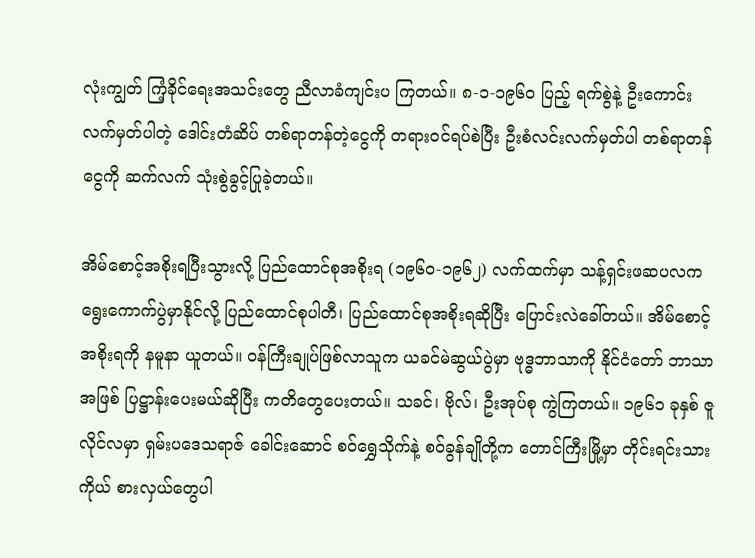လုံးကျွတ် ကြံ့ခိုင်ရေးအသင်းတွေ ညီလာခံကျင်းပ ကြတယ်။ ၈-၁-၁၉၆ဝ ပြည့် ရက်စွဲနဲ့ ဦးကောင်းလက်မှတ်ပါတဲ့ ဒေါင်းတံဆိပ် တစ်ရာတန်တဲ့ငွေကို တရားဝင်ရပ်စဲပြီး ဦးစံလင်းလက်မှတ်ပါ တစ်ရာတန်ငွေကို ဆက်လက် သုံးစွဲခွင့်ပြုခဲ့တယ်။

အိမ်စောင့်အစိုးရပြီးသွားလို့ ပြည်ထောင်စုအစိုးရ (၁၉၆ဝ-၁၉၆၂) လက်ထက်မှာ သန့်ရှင်းဖဆပလက ရွေးကောက်ပွဲမှာနိုင်လို့ ပြည်ထောင်စုပါတီ၊ ပြည်ထောင်စုအစိုးရဆိုပြီး ပြောင်းလဲခေါ်တယ်။ အိမ်စောင့်အစိုးရကို နမူနာ ယူတယ်။ ဝန်ကြီးချုပ်ဖြစ်လာသူက ယခင်မဲဆွယ်ပွဲမှာ ဗုဒ္ဓဘာသာကို နိုင်ငံတော် ဘာသာအဖြစ် ပြဋ္ဌာန်းပေးမယ်ဆိုပြီး ကတိတွေပေးတယ်။ သခင်၊ ဗိုလ်၊ ဦးအုပ်စု ကွဲကြတယ်။ ၁၉၆၁ ခုနှစ် ဇူလိုင်လမှာ ရှမ်းပဒေသရာဇ် ခေါင်းဆောင် စဝ်ရွှေသိုက်နဲ့ စဝ်ခွန်ချိုတို့က တောင်ကြီးမြို့မှာ တိုင်းရင်းသားကိုယ် စားလှယ်တွေပါ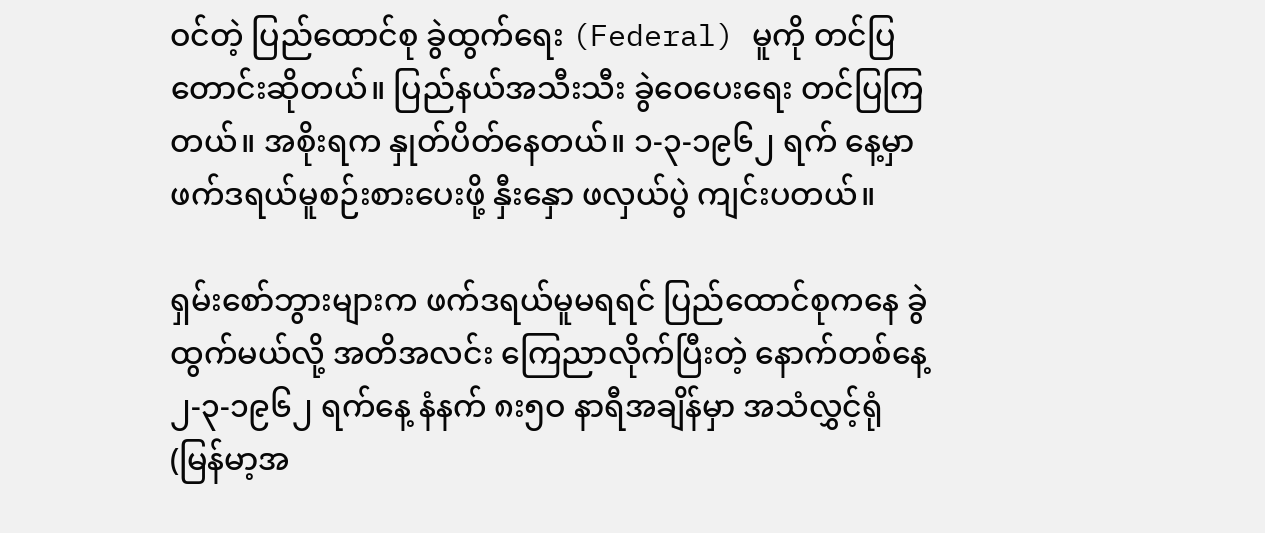ဝင်တဲ့ ပြည်ထောင်စု ခွဲထွက်ရေး (Federal) မူကို တင်ပြ တောင်းဆိုတယ်။ ပြည်နယ်အသီးသီး ခွဲဝေပေးရေး တင်ပြကြတယ်။ အစိုးရက နှုတ်ပိတ်နေတယ်။ ၁-၃-၁၉၆၂ ရက် နေ့မှာ ဖက်ဒရယ်မူစဉ်းစားပေးဖို့ နှီးနှော ဖလှယ်ပွဲ ကျင်းပတယ်။

ရှမ်းစော်ဘွားများက ဖက်ဒရယ်မူမရရင် ပြည်ထောင်စုကနေ ခွဲထွက်မယ်လို့ အတိအလင်း ကြေညာလိုက်ပြီးတဲ့ နောက်တစ်နေ့ ၂-၃-၁၉၆၂ ရက်နေ့ နံနက် ၈း၅ဝ နာရီအချိန်မှာ အသံလွှင့်ရုံ (မြန်မာ့အ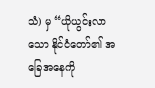သံ) မှ “ယိုယွင်းလာသော နိုင်ငံတော်၏ အခြေအနေကို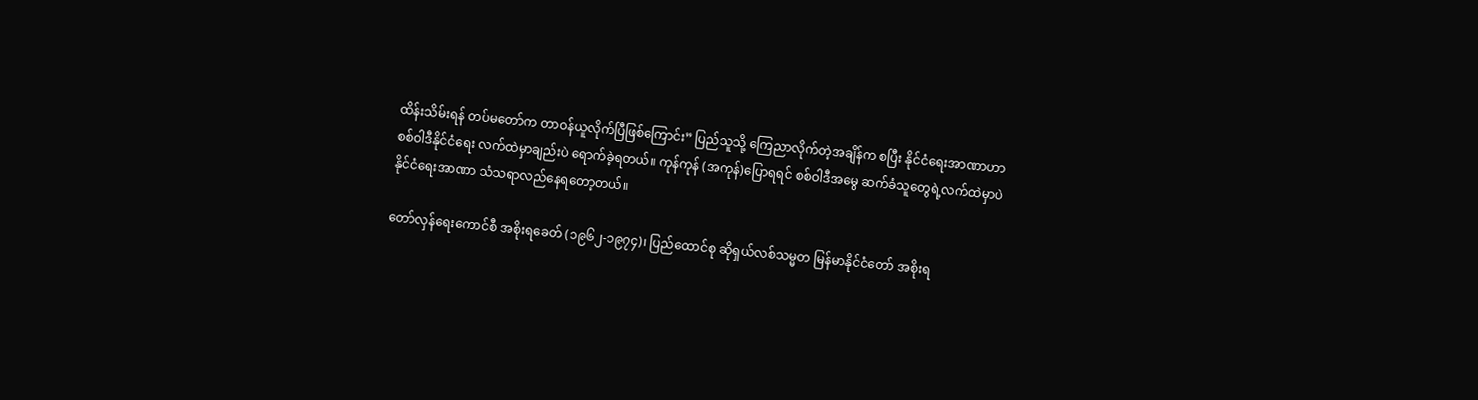ထိန်းသိမ်းရန် တပ်မတော်က တာဝန်ယူလိုက်ပြီဖြစ်ကြောင်း” ပြည်သူသို့ ကြေညာလိုက်တဲ့အချိန်က စပြီး နိုင်ငံရေးအာဏာဟာ စစ်ဝါဒီနိုင်ငံရေး လက်ထဲမှာချည်းပဲ ရောက်ခဲ့ရတယ်။ ကုန်ကုန် (အကုန်)ပြောရရင် စစ်ဝါဒီအမွေ ဆက်ခံသူတွေရဲ့လက်ထဲမှာပဲ နိုင်ငံရေးအာဏာ သံသရာလည်နေရတော့တယ်။

တော်လှန်ရေးကောင်စီ အစိုးရခေတ် (၁၉၆၂-၁၉၇၄)၊ ပြည်ထောင်စု ဆိုရှယ်လစ်သမ္မတ မြန်မာနိုင်ငံတော် အစိုးရ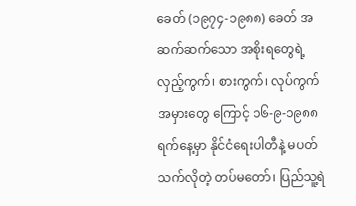ခေတ် (၁၉၇၄-၁၉၈၈) ခေတ် အဆက်ဆက်သော အစိုးရတွေရဲ့ လှည့်ကွက်၊ စားကွက်၊ လုပ်ကွက်အမှားတွေ ကြောင့် ၁၆-၉-၁၉၈၈ ရက်နေ့မှာ နိုင်ငံရေးပါတီနဲ့ မပတ်သက်လိုတဲ့ တပ်မတော်၊ ပြည်သူ့ရဲ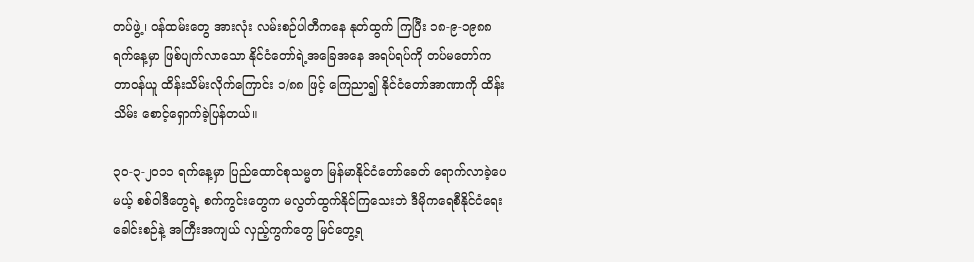တပ်ဖွဲ့၊ ဝန်ထမ်းတွေ အားလုံး လမ်းစဉ်ပါတီကနေ နုတ်ထွက် ကြပြီး ၁၈-၉-၁၉၈၈ ရက်နေ့မှာ ဖြစ်ပျက်လာသော နိုင်ငံတော်ရဲ့အခြေအနေ အရပ်ရပ်ကို တပ်မတော်က တာဝန်ယူ ထိန်းသိမ်းလိုက်ကြောင်း ၁/၈၈ ဖြင့် ကြေညာ၍ နိုင်ငံတော်အာဏာကို ထိန်းသိမ်း စောင့်ရှောက်ခဲ့ပြန်တယ်။

၃ဝ-၃-၂ဝ၁၁ ရက်နေ့မှာ ပြည်ထောင်စုသမ္မတ မြန်မာနိုင်ငံတော်ခေတ် ရောက်လာခဲ့ပေမယ့် စစ်ဝါဒီတွေရဲ့ စက်ကွင်းတွေက မလွတ်ထွက်နိုင်ကြသေးဘဲ ဒီမိုကရေစီနိုင်ငံရေးခေါင်းစဉ်နဲ့ အကြီးအကျယ် လှည့်ကွက်တွေ မြင်တွေ့ရ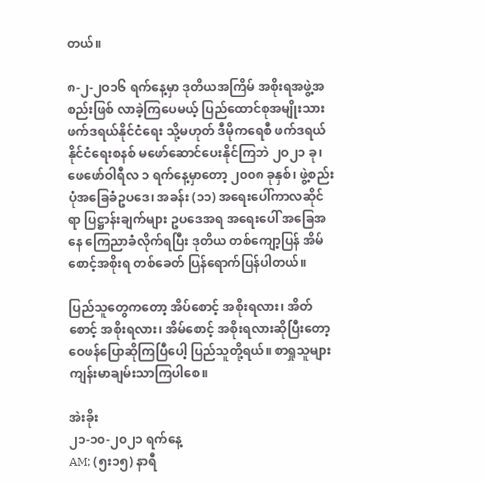တယ်။

၈-၂-၂ဝ၁၆ ရက်နေ့မှာ ဒုတိယအကြိမ် အစိုးရအဖွဲ့အစည်းဖြစ် လာခဲ့ကြပေမယ့် ပြည်ထောင်စုအမျိုးသား ဖက်ဒရယ်နိုင်ငံရေး သို့မဟုတ် ဒီမိုကရေစီ ဖက်ဒရယ်နိုင်ငံရေးစနစ် မဖော်ဆောင်ပေးနိုင်ကြဘဲ ၂ဝ၂၁ ခု၊ ဖေဖော်ဝါရီလ ၁ ရက်နေ့မှာတော့ ၂၀၀၈ ခုနှစ်၊ ဖွဲ့စည်းပုံအခြေခံဥပဒေ၊ အခန်း (၁၁) အရေးပေါ်ကာလဆိုင်ရာ ပြဋ္ဌာန်းချက်များ ဥပဒေအရ အရေးပေါ် အခြေအနေ ကြေညာခံလိုက်ရပြီး ဒုတိယ တစ်ကျော့ပြန် အိမ်စောင့်အစိုးရ တစ်ခေတ် ပြန်ရောက်ပြန်ပါတယ်။

ပြည်သူတွေကတော့ အိပ်စောင့် အစိုးရလား၊ အိတ်စောင့် အစိုးရလား၊ အိမ်စောင့် အစိုးရလားဆိုပြီးတော့ ဝေဖန်ပြောဆိုကြပြီပေါ့ ပြည်သူတို့ရယ်။ စာရှုသူများ ကျန်းမာချမ်းသာကြပါစေ။

အဲးခိုး
၂၁-၁၀-၂၀၂၁ ရက်နေ့
AM; (၅း၁၅) နာရီ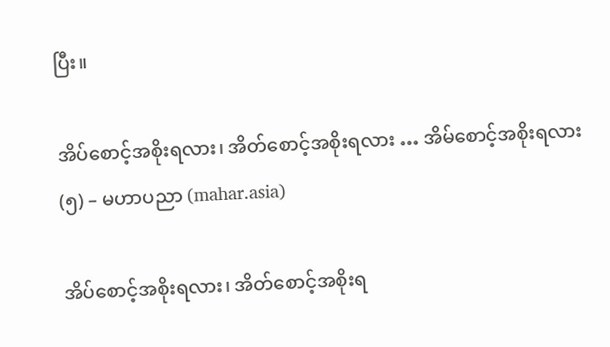ပြီး။

အိပ်စောင့်အစိုးရလား၊ အိတ်စောင့်အစိုးရလား … အိမ်စောင့်အစိုးရလား (၅) – မဟာပညာ (mahar.asia)

အိပ်စောင့်အစိုးရလား၊ အိတ်စောင့်အစိုးရ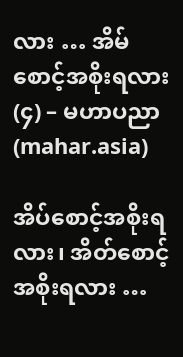လား … အိမ်စောင့်အစိုးရလား (၄) – မဟာပညာ (mahar.asia)

အိပ်စောင့်အစိုးရလား၊ အိတ်စောင့်အစိုးရလား …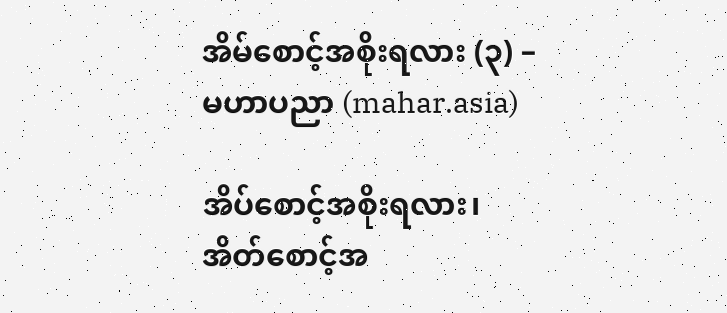အိမ်စောင့်အစိုးရလား (၃) – မဟာပညာ (mahar.asia)

အိပ်စောင့်အစိုးရလား၊ အိတ်စောင့်အ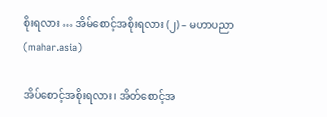စိုးရလား … အိမ်စောင့်အစိုးရလား (၂) – မဟာပညာ (mahar.asia)

အိပ်စောင့်အစိုးရလား၊ အိတ်စောင့်အ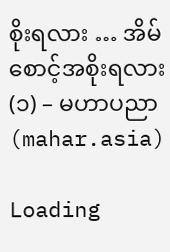စိုးရလား … အိမ်စောင့်အစိုးရလား (၁) – မဟာပညာ (mahar.asia)

Loading